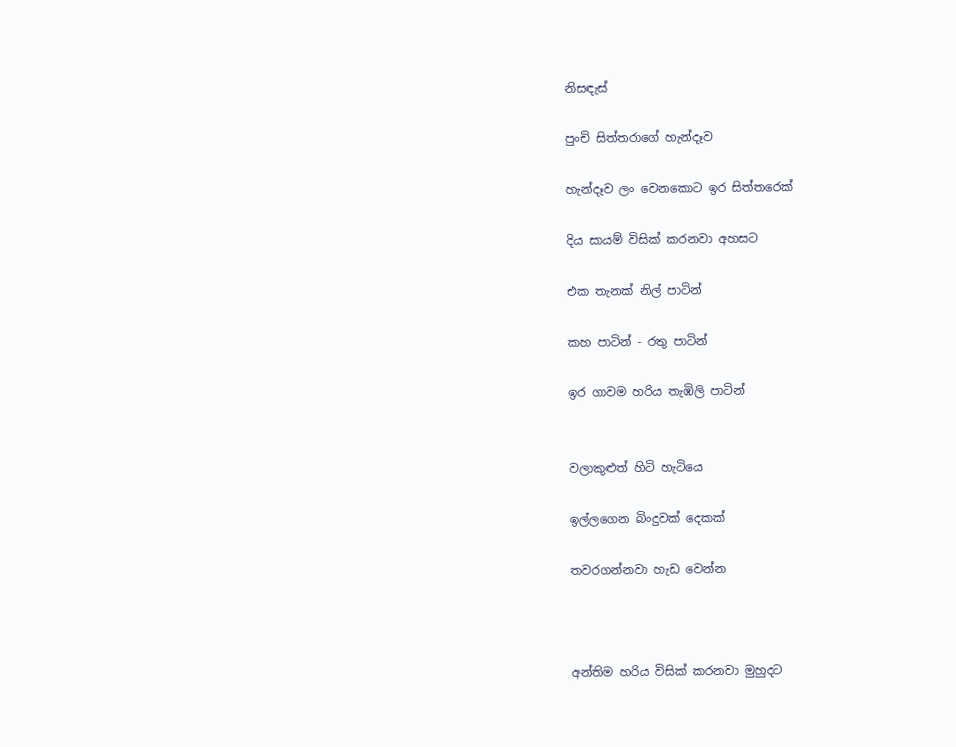නිසඳැස්

පුංචි සිත්තරාගේ හැන්දෑව

හැන්දෑව ලං වෙනකොට ඉර සිත්තරෙක්

දිය සායම් විසික් කරනවා අහසට

එක තැනක් නිල් පාටින්

කහ පාටින් - රතු පාටින්

ඉර ගාවම හරිය තැඹිලි පාටින්


වලාකුළුත් හිටි හැටියෙ

ඉල්ලගෙන බිංදුවක් දෙකක්

තවරගන්නවා හැඩ වෙන්න



අන්තිම හරිය විසික් කරනවා මුහුදට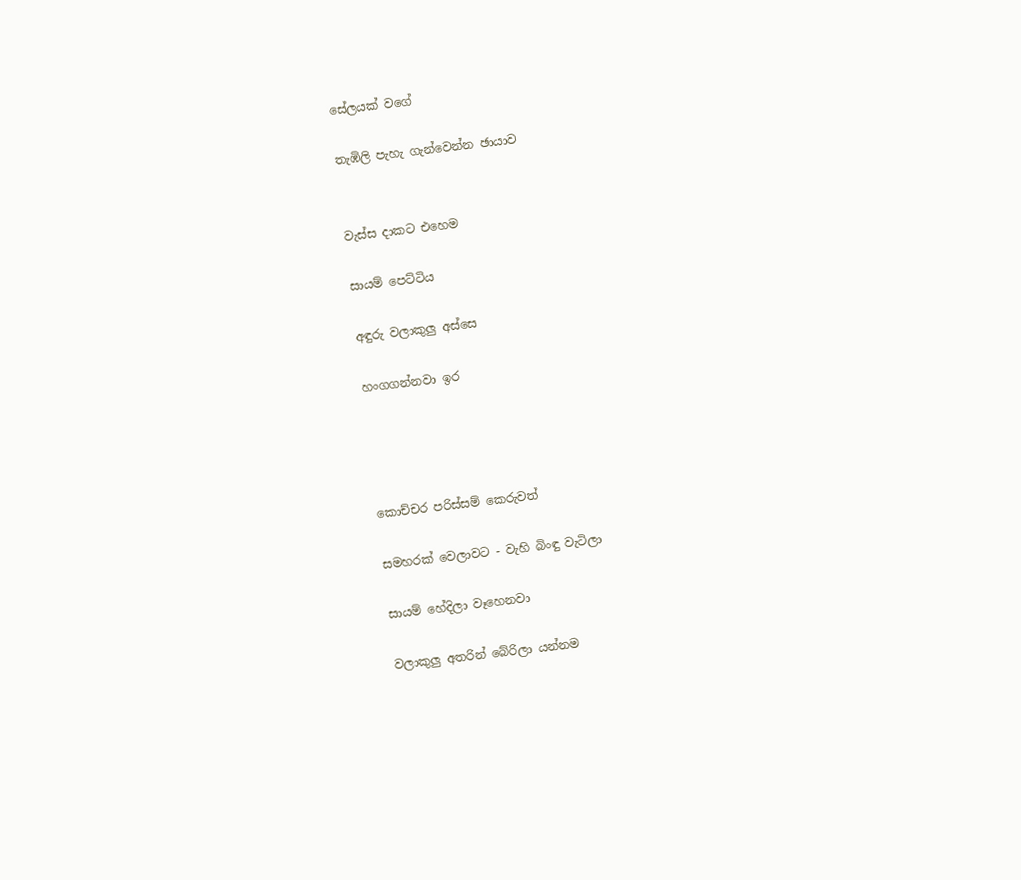සේලයක් වගේ

තැඹිලි පැහැ ගැන්වෙන්න ඡායාව


වැස්ස දාකට එහෙම

සායම් පෙට්ටිය

අඳුරු වලාකුලු අස්සෙ

හංගගන්නවා ඉර




කොච්චර පරිස්සම් කෙරුවත්

සමහරක් වෙලාවට - වැහි බිංඳු වැටිලා

සායම් හේදිලා වෑහෙනවා

වලාකුලු අතරින් බේරිලා යන්නම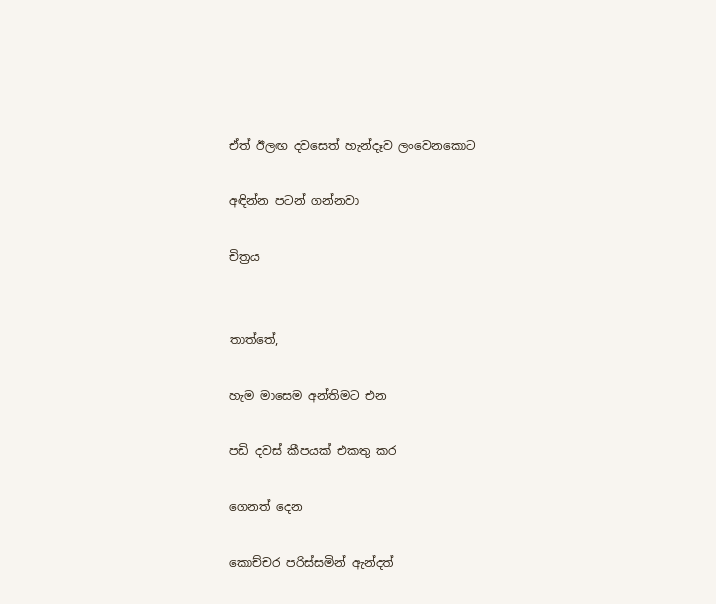ඒත් ඊලඟ දවසෙත් හැන්දෑව ලංවෙනකොට

අඳින්න පටන් ගන්නවා

චිත්‍රය


තාත්තේ,

හැම මාසෙම අන්තිමට එන

පඩි දවස් කීපයක් එකතු කර

ගෙනත් දෙන

කොච්චර පරිස්සමින් ඇන්දත්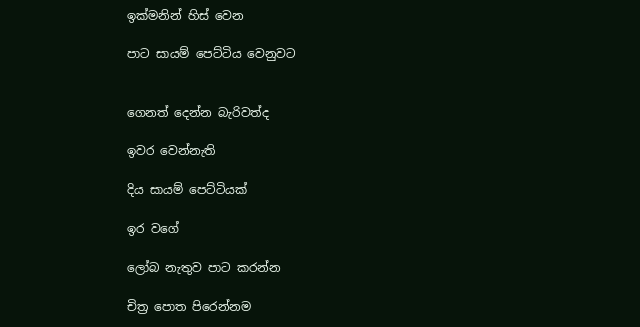ඉක්මනින් හිස් වෙන

පාට සායම් පෙට්ටිය වෙනුවට


ගෙනත් දෙන්න බැරිවත්ද

ඉවර වෙන්නැති

දිය සායම් පෙට්ටියක්

ඉර වගේ

ලෝබ නැතුව පාට කරන්න

චිත්‍ර පොත පිරෙන්නම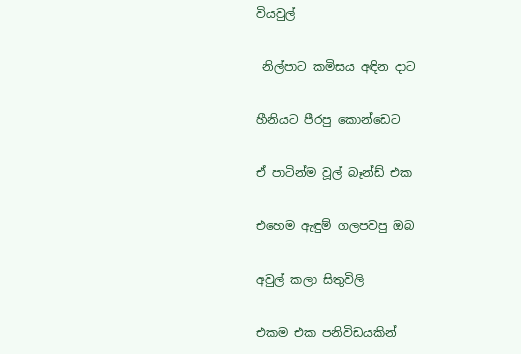වියවුල්

 නිල්පාට කමිසය අඳින දාට

හීනියට පීරපු කොන්ඩෙට

ඒ පාටින්ම වූල් බෑන්ඩ් එක

එහෙම ඇඳුම් ගලපවපු ඔබ

අවුල් කලා සිතුවිලි

එකම එක පනිවිඩයකින්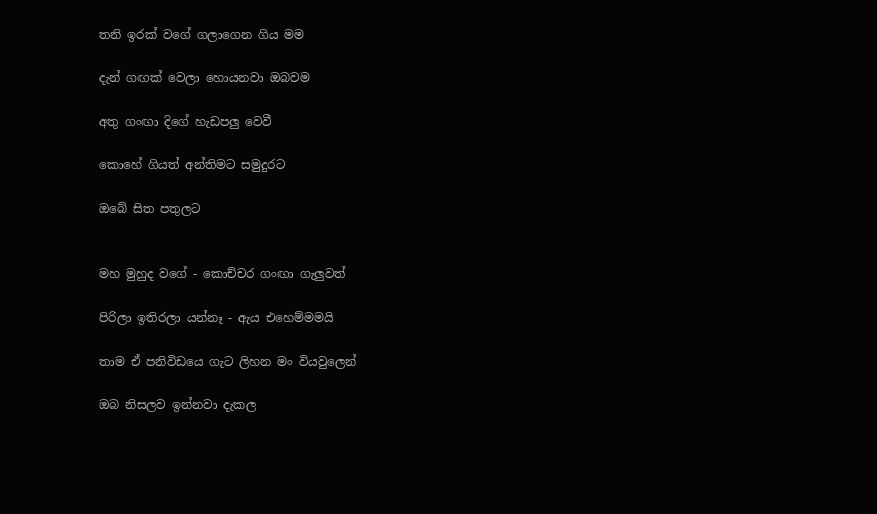තනි ඉරක් වගේ ගලාගෙන ගිය මම

දැන් ගඟක් වෙලා හොයනවා ඔබවම

අතු ගංඟා දිගේ හැඩපලු වෙවී

කොහේ ගියත් අන්තිමට සමුදුරට

ඔබේ සිත පතුලට


මහ මුහුද වගේ - කොච්චර ගංඟා ගැලුවත්

පිරිලා ඉතිරලා යන්නෑ - ඇය එහෙම්මමයි

තාම ඒ පනිවිඩයෙ ගැට ලිහන මං වියවුලෙන්

ඔබ නිසලව ඉන්නවා දැකල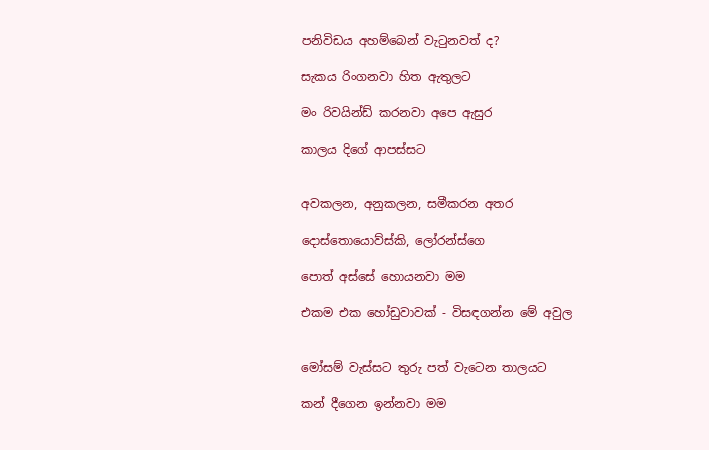පනිවිඩය අහම්බෙන් වැටුනවත් ද?

සැකය රිංගනවා හිත ඇතුලට

මං රිවයින්ඩ් කරනවා අපෙ ඇසුර

කාලය දිගේ ආපස්සට


අවකලන, අනුකලන, සමීකරන අතර

දොස්තොයොව්ස්කි, ලෝරන්ස්ගෙ

පොත් අස්සේ හොයනවා මම

එකම එක හෝඩුවාවක් - විසඳගන්න මේ අවුල


මෝසම් වැස්සට තුරු පත් වැටෙන තාලයට

කන් දීගෙන ඉන්නවා මම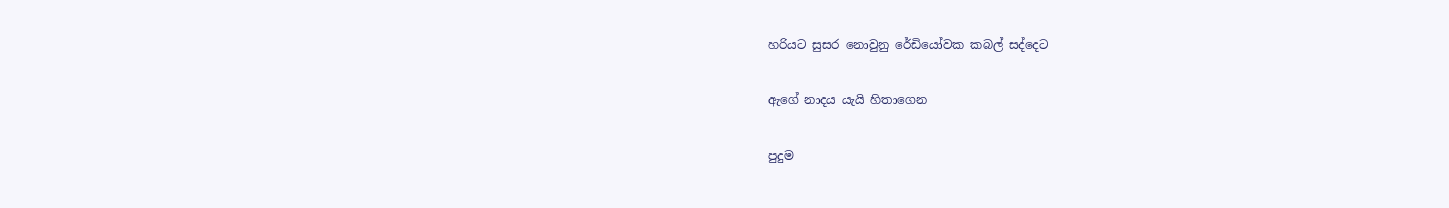හරියට සුසර නොවුනු රේඩියෝවක කබල් සද්දෙට

ඇගේ නාදය යැයි හිතාගෙන

පුදුම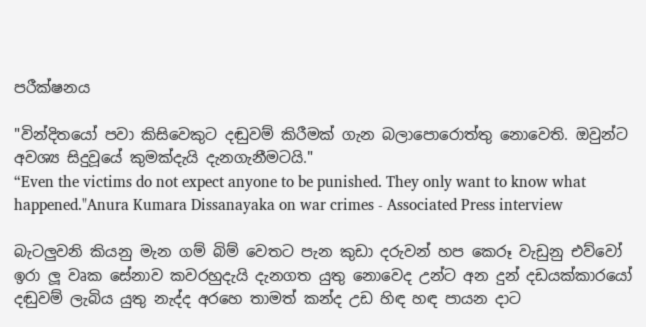පරීක්ෂනය

"වින්දිතයෝ පවා කිසිවෙකුට දඬුවම් කිරීමක් ගැන බලාපොරොත්තු නොවෙති. ඔවුන්ට අවශ්‍ය සිදුවූයේ කුමක්දැයි දැනගැනීමටයි."
“Even the victims do not expect anyone to be punished. They only want to know what happened."Anura Kumara Dissanayaka on war crimes - Associated Press interview

බැටලුවනි කියනු මැන ගම් බිම් වෙතට පැන කුඩා දරුවන් හප කෙරූ වැඩුනු එව්වෝ ඉරා ලූ වෘක සේනාව කවරහුදැයි දැනගත යුතු නොවෙද උන්ට අන දුන් දඩයක්කාරයෝ දඬුවම් ලැබිය යුතු නැද්ද අරහෙ තාමත් කන්ද උඩ හිඳ හඳ පායන දාට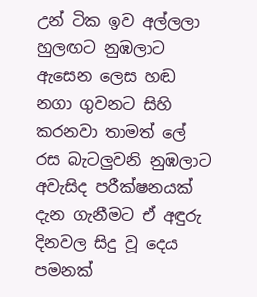උන් ටික ඉව අල්ලලා හුලඟට නුඹලාට ඇසෙන ලෙස හඬ නගා ගුවනට සිහි කරනවා තාමත් ලේ රස බැටලුවනි නුඹලාට අවැසිද පරීක්ෂනයක් දැන ගැනීමට ඒ අඳුරු දිනවල සිදු වූ දෙය පමනක්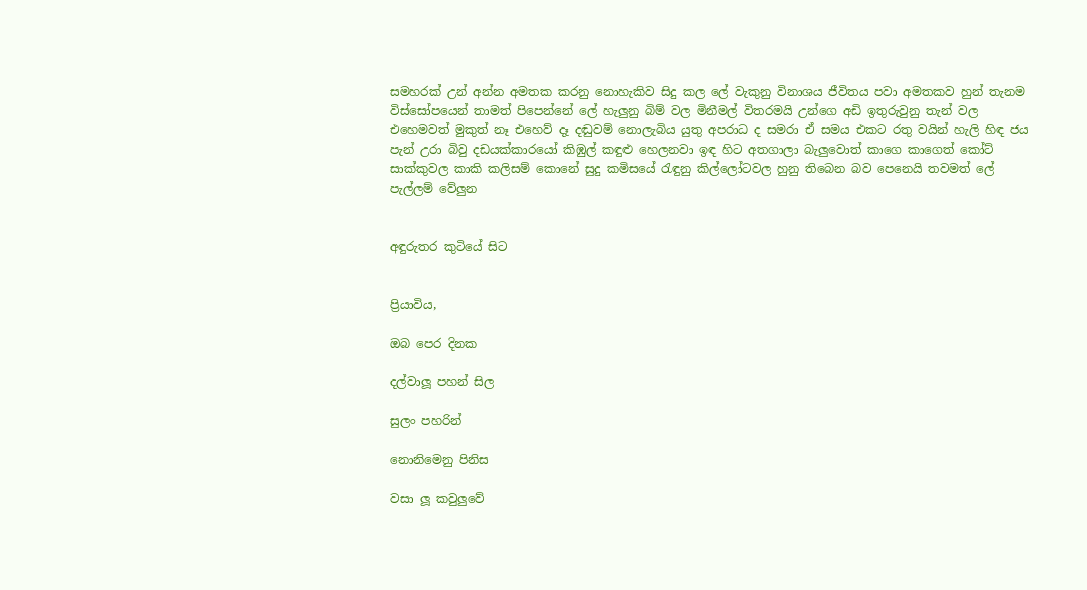සමහරක් උන් අන්න අමතක කරනු නොහැකිව සිදු කල ලේ වැකුනු විනාශය ජීවිතය පවා අමතකව හුන් තැනම විස්සෝපයෙන් තාමත් පිපෙන්නේ ලේ හැලුනු බිම් වල මිනීමල් විතරමයි උන්ගෙ අඩි ඉතුරුවුනු තැන් වල එහෙමවත් මුකුත් නෑ එහෙව් දෑ දඬුවම් නොලැබිය යුතු අපරාධ ද සමරා ඒ සමය එකට රතු වයින් හැලි හිඳ ජය පැන් උරා බිවු දඩයක්කාරයෝ කිඹුල් කඳුළු හෙලනවා ඉඳ හිට අතගාලා බැලුවොත් කාගෙ කාගෙත් කෝට් සාක්කුවල කාකි කලිසම් කොනේ සුදු කමිසයේ රැඳුනු කිල්ලෝටවල හුනු තිබෙන බව පෙනෙයි තවමත් ලේ පැල්ලම් වේලුන


අඳුරුතර කුටියේ සිට


ප්‍රියාවිය,

ඔබ පෙර දිනක

දල්වාලූ පහන් සිල

සුලං පහරින්

නොනිමෙනු පිනිස

වසා ලූ කවුලුවේ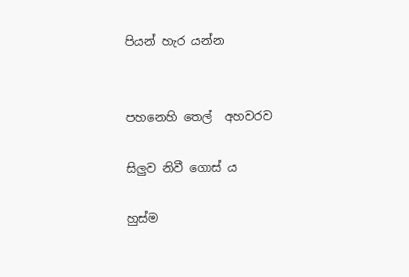පියන් හැර යන්න


පහනෙහි තෙල්  අහවරව

සිලුව නිවී ගොස් ය

හුස්ම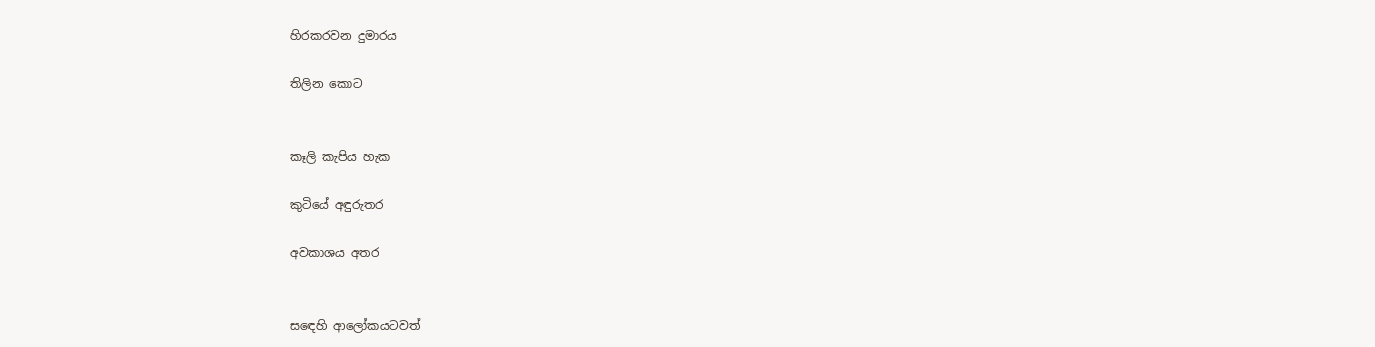හිරකරවන දුමාරය

තිලින කොට


කෑලි කැපිය හැක

කුටියේ අඳුරුතර

අවකාශය අතර


සඳෙහි ආලෝකයටවත්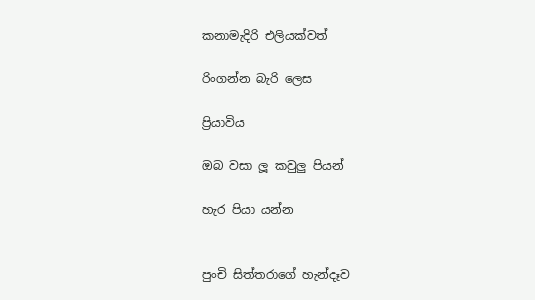කනාමැදිරි එලියක්වත්

රිංගන්න බැරි ලෙස

ප්‍රියාවිය

ඔබ වසා ලූ කවුලු පියන්

හැර පියා යන්න


පුංචි සිත්තරාගේ හැන්දෑව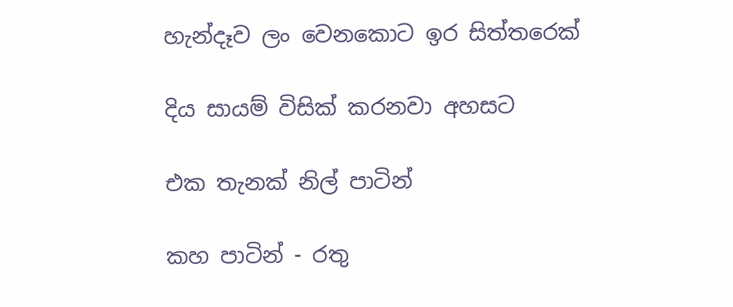හැන්දෑව ලං වෙනකොට ඉර සිත්තරෙක්

දිය සායම් විසික් කරනවා අහසට

එක තැනක් නිල් පාටින්

කහ පාටින් - රතු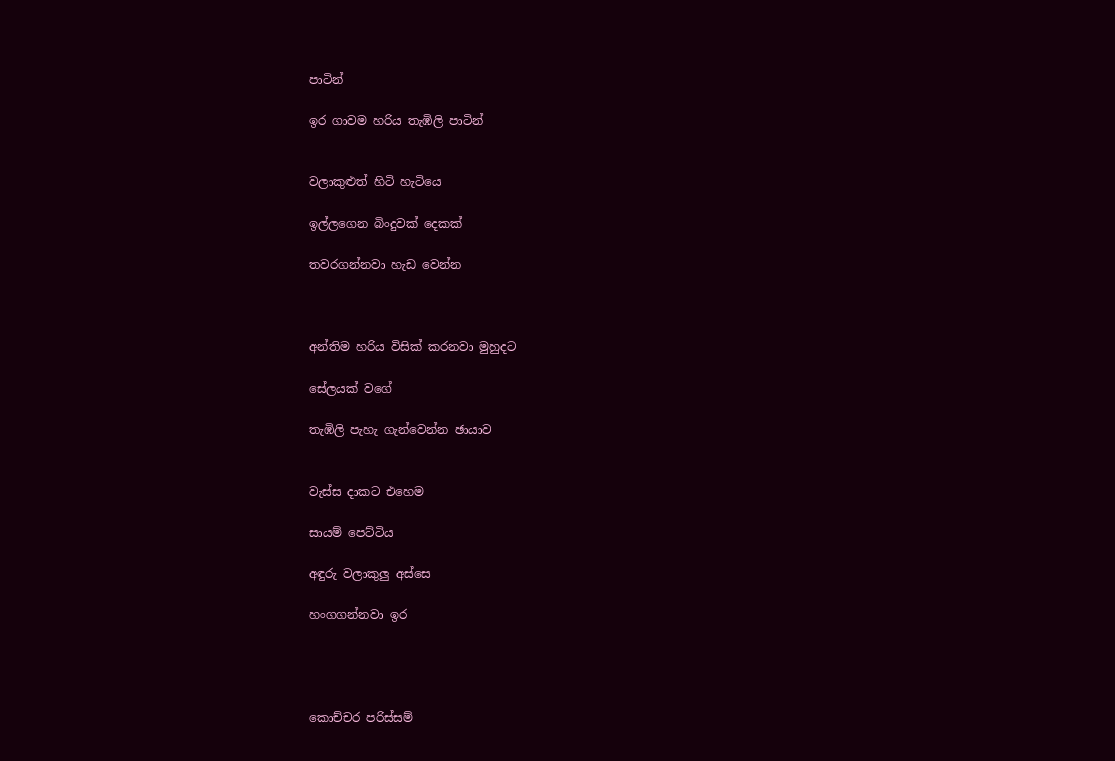පාටින්

ඉර ගාවම හරිය තැඹිලි පාටින්


වලාකුළුත් හිටි හැටියෙ

ඉල්ලගෙන බිංදුවක් දෙකක්

තවරගන්නවා හැඩ වෙන්න



අන්තිම හරිය විසික් කරනවා මුහුදට

සේලයක් වගේ

තැඹිලි පැහැ ගැන්වෙන්න ඡායාව


වැස්ස දාකට එහෙම

සායම් පෙට්ටිය

අඳුරු වලාකුලු අස්සෙ

හංගගන්නවා ඉර




කොච්චර පරිස්සම්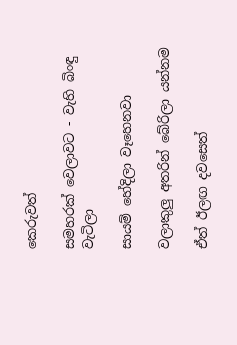කෙරුවත්

සමහරක් වෙලාවට - වැහි බිංඳු වැටිලා

සායම් හේදිලා වෑහෙනවා

වලාකුලු අතරින් බේරිලා යන්නම

ඒත් ඊලඟ දවසෙත්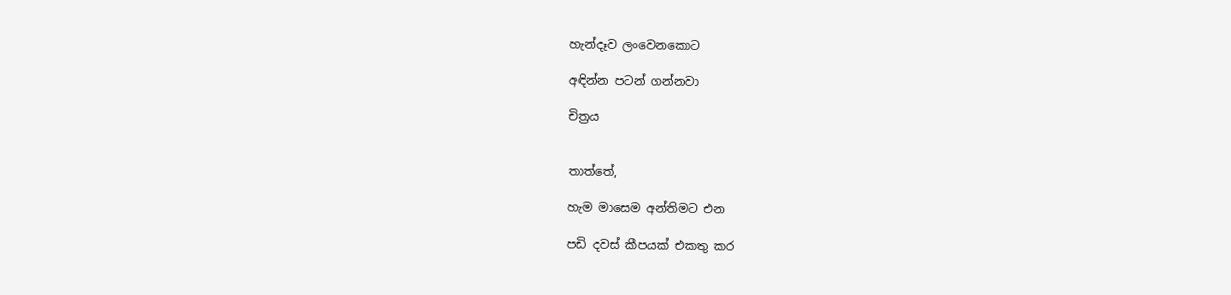හැන්දෑව ලංවෙනකොට

අඳින්න පටන් ගන්නවා

චිත්‍රය


තාත්තේ,

හැම මාසෙම අන්තිමට එන

පඩි දවස් කීපයක් එකතු කර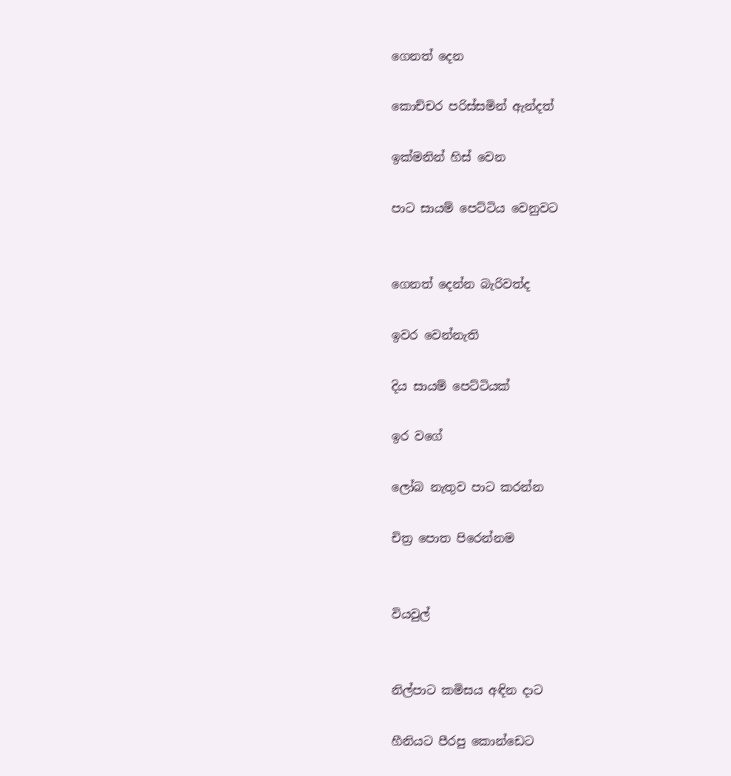ගෙනත් දෙන

කොච්චර පරිස්සමින් ඇන්දත්

ඉක්මනින් හිස් වෙන

පාට සායම් පෙට්ටිය වෙනුවට


ගෙනත් දෙන්න බැරිවත්ද

ඉවර වෙන්නැති

දිය සායම් පෙට්ටියක්

ඉර වගේ

ලෝබ නැතුව පාට කරන්න

චිත්‍ර පොත පිරෙන්නම


වියවුල්


නිල්පාට කමිසය අඳින දාට

හීනියට පීරපු කොන්ඩෙට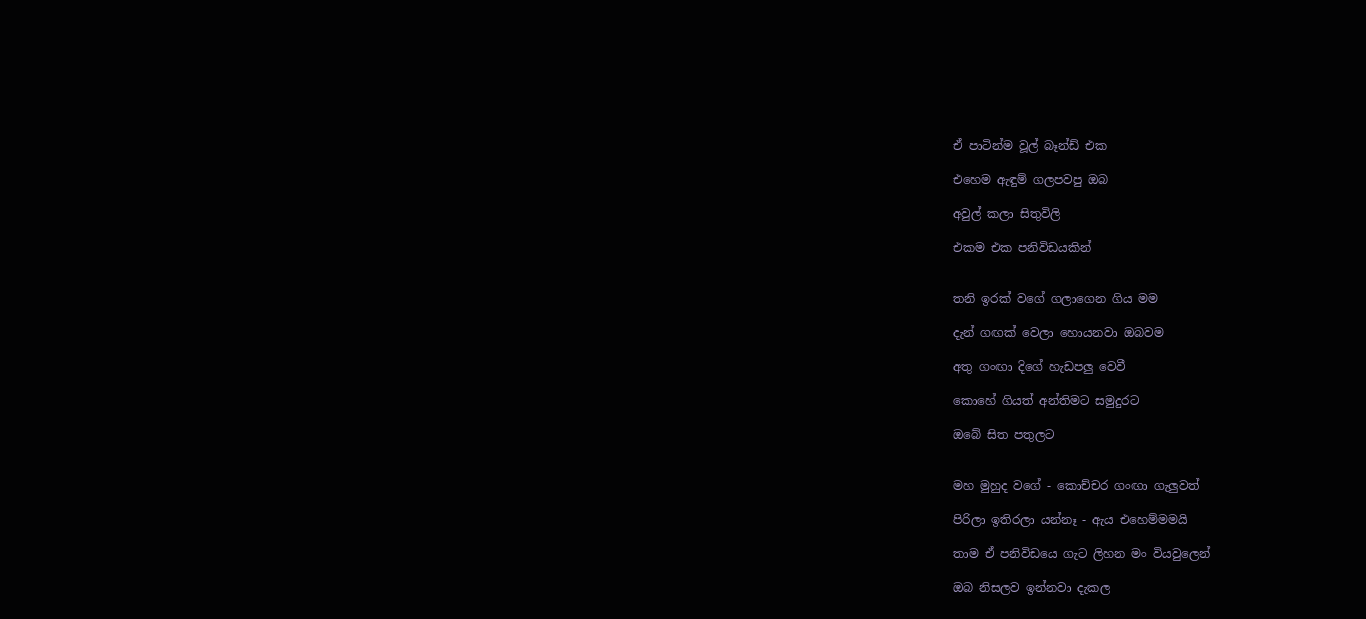ඒ පාටින්ම වූල් බෑන්ඩ් එක

එහෙම ඇඳුම් ගලපවපු ඔබ

අවුල් කලා සිතුවිලි

එකම එක පනිවිඩයකින්


තනි ඉරක් වගේ ගලාගෙන ගිය මම

දැන් ගඟක් වෙලා හොයනවා ඔබවම

අතු ගංඟා දිගේ හැඩපලු වෙවී

කොහේ ගියත් අන්තිමට සමුදුරට

ඔබේ සිත පතුලට


මහ මුහුද වගේ - කොච්චර ගංඟා ගැලුවත්

පිරිලා ඉතිරලා යන්නෑ - ඇය එහෙම්මමයි

තාම ඒ පනිවිඩයෙ ගැට ලිහන මං වියවුලෙන්

ඔබ නිසලව ඉන්නවා දැකල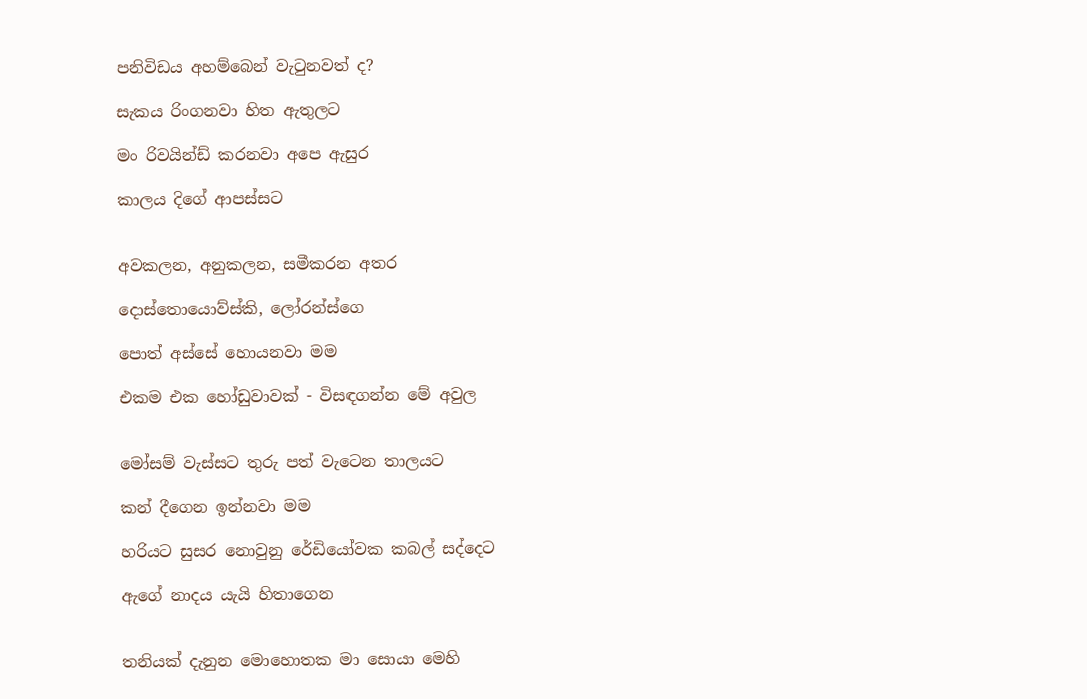පනිවිඩය අහම්බෙන් වැටුනවත් ද?

සැකය රිංගනවා හිත ඇතුලට

මං රිවයින්ඩ් කරනවා අපෙ ඇසුර

කාලය දිගේ ආපස්සට


අවකලන, අනුකලන, සමීකරන අතර

දොස්තොයොව්ස්කි, ලෝරන්ස්ගෙ

පොත් අස්සේ හොයනවා මම

එකම එක හෝඩුවාවක් - විසඳගන්න මේ අවුල


මෝසම් වැස්සට තුරු පත් වැටෙන තාලයට

කන් දීගෙන ඉන්නවා මම

හරියට සුසර නොවුනු රේඩියෝවක කබල් සද්දෙට

ඇගේ නාදය යැයි හිතාගෙන


තනියක් දැනුන මොහොතක මා සොයා මෙහි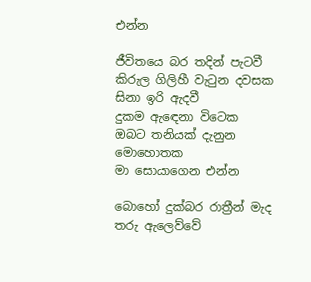එන්න

ජීවිතයෙ බර තදින් පැටවී
කිරුල ගිලිහී වැටුන දවසක
සිනා ඉරි ඇදවී
දුකම ඇඳෙනා විටෙක
ඔබට තනියක් දැනුන මොහොතක
මා සොයාගෙන එන්න

බොහෝ දුක්බර රාත්‍රීන් මැද
තරු ඇලෙව්වේ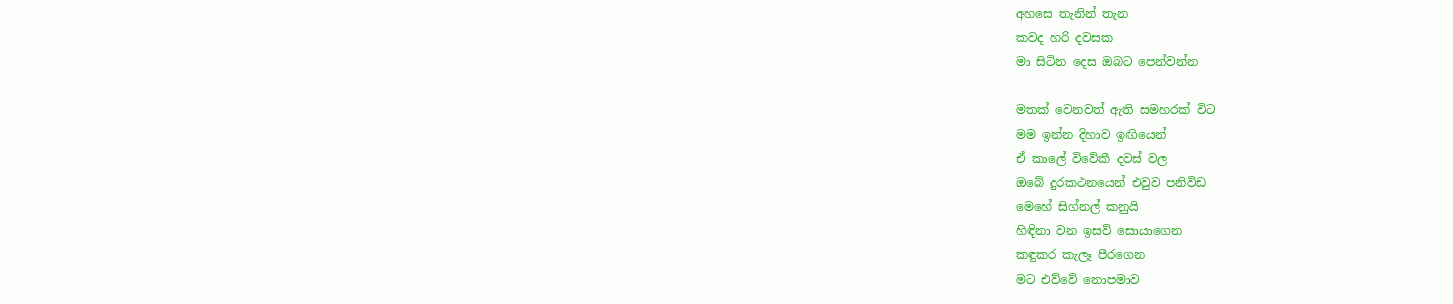අහසෙ තැනින් තැන
කවද හරි දවසක
මා සිටින දෙස ඔබට පෙන්වන්න

මතක් වෙනවත් ඇති සමහරක් විට
මම ඉන්න දිහාව ඉඟියෙන්
ඒ කාලේ විවේකී දවස් වල
ඔබේ දුරකථනයෙන් එවුව පනිවිඩ
මෙහේ සිග්නල් කනුයි
හිඳිනා වන ඉසව් සොයාගෙන
කඳුකර කැලෑ පීරගෙන
මට එව්වේ නොපමාව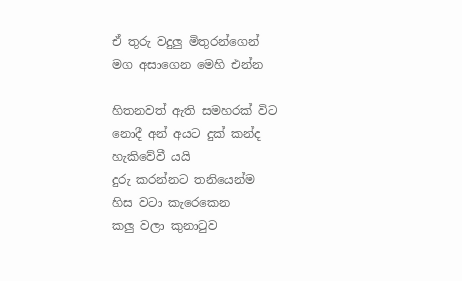ඒ තුරු වදුලු මිතුරන්ගෙන්
මග අසාගෙන මෙහි එන්න

හිතනවත් ඇති සමහරක් විට
නොදී අන් අයට දුක් කන්ද
හැකිවේවී යයි
දුරු කරන්නට තනියෙන්ම
හිස වටා කැරෙකෙන
කලු වලා කුනාටුව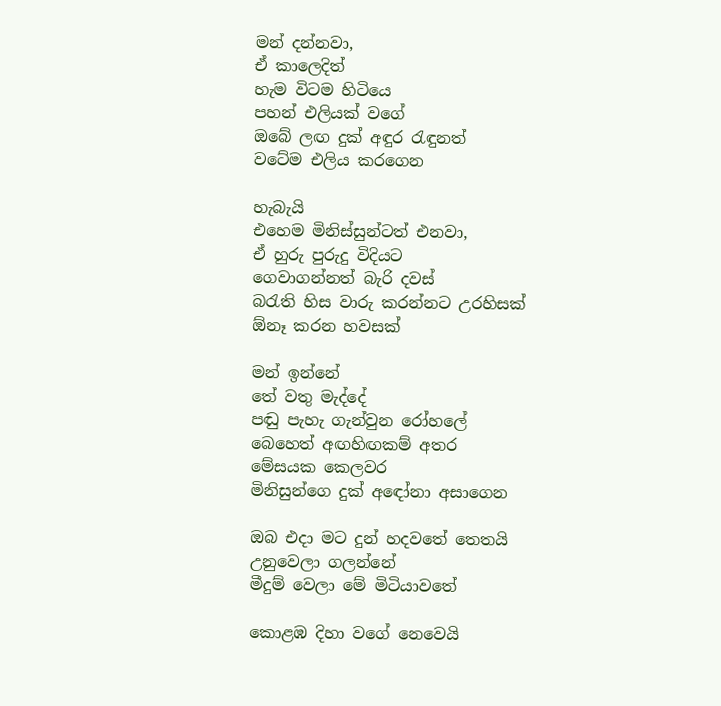මන් දන්නවා,
ඒ කාලෙදිත්
හැම විටම හිටියෙ
පහන් එලියක් වගේ
ඔබේ ලඟ දුක් අඳුර රැඳුනත්
වටේම එලිය කරගෙන

හැබැයි
එහෙම මිනිස්සුන්ටත් එනවා,
ඒ හුරු පුරුදු විදියට
ගෙවාගන්නත් බැරි දවස්
බරැති හිස වාරු කරන්නට උරහිසක්
ඕනෑ කරන හවසක්

මන් ඉන්නේ
තේ වතු මැද්දේ
පඬු පැහැ ගැන්වුන රෝහලේ
බෙහෙත් අඟහිඟකම් අතර
මේසයක කෙලවර
මිනිසුන්ගෙ දුක් අඳෝනා අසාගෙන

ඔබ එදා මට දුන් හදවතේ තෙතයි
උනුවෙලා ගලන්නේ
මීදුම් වෙලා මේ මිටියාවතේ

කොළඹ දිහා වගේ නෙවෙයි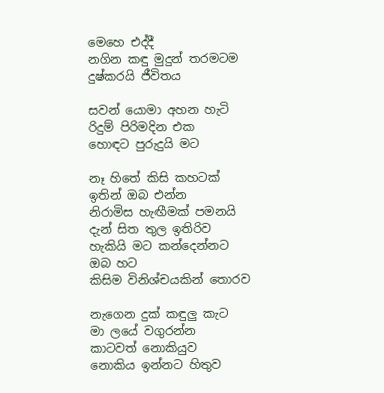මෙහෙ එද්දී
නගින කඳු මුදුන් තරමටම
දුෂ්කරයි ජීවිතය

සවන් යොමා අහන හැටි
රිදුම් පිරිමදින එක
හොඳට පුරුදුයි මට

නෑ හිතේ කිසි කහටක්
ඉතින් ඔබ එන්න
නිරාමිස හැඟීමක් පමනයි
දැන් සිත තුල ඉතිරිව
හැකියි මට කන්දෙන්නට
ඔබ හට
කිසිම විනිශ්චයකින් තොරව

නැගෙන දුක් කඳුලු කැට
මා ලයේ වගුරන්න
කාටවත් නොකියුව
නොකිය ඉන්නට හිතුව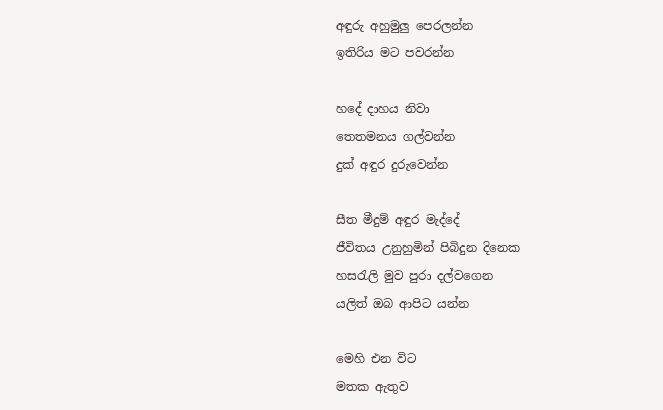අඳුරු අහුමුලු පෙරලන්න
ඉතිරිය මට පවරන්න

හදේ දාහය නිවා
තෙතමනය ගල්වන්න
දුක් අඳුර දුරුවෙන්න

සීත මීදුම් අඳුර මැද්දේ
ජීවිතය උනුහුමින් පිබිදුන දිනෙක
හසරැලි මුව පුරා දල්වගෙන
යලිත් ඔබ ආපිට යන්න

මෙහි එන විට
මතක ඇතුව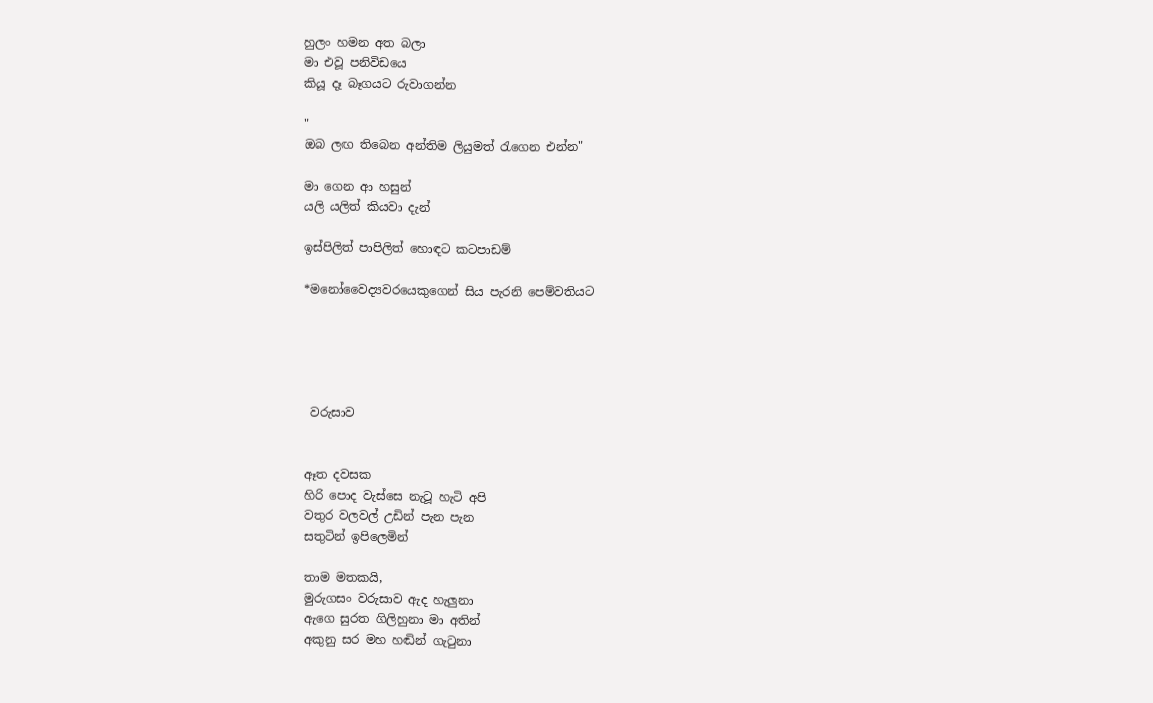හුලං හමන අත බලා
මා එවූ පනිවිඩයෙ
කියූ දෑ බෑගයට රුවාගන්න

"
ඔබ ලඟ තිබෙන අන්තිම ලියුමත් රැගෙන එන්න"

මා ගෙන ආ හසුන්
යලි යලිත් කියවා දැන්

ඉස්පිලිත් පාපිලිත් හොඳට කටපාඩම්

*මනෝවෛද්‍යවරයෙකුගෙන් සිය පැරනි පෙම්වතියට





 වරුසාව


ඈත දවසක
හිරි පොද වැස්සෙ නැටූ හැටි අපි
වතුර වලවල් උඩින් පැන පැන
සතුටින් ඉපිලෙමින්

තාම මතකයි,
මුරුගසං වරුසාව ඇද හැලුනා
ඇගෙ සුරත ගිලිහුනා මා අතින්
අකුනු සර මහ හඬින් ගැටුනා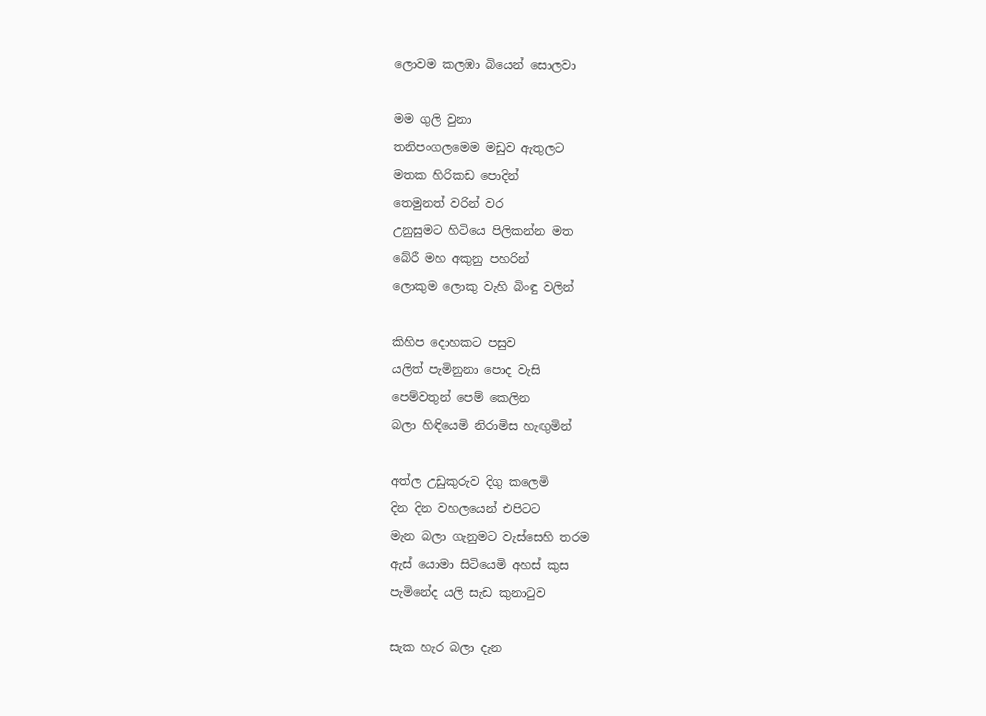ලොවම කලඹා බියෙන් සොලවා

මම ගුලි වුනා
තනිපංගලමෙම මඩුව ඇතුලට
මතක හිරිකඩ පොදින්
තෙමුනත් වරින් වර
උනුසුමට හිටියෙ පිලිකන්න මත
බේරී මහ අකුනු පහරින්
ලොකුම ලොකු වැහි බිංඳු වලින්

කිහිප දොහකට පසුව
යලිත් පැමිනුනා පොද වැසි
පෙම්වතුන් පෙම් කෙලින
බලා හිඳියෙමි නිරාමිස හැඟුමින්

අත්ල උඩුකුරුව දිගු කලෙමි
දින දින වහලයෙන් එපිටට
මැන බලා ගැනුමට වැස්සෙහි තරම
ඇස් යොමා සිටියෙමි අහස් කුස
පැමිනේද යලි සැඩ කුනාටුව

සැක හැර බලා දැන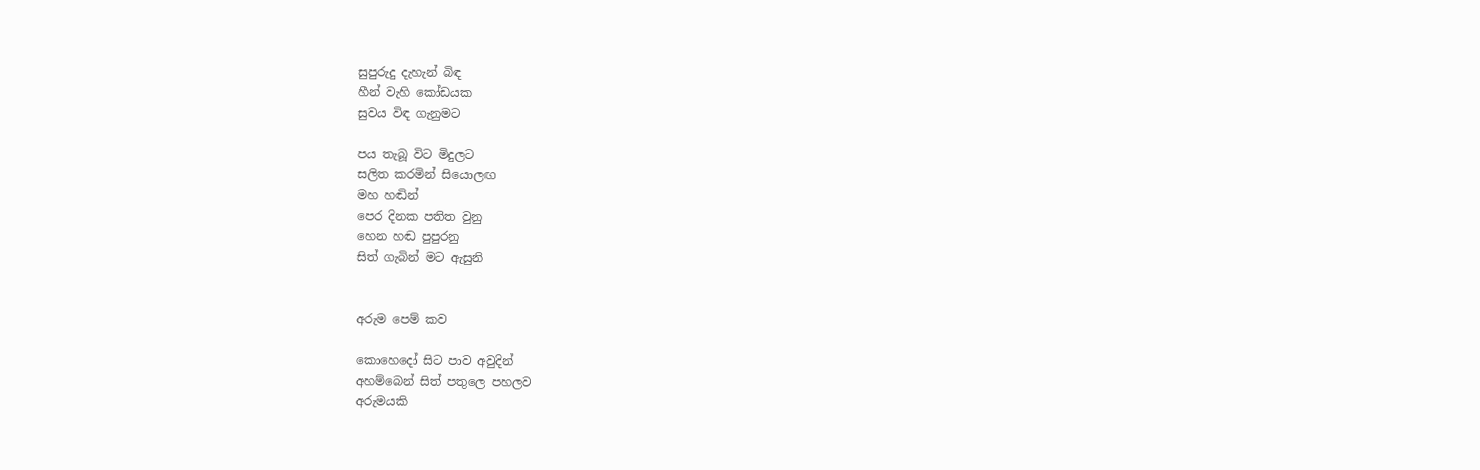සුපුරුදු දැහැන් බිඳ
හීන් වැහි කෝඩයක
සුවය විඳ ගැනුමට

පය තැබූ විට මිදුලට
සලිත කරමින් සියොලඟ
මහ හඬින්
පෙර දිනක පතිත වුනු
හෙන හඬ පුපුරනු
සිත් ගැබින් මට ඇසුනි


අරුම පෙම් කව

කොහෙදෝ සිට පාව අවුදින්
අහම්බෙන් සිත් පතුලෙ පහලව
අරුමයකි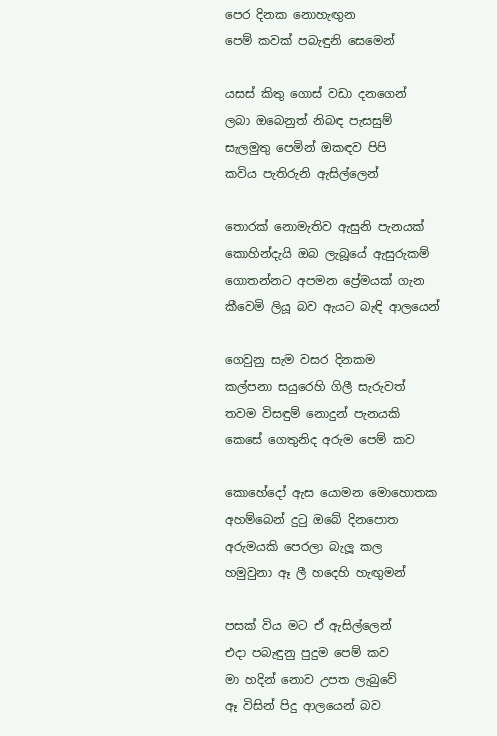පෙර දිනක නොහැඟුන
පෙම් කවක් පබැඳුනි සෙමෙන්

යසස් කිතු ගොස් වඩා දනගෙන්
ලබා ඔබෙනුත් නිබඳ පැසසුම්
සැලමුතු පෙමින් ඔකඳව පිපි
කවිය පැතිරුනි ඇසිල්ලෙන්

තොරක් නොමැතිව ඇසුනි පැනයක්
කොහින්දැයි ඔබ ලැබූයේ ඇසුරුකම්
ගොතන්නට අපමන ප්‍රේමයක් ගැන
කීවෙමි ලියූ බව ඇයට බැඳි ආලයෙන්

ගෙවුනු සැම වසර දිනකම
කල්පනා සයුරෙහි ගිලී සැරුවත්
තවම විසඳුම් නොදුන් පැනයකි
කෙසේ ගෙතුනිද අරුම පෙම් කව

කොහේදෝ ඇස යොමන මොහොතක
අහම්බෙන් දුටු ඔබේ දිනපොත
අරුමයකි පෙරලා බැලූ කල
හමුවුනා ඈ ලී හදෙහි හැඟුමන්

පසක් විය මට ඒ ඇසිල්ලෙන්
එදා පබැඳුනු පුදුම පෙම් කව
මා හදින් නොව උපත ලැබුවේ
ඈ විසින් පිදු ආලයෙන් බව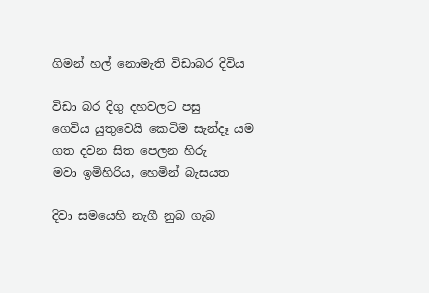ගිමන් හල් නොමැති විඩාබර දිවිය

විඩා බර දිගු දහවලට පසු
ගෙවිය යුතුවෙයි කෙටිම සැන්දෑ යම
ගත දවන සිත පෙලන හිරු
මවා ඉමිහිරිය, හෙමින් බැසයත

දිවා සමයෙහි නැගී නුබ ගැබ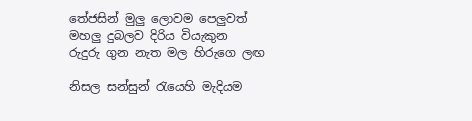තේජසින් මුලු ලොවම පෙලුවත්
මහලු දුබලව දිරිය වියැකුන
රුදුරු ගුන නැත මල හිරුගෙ ලඟ

නිසල සන්සුන් රැයෙහි මැදියම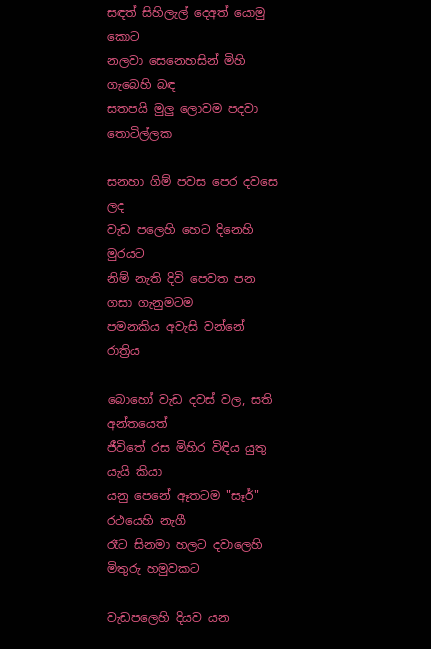සඳත් සිහිලැල් දෙඅත් යොමු කොට
නලවා සෙනෙහසින් මිහි ගැබෙහි බඳ
සතපයි මුලු ලොවම පදවා තොටිල්ලක

සනහා ගිම් පවස පෙර දවසෙ ලද
වැඩ පලෙහි හෙට දිනෙහි මුරයට
නිම් නැති දිවි පෙවත පන ගසා ගැනුමටම
පමනකිය අවැසි වන්නේ රාත්‍රිය

බොහෝ වැඩ දවස් වල, සති අන්තයෙත්
ජීවිතේ රස මිහිර විඳිය යුතු යැයි කියා
යනු පෙනේ ඈතටම "සෑර්" රථයෙහි නැගී
රෑට සිනමා හලට දවාලෙහි මිතුරු හමුවකට

වැඩපලෙහි දියව යන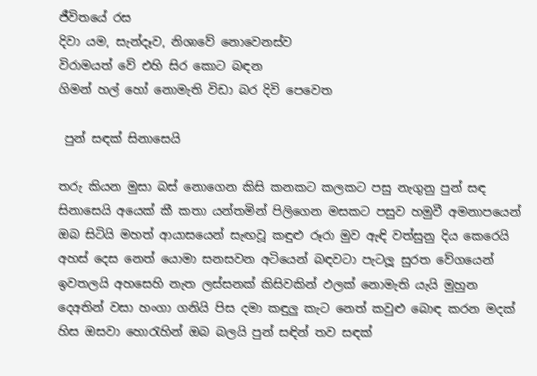ජීවිතයේ රස
දිවා යම, සැන්දෑව, නිශාවේ නොවෙනස්ව
විරාමයත් වේ එහි සිර කොට බඳන
ගිමන් හල් හෝ නොමැති විඩා බර දිවි පෙවෙත

 පුන් සඳක් සිනාසෙයි

තරු කියන මුසා බස් නොගෙන කිසි කනකට කලකට පසු නැගුනු පුන් සඳ සිනාසෙයි අයෙක් කී කතා යන්තමින් පිලිගෙන මසකට පසුව හමුවී අමනාපයෙන් ඔබ සිටියි මහත් ආයාසයෙන් සැඟවූ කඳුළු රූරා මුව ඇඳි වත්සුනු දිය කෙරෙයි අහස් දෙස නෙත් යොමා සනසවන අටියෙන් බඳවටා පැටලූ සුරත වේගයෙන් ඉවතලයි අහසෙහි නැත ලස්සනක් කිසිවකින් ඵලක් නොමැති යැයි මුහුන දෙඅතින් වසා හංගා ගනියි පිස දමා කඳුලු කැට නෙත් කවුළු බොඳ කරන මදක් හිස ඔසවා හොරැහින් ඔබ බලයි පුන් සඳින් තව සඳක්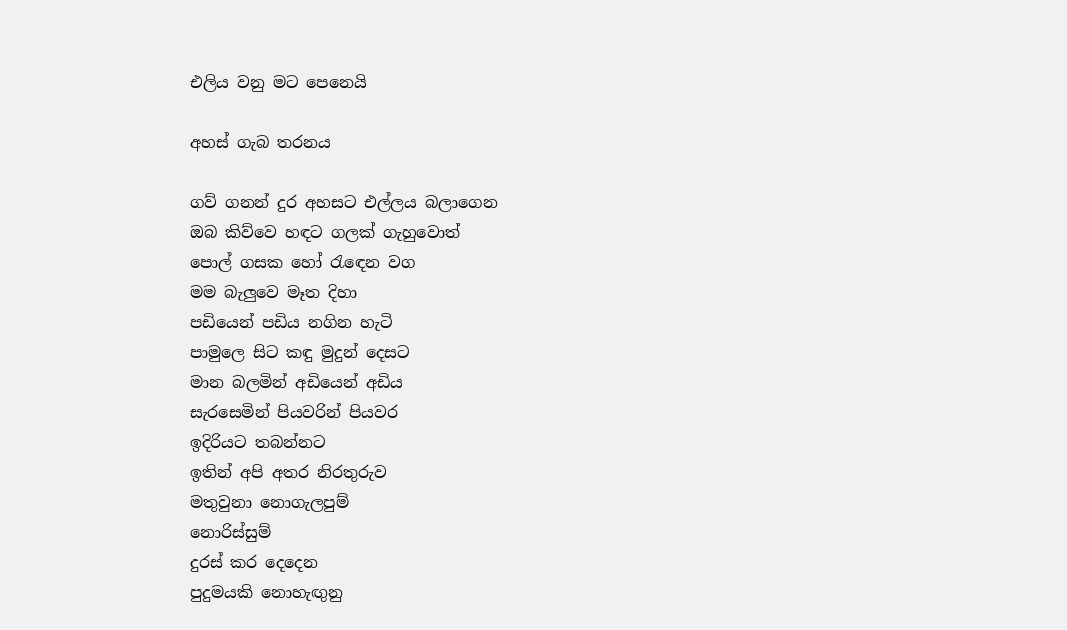එලිය වනු මට පෙනෙයි

අහස් ගැබ තරනය

ගව් ගනන් දුර අහසට එල්ලය බලාගෙන
ඔබ කිව්වෙ හඳට ගලක් ගැහුවොත්
පොල් ගසක හෝ රැඳෙන වග
මම බැලුවෙ මෑත දිහා
පඩියෙන් පඩිය නගින හැටි
පාමුලෙ සිට කඳු මුදුන් දෙසට
මාන බලමින් අඩියෙන් අඩිය
සැරසෙමින් පියවරින් පියවර
ඉදිරියට තබන්නට
ඉතින් අපි අතර නිරතුරුව
මතුවුනා නොගැලපුම්
නොරිස්සුම්
දුරස් කර දෙදෙන
පුදුමයකි නොහැඟුනු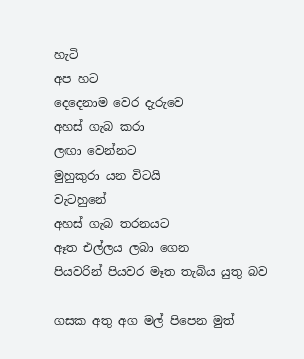හැටි
අප හට
දෙදෙනාම වෙර දැරුවෙ
අහස් ගැබ කරා
ලඟා වෙන්නට
මුහුකුරා යන විටයි
වැටහුනේ
අහස් ගැබ තරනයට
ඈත එල්ලය ලබා ගෙන
පියවරින් පියවර මෑත තැබිය යුතු බව

ගසක අතු අග මල් පිපෙන මුත්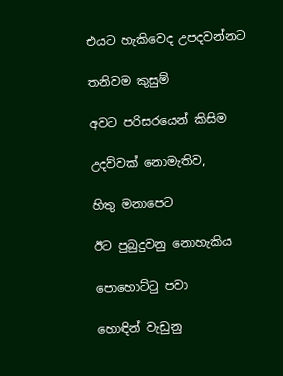එයට හැකිවෙද උපදවන්නට

තනිවම කුසුම්

අවට පරිසරයෙන් කිසිම

උදව්වක් නොමැතිව,

හිතු මනාපෙට

ඊට පුබුදුවනු නොහැකිය

පොහොට්ටු පවා

හොඳින් වැඩුනු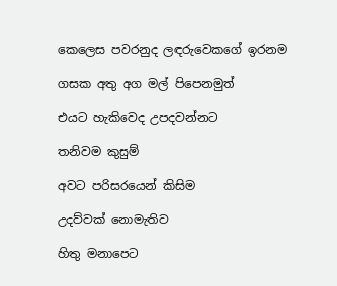කෙලෙස පවරනුද ලඳරුවෙකගේ ඉරනම

ගසක අතු අග මල් පිපෙනමුත්

එයට හැකිවෙද උපදවන්නට

තනිවම කුසුම්

අවට පරිසරයෙන් කිසිම

උදව්වක් නොමැතිව

හිතු මනාපෙට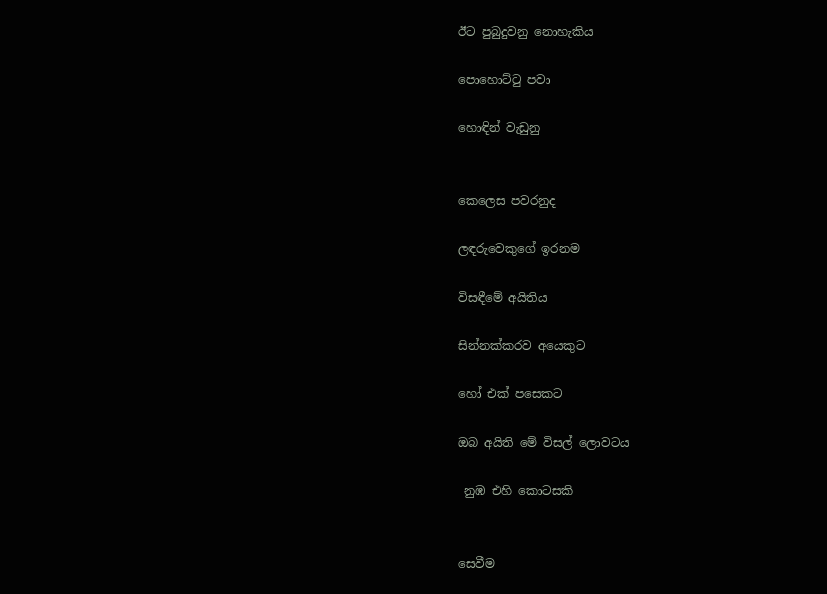ඊට පුබුදුවනු නොහැකිය

පොහොට්ටු පවා

හොඳින් වැඩුනු


කෙලෙස පවරනුද

ලඳරුවෙකුගේ ඉරනම

විසඳීමේ අයිතිය

සින්නක්කරව අයෙකුට

හෝ එක් පසෙකට

ඔබ අයිති මේ විසල් ලොවටය

 නුඹ එහි කොටසකි


සෙවීම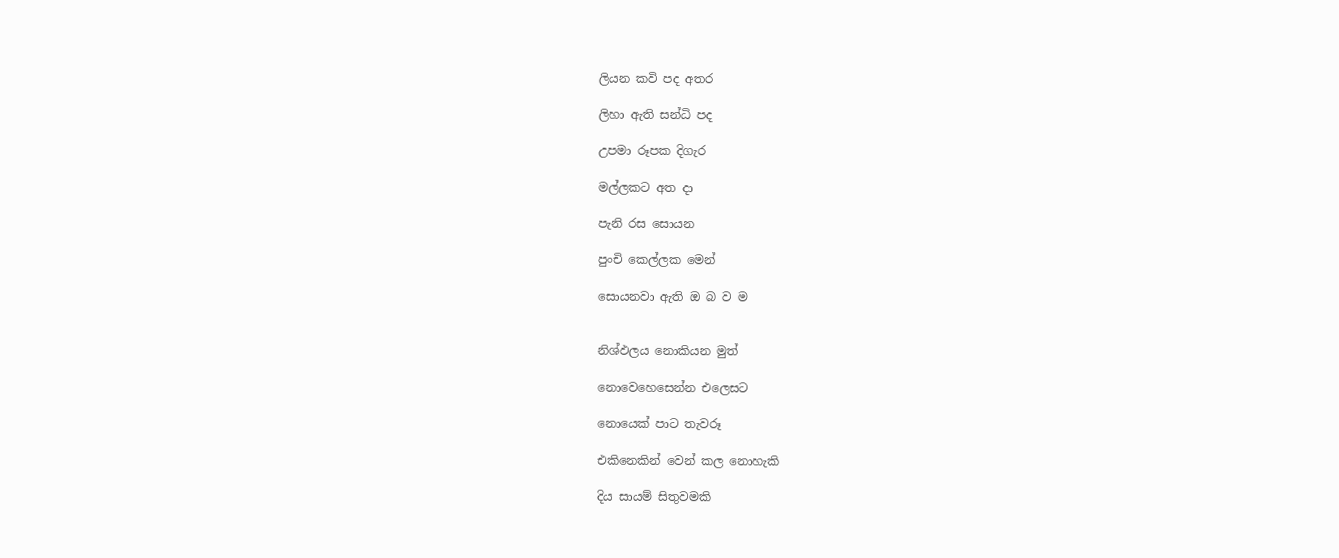ලියන කවි පද අතර

ලිහා ඇති සන්ධි පද

උපමා රූපක දිගැර

මල්ලකට අත දා

පැනි රස සොයන

පුංචි කෙල්ලක මෙන්

සොයනවා ඇති ඔ බ ව ම


නිශ්ඵලය නොකියන මුත්

නොවෙහෙසෙන්න එලෙසට

නොයෙක් පාට තැවරූ

එකිනෙකින් වෙන් කල නොහැකි

දිය සායම් සිතුවමකි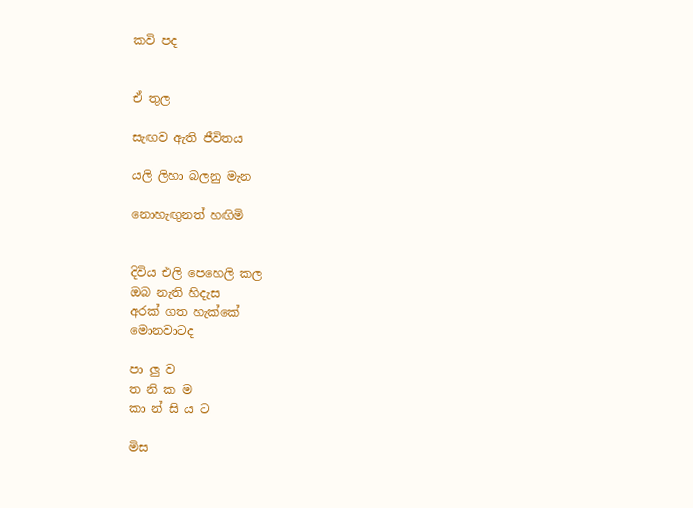කවි පද


ඒ තුල

සැඟව ඇති ජීවිතය

යලි ලිහා බලනු මැන

නොහැඟුනත් හඟිමි


දිවිය එලි පෙහෙලි කල
ඔබ නැති හිදැස
අරක් ගත හැක්කේ
මොනවාටද

පා ලු ව
ත නි ක ම
කා න් සි ය ට

මිස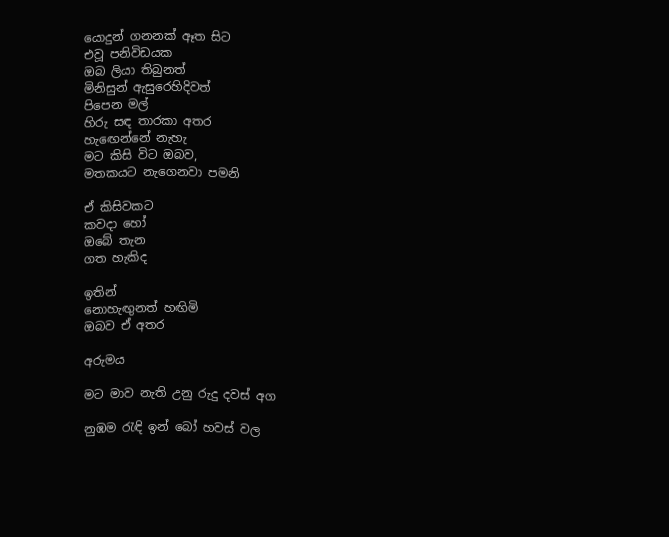යොදුන් ගනනක් ඈත සිට
එවූ පනිවිඩයක
ඔබ ලියා තිබුනත්
මිනිසුන් ඇසුරෙහිදිවත්
පිපෙන මල්
හිරු සඳ තාරකා අතර
හැඟෙන්නේ නැහැ
මට කිසි විට ඔබව,
මතකයට නැගෙනවා පමනි

ඒ කිසිවකට
කවදා හෝ
ඔබේ තැන
ගත හැකිද

ඉතින්
නොහැඟුනත් හඟිමි
ඔබව ඒ අතර

අරුමය

මට මාව නැති උනු රුදු දවස් අග

නුඹම රැඳි ඉන් බෝ හවස් වල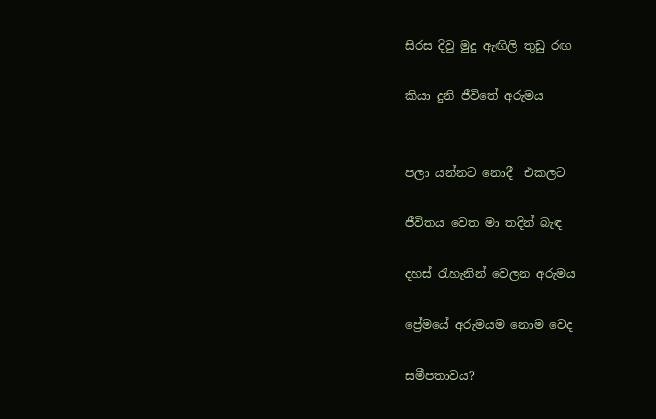සිරස දිවු මුදු ඇඟිලි තුඩු රඟ

කියා දුනි ජීවිතේ අරුමය


පලා යන්නට නොදී  එකලට

ජීවිතය වෙත මා තදින් බැඳ

දහස් රැහැනින් වෙලන අරුමය

ප්‍රේමයේ අරුමයම නොම වෙද

සමීපතාවය?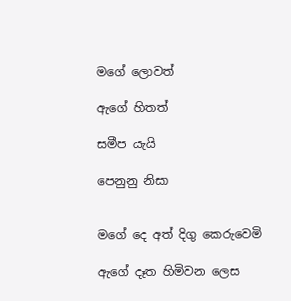මගේ ලොවත්

ඇගේ හිතත්

සමීප යැයි

පෙනුනු නිසා


මගේ දෙ අත් දිගු කෙරුවෙමි

ඇගේ දෑත හිමිවන ලෙස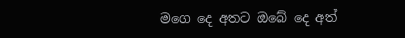මගෙ දෙ අතට ඔබේ දෙ අත්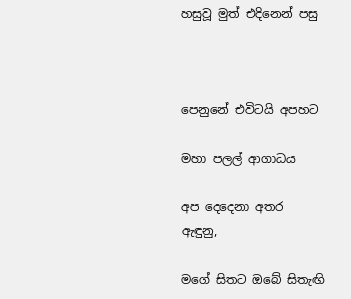හසුවූ මුත් එදිනෙන් පසු



පෙනුනේ එවිටයි අපහට

මහා පලල් ආගාධය

අප දෙදෙනා අතර ඇඳුනු,

මගේ සිතට ඔබේ සිතැඟි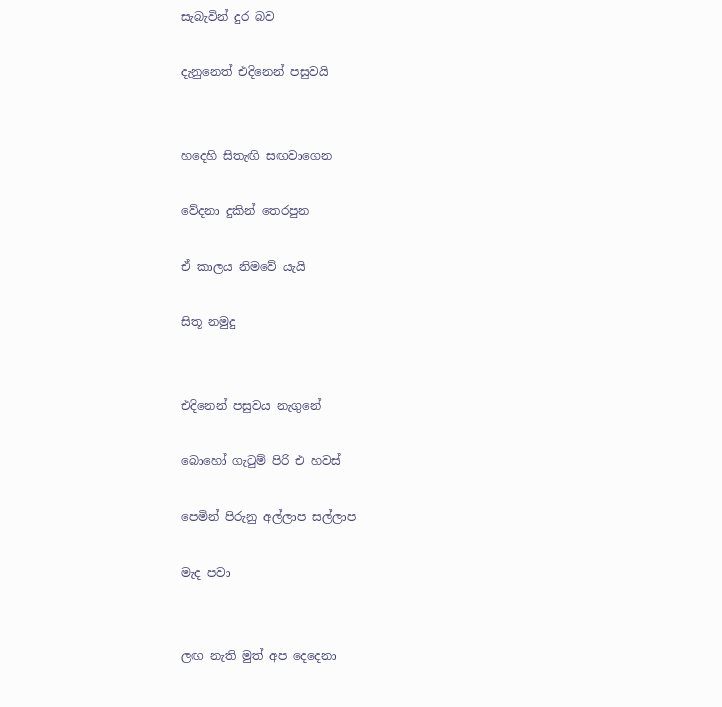සැබැවින් දුර බව

දැනුනෙත් එදිනෙන් පසුවයි


හදෙහි සිතැඟි සඟවාගෙන

වේදනා දුකින් තෙරපුන

ඒ කාලය නිමවේ යැයි

සිතූ නමුදු


එදිනෙන් පසුවය නැගුනේ

බොහෝ ගැටුම් පිරි එ හවස්

පෙමින් පිරුනු අල්ලාප සල්ලාප

මැද පවා


ලඟ නැති මුත් අප දෙදෙනා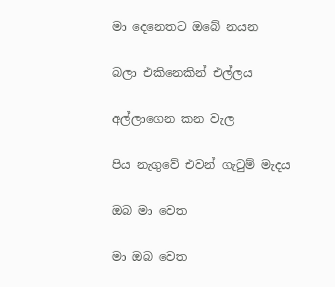මා දෙනෙතට ඔබේ නයන

බලා එකිනෙකින් එල්ලය

අල්ලාගෙන කන වැල

පිය නැගුවේ එවන් ගැටුම් මැදය

ඔබ මා වෙත

මා ඔබ වෙත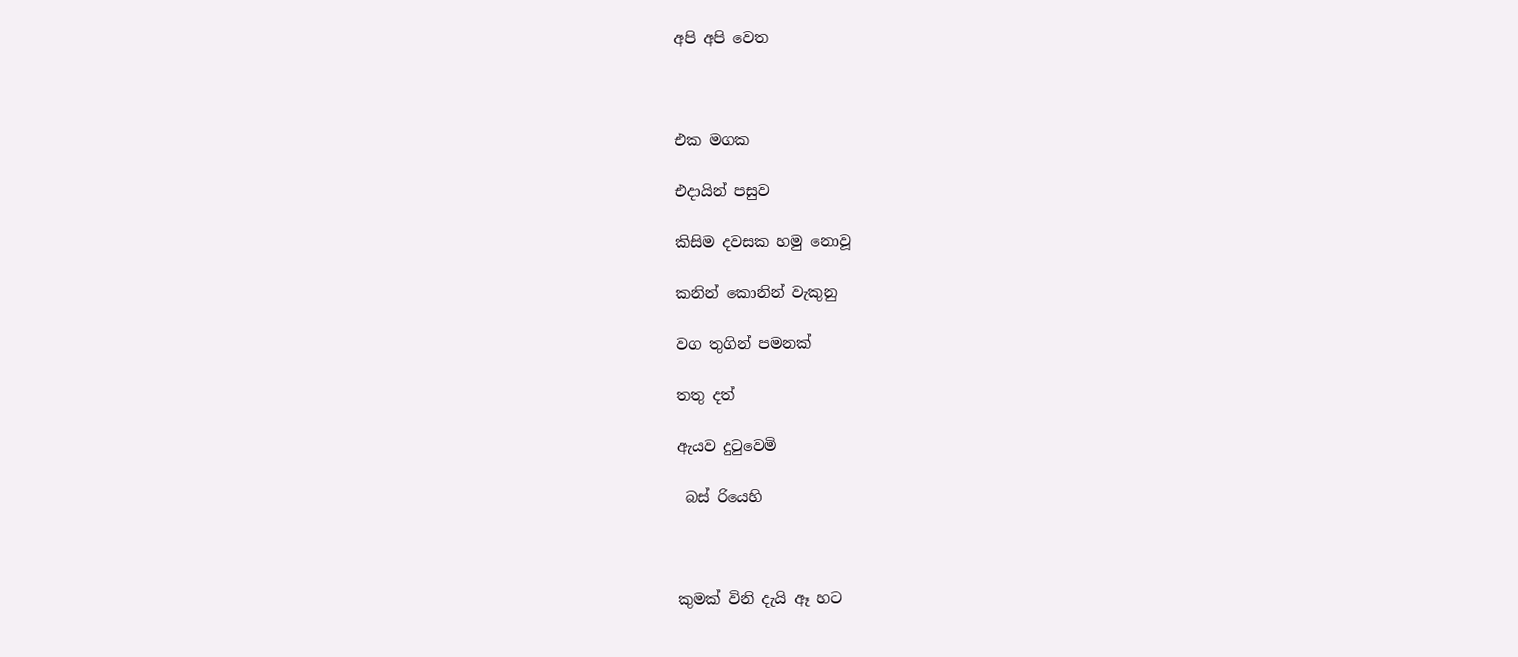අපි අපි වෙත



එක මගක

එදායින් පසුව

කිසිම දවසක හමු නොවූ

කනින් කොනින් වැකුනු

වග තුගින් පමනක්

තතු දත්

ඇයව දුටුවෙමි

 බස් රියෙහි



කුමක් විනි දැයි ඈ හට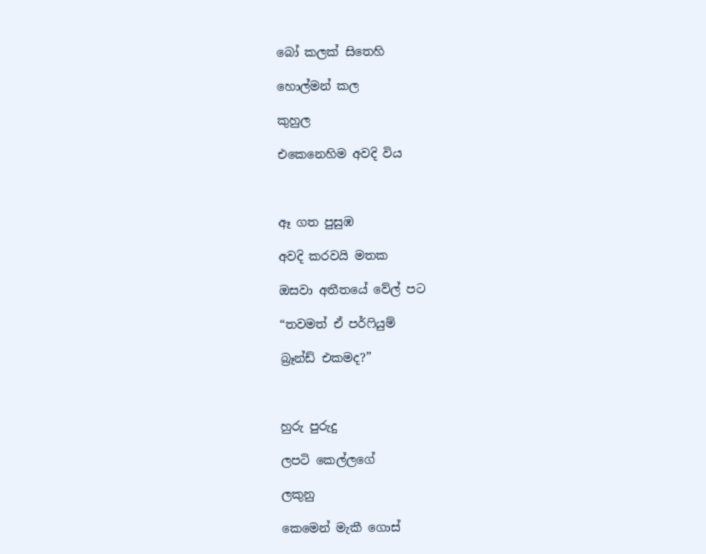බෝ කලක් සිතෙහි

හොල්මන් කල

කුහුල

එකෙනෙහිම අවදි විය



ඈ ගත පුසුඹ

අවදි කරවයි මතක

ඔසවා අතීතයේ වේල් පට

“තවමත් ඒ පර්ෆියුම්

බ්‍රෑන්ඩ් එකමද?”



හුරු පුරුදු

ලපටි කෙල්ලගේ

ලකුනු

කෙමෙන් මැකී ගොස්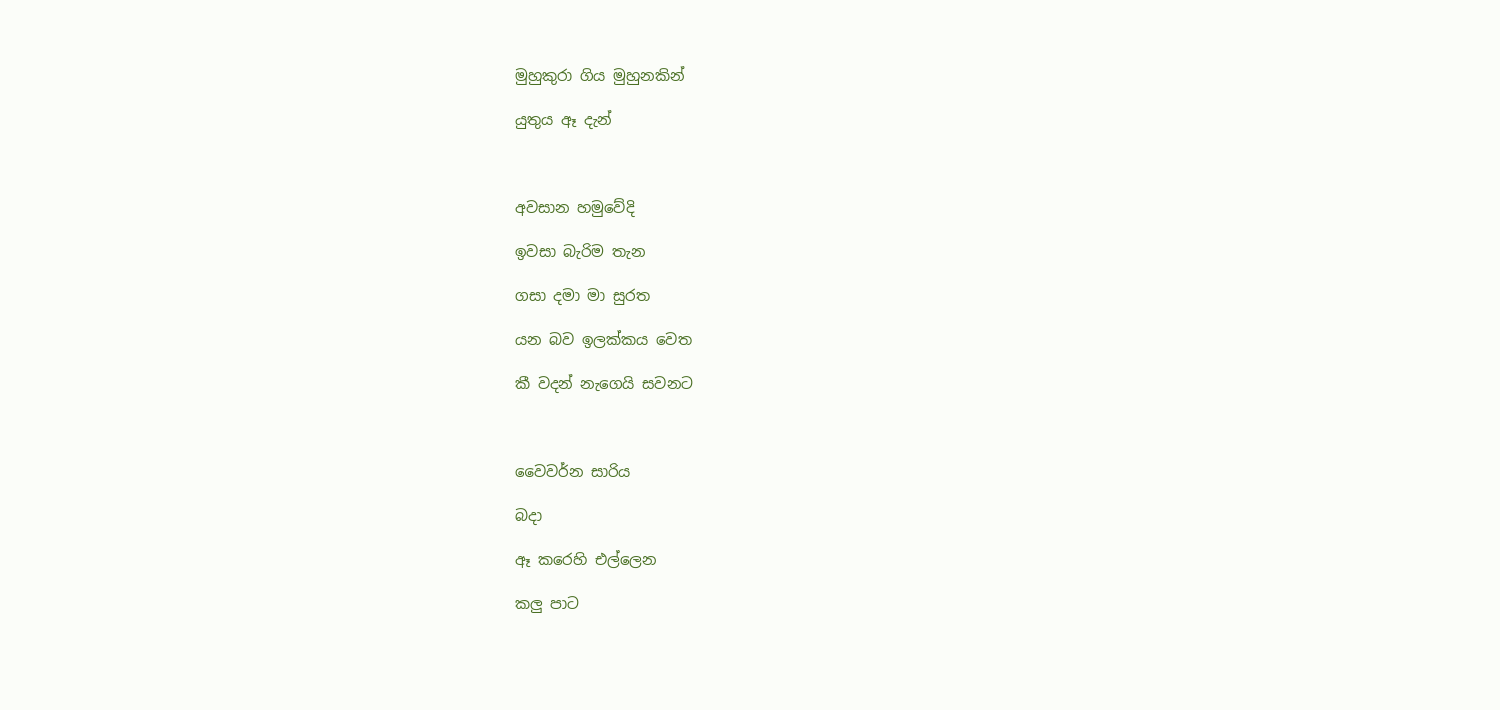මුහුකුරා ගිය මුහුනකින්

යුතුය ඈ දැන්



අවසාන හමුවේදි

ඉවසා බැරිම තැන

ගසා දමා මා සුරත

යන බව ඉලක්කය වෙත

කී වදන් නැගෙයි සවනට



වෛවර්න සාරිය

බදා

ඈ කරෙහි එල්ලෙන

කලු පාට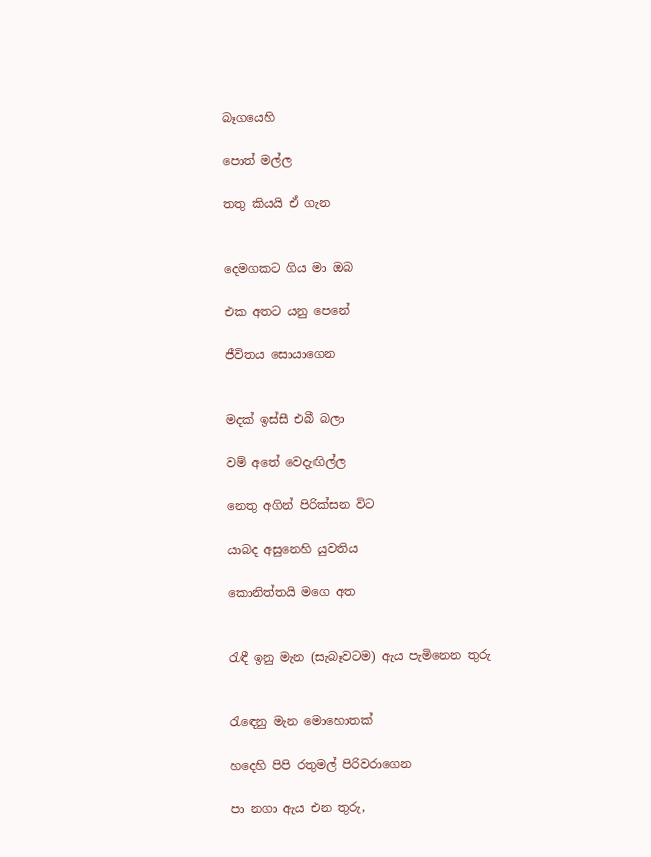බෑගයෙහි

පොත් මල්ල

තතු කියයි ඒ ගැන


දෙමගකට ගිය මා ඔබ

එක අතට යනු පෙනේ

ජීවිතය සොයාගෙන


මදක් ඉස්සී එබී බලා

වම් අතේ වෙදැඟිල්ල

නෙතු අගින් පිරික්සන විට

යාබද අසුනෙහි යුවතිය

කොනිත්තයි මගෙ අත


රැඳී ඉනු මැන (සැබෑවටම) ඇය පැමිනෙන තුරු


රැඳෙනු මැන මොහොතක්

හදෙහි පිපි රතුමල් පිරිවරාගෙන

පා නගා ඇය එන තුරු,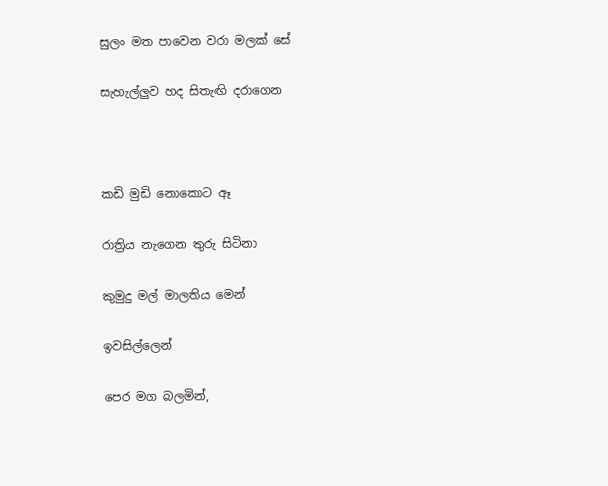සුලං මත පාවෙන වරා මලක් සේ

සැහැල්ලුව හද සිතැඟි දරාගෙන



කඩි මුඩි නොකොට ඈ

රාත්‍රිය නැගෙන තුරු සිටිනා

කුමුදු මල් මාලතිය මෙන්

ඉවසිල්ලෙන්

පෙර මග බලමින්,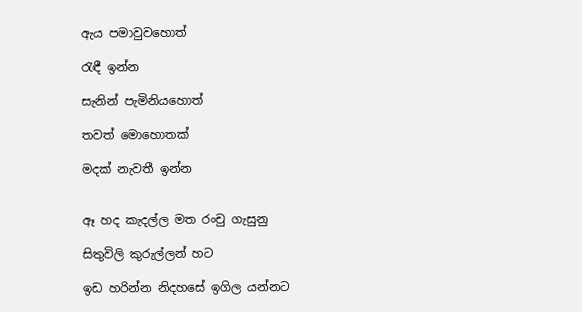ඇය පමාවුවහොත්

රැඳී ඉන්න

සැනින් පැමිනියහොත්

තවත් මොහොතක්

මදක් නැවතී ඉන්න


ඈ හද කැදල්ල මත රංචු ගැසුනු

සිතුවිලි කුරුල්ලන් හට

ඉඩ හරින්න නිදහසේ ඉගිල යන්නට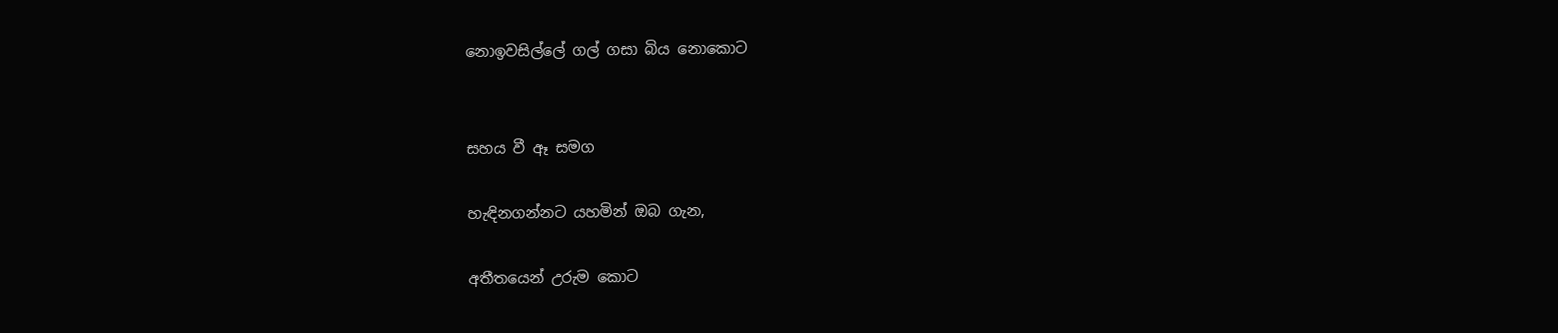නොඉවසිල්ලේ ගල් ගසා බිය නොකොට


සහය වී ඈ සමග

හැඳිනගන්නට යහමින් ඔබ ගැන,

අතීතයෙන් උරුම කොට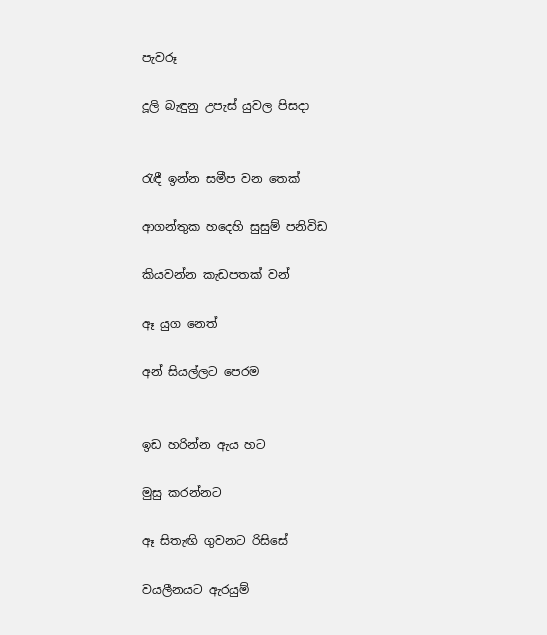පැවරූ

දූලි බැඳුනු උපැස් යුවල පිසදා


රැඳී ඉන්න සමීප වන තෙක්

ආගන්තුක හදෙහි සුසුම් පනිවිඩ

කියවන්න කැඩපතක් වන්

ඈ යුග නෙත්

අන් සියල්ලට පෙරම


ඉඩ හරින්න ඇය හට

මුසු කරන්නට

ඈ සිතැඟි ගුවනට රිසිසේ

වයලීනයට ඇරයුම්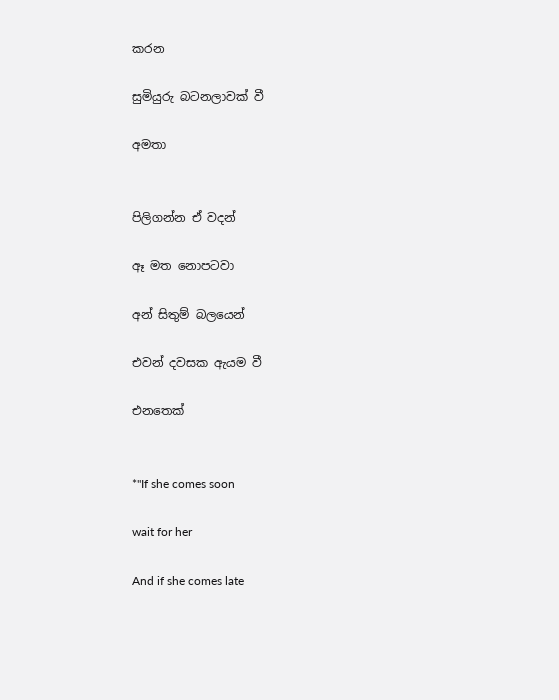කරන

සුමියුරු බටනලාවක් වී

අමතා


පිලිගන්න ඒ වදන්

ඈ මත නොපටවා

අන් සිතුම් බලයෙන්

එවන් දවසක ඇයම වී

එනතෙක්


*"If she comes soon

wait for her

And if she comes late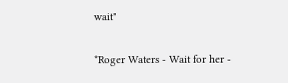wait"

*Roger Waters - Wait for her -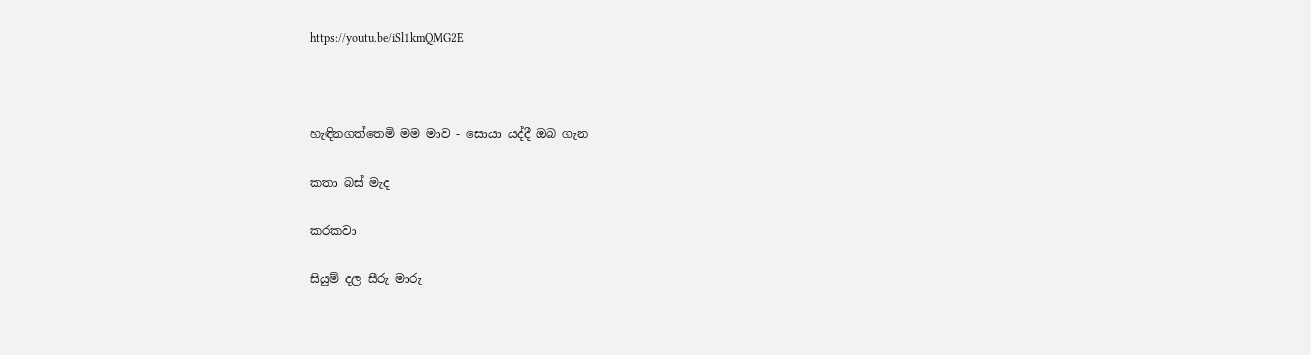https://youtu.be/iSl1kmQMG2E



හැඳිනගත්තෙමි මම මාව - සොයා යද්දී ඔබ ගැන

කතා බස් මැද

කරකවා

සියුම් දල සීරු මාරු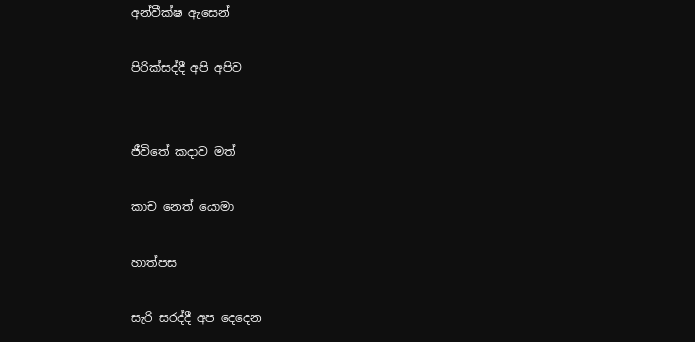අන්වීක්ෂ ඇසෙන්

පිරික්සද්දී අපි අපිව


ජීවිතේ කදාව මත්

කාච නෙත් යොමා

හාත්පස

සැරි සරද්දී අප දෙදෙන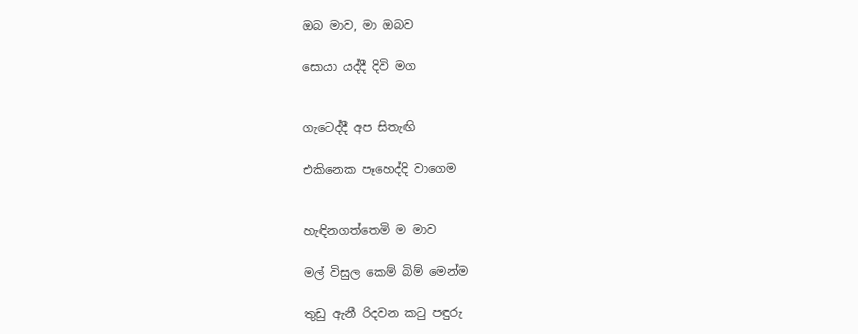ඔබ මාව, මා ඔබව

සොයා යද්දී දිවි මග


ගැටෙද්දී අප සිතැඟි

එකිනෙක පෑහෙද්දි වාගෙම


හැඳිනගත්තෙමි ම මාව

මල් විසුල කෙම් බිම් මෙන්ම

තුඩු ඇනී රිදවන කටු පඳුරු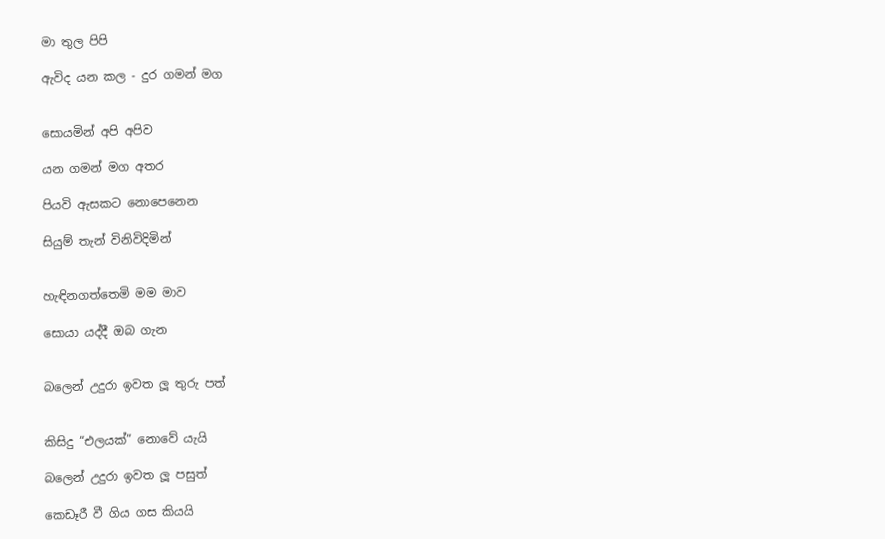මා තුල පිපි

ඇවිද යන කල - දුර ගමන් මග


සොයමින් අපි අපිව

යන ගමන් මග අතර

පියවි ඇසකට නොපෙනෙන

සියුම් තැන් විනිවිදිමින්


හැඳිනගත්තෙමි මම මාව

සොයා යද්දී ඔබ ගැන


බලෙන් උදුරා ඉවත ලූ තුරු පත්


කිසිදු “එලයක්” නොවේ යැයි

බලෙන් උදුරා ඉවත ලූ පසුත්

කෙඩෑරී වී ගිය ගස කියයි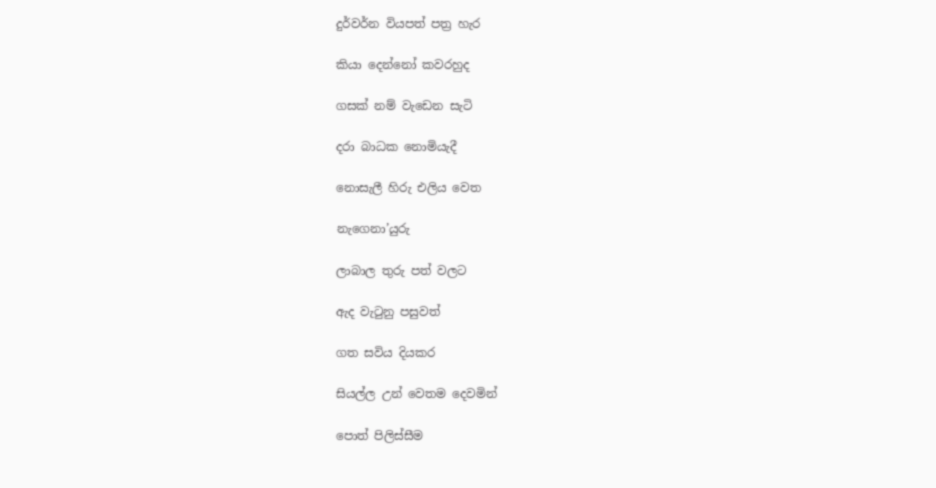දුර්වර්න වියපත් පත්‍ර හැර

කියා දෙන්නෝ කවරහුද

ගසක් නම් වැඩෙන සැටි

දරා බාධක නොමියැදී

නොසැලී හිරු එලිය වෙත

නැගෙනා’යුරු

ලාබාල තුරු පත් වලට

ඇද වැටුනු පසුවත්

ගත සවිය දියකර

සියල්ල උන් වෙතම දෙවමින්

පොත් පිලිස්සීම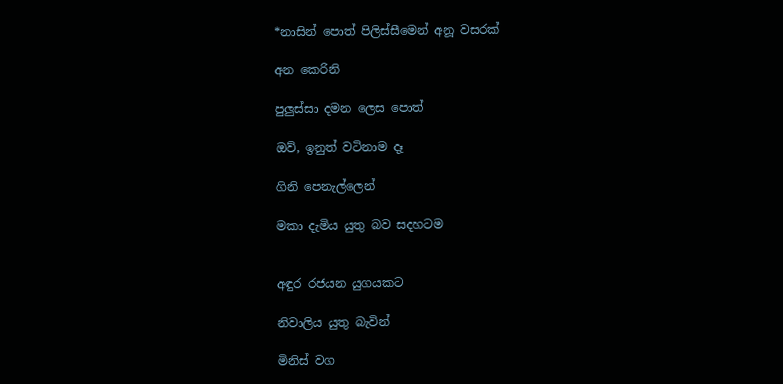*නාසින් පොත් පිලිස්සීමෙන් අනූ වසරක්

අන කෙරිනි

පුලුස්සා දමන ලෙස පොත්

ඔව්, ඉනුත් වටිනාම දෑ

ගිනි පෙනැල්ලෙන්

මකා දැමිය යුතු බව සදහටම


අඳුර රජයන යුගයකට

නිවාලිය යුතු බැවින්

මිනිස් වග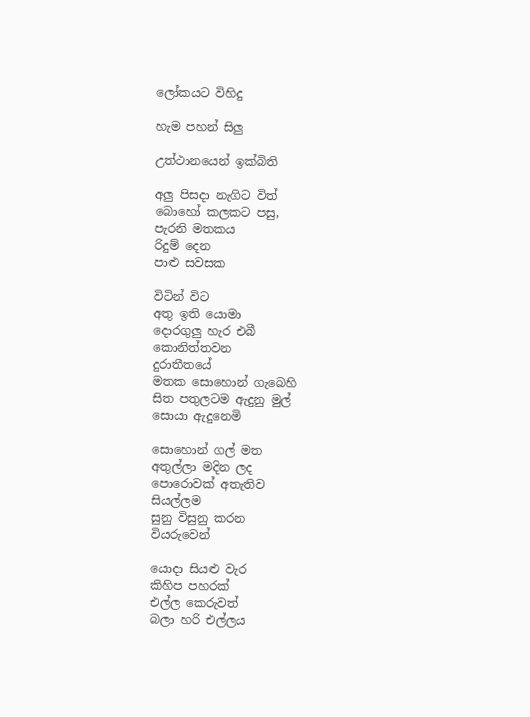ලෝකයට විහිදු

හැම පහන් සිලු

උත්ථානයෙන් ඉක්බිති

අලු පිසදා නැගිට විත්
බොහෝ කලකට පසු,
පැරනි මතකය
රිදුම් දෙන
පාළු සවසක

විටින් විට
අතු ඉති යොමා
දොරගුලු හැර එබී
කොනිත්තවන
දුරාතීතයේ
මතක සොහොන් ගැබෙහි
සිත පතුලටම ඇදුනු මුල්
සොයා ඇදුනෙමි

සොහොන් ගල් මත
අතුල්ලා මදින ලද
පොරොවක් අතැතිව
සියල්ලම
සුනු විසුනු කරන
වියරුවෙන්

යොදා සියළු වැර
කිහිප පහරක්
එල්ල කෙරුවත්
බලා හරි එල්ලය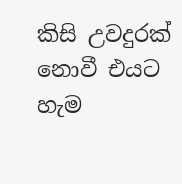කිසි උවදුරක් නොවී එයට
හැම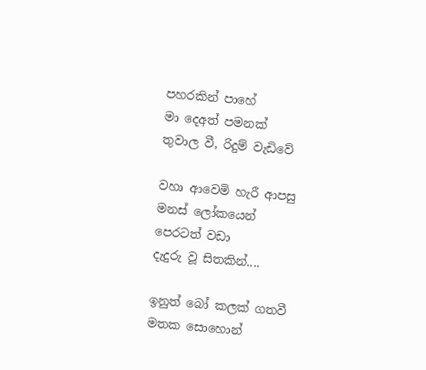පහරකින් පාහේ
මා දෙඅත් පමනක්
තුවාල වී, රිදුම් වැඩිවේ

වහා ආවෙමි හැරී ආපසු
මනස් ලෝකයෙන්
පෙරටත් වඩා
දැදුරු වූ සිතකින්....

ඉනුත් බෝ කලක් ගතවී
මතක සොහොන්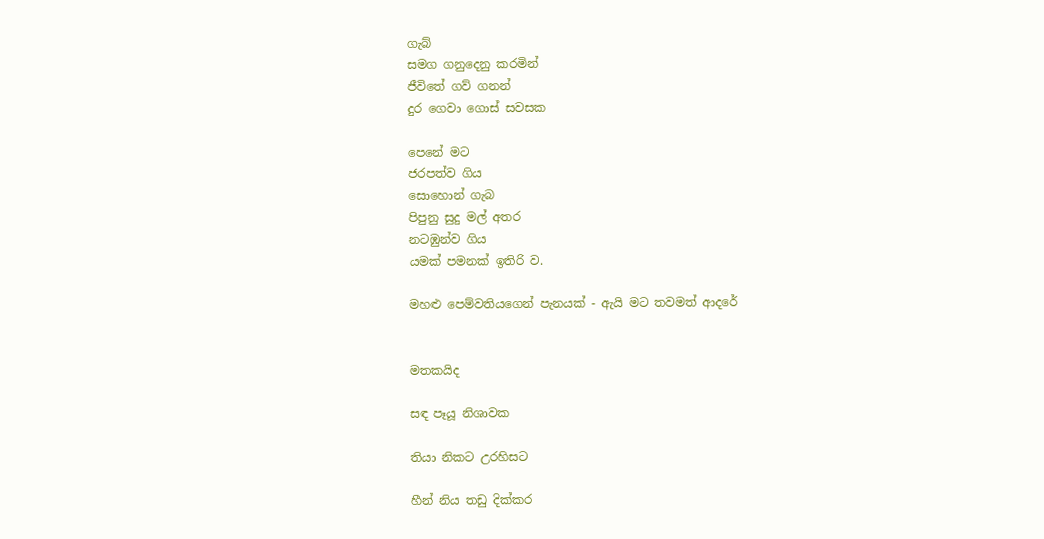ගැබ්
සමග ගනුදෙනු කරමින්
ජීවිතේ ගව් ගනන්
දුර ගෙවා ගොස් සවසක

පෙනේ මට
ජරපත්ව ගිය
සොහොන් ගැබ
පිපුනු සුදු මල් අතර
නටඹුන්ව ගිය
යමක් පමනක් ඉතිරි ව.

මහළු පෙම්වතියගෙන් පැනයක් - ඇයි මට තවමත් ආදරේ


මතකයිද

සඳ පෑයූ නිශාවක

තියා නිකට උරහිසට

හීන් නිය තඩු දික්කර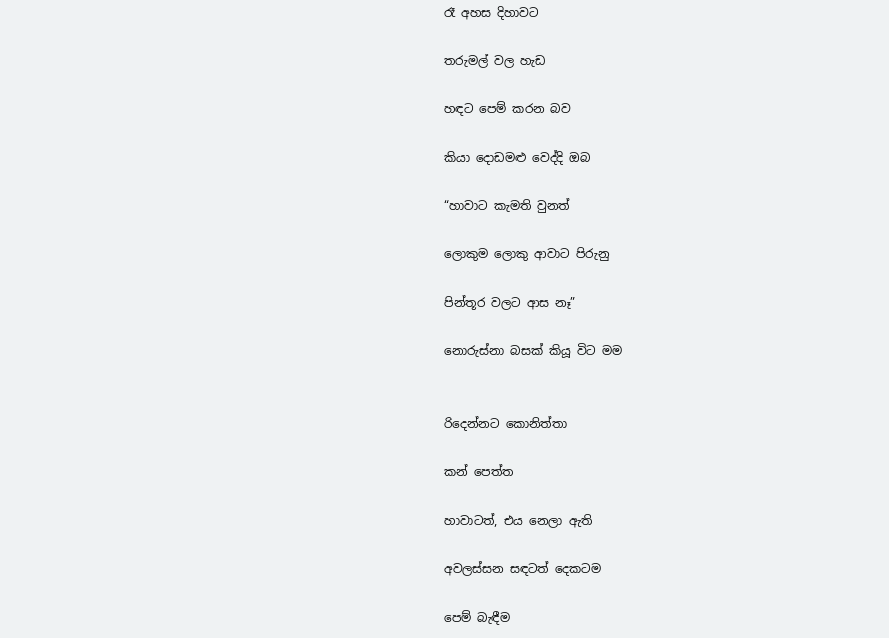රෑ අහස දිහාවට

තරුමල් වල හැඩ

හඳට පෙම් කරන බව

කියා දොඩමළු වෙද්දි ඔබ

“හාවාට කැමති වුනත්

ලොකුම ලොකු ආවාට පිරුනු

පින්තූර වලට ආස නෑ”

නොරුස්නා බසක් කියූ විට මම


රිදෙන්නට කොනිත්තා

කන් පෙත්ත

හාවාටත්, එය නෙලා ඇති

අවලස්සන සඳටත් දෙකටම

පෙම් බැඳීම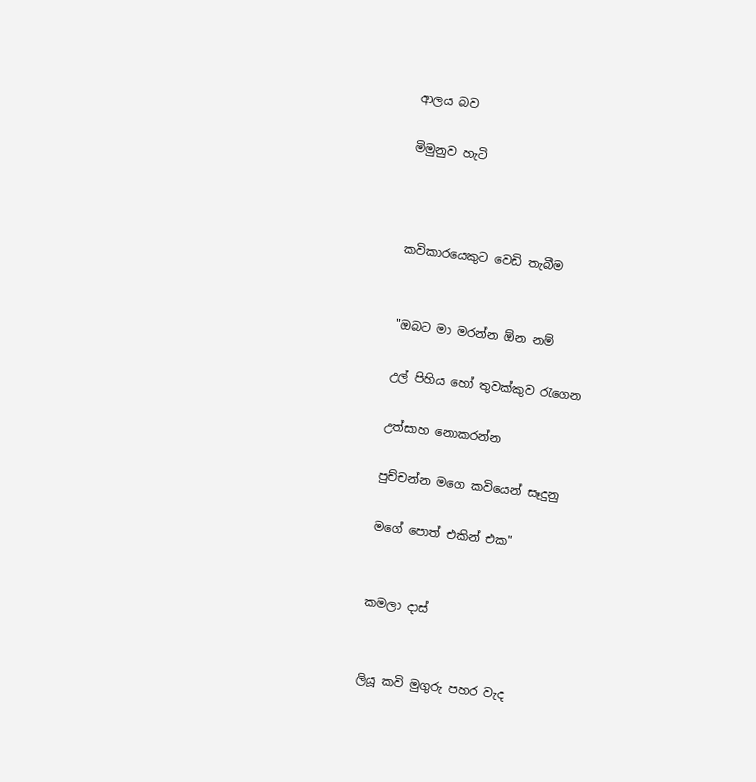ආලය බව

මිමුනුව හැටි



කවිකාරයෙකුට වෙඩි තැබීම


"ඔබට මා මරන්න ඕන නම්

උල් පිහිය හෝ තුවක්කුව රැගෙන

උත්සාහ නොකරන්න

පුච්චන්න මගෙ කවියෙන් සෑදුනු

මගේ පොත් එකින් එක"


කමලා දාස්


ලියූ කවි මුගුරු පහර වැද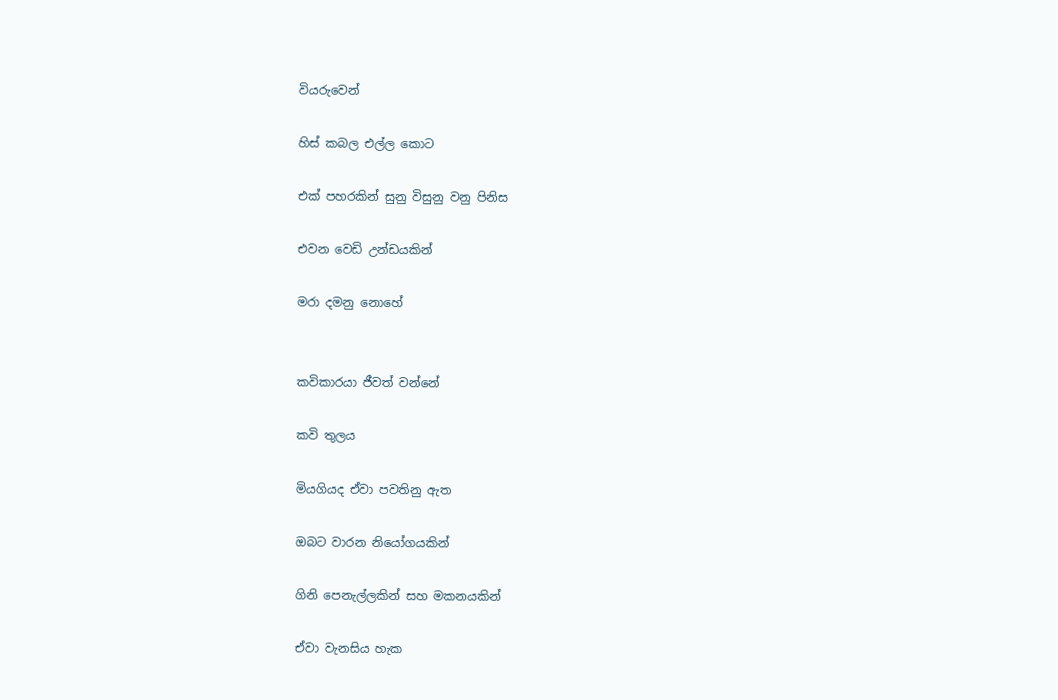වියරුවෙන්

හිස් කබල එල්ල කොට

එක් පහරකින් සුනු විසුනු වනු පිනිස

එවන වෙඩි උන්ඩයකින්

මරා දමනු නොහේ


කවිකාරයා ජීවත් වන්නේ

කවි තුලය

මියගියද ඒවා පවතිනු ඇත

ඔබට වාරන නියෝගයකින්

ගිනි පෙනැල්ලකින් සහ මකනයකින්

ඒවා වැනසිය හැක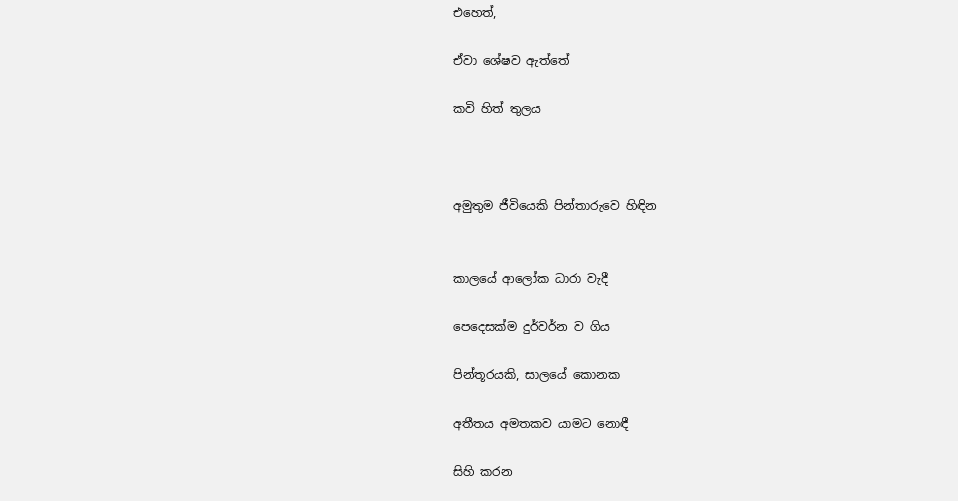එහෙත්,

ඒවා ශේෂව ඇත්තේ

කවි හිත් තුලය



අමුතුම ජීවියෙකි පින්තාරුවෙ හිඳින


කාලයේ ආලෝක ධාරා වැදී

පෙදෙසක්ම දුර්වර්න ව ගිය

පින්තූරයකි, සාලයේ කොනක

අතීතය අමතකව යාමට නොඳී

සිහි කරන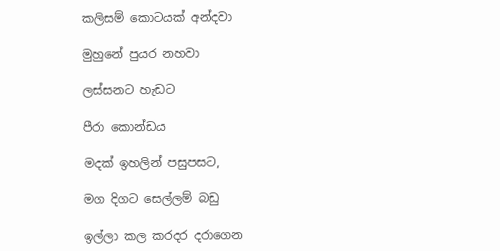කලිසම් කොටයක් අන්දවා

මුහුනේ පුයර නහවා

ලස්සනට හැඩට

පීරා කොන්ඩය

මදක් ඉහලින් පසුපසට,

මග දිගට සෙල්ලම් බඩු

ඉල්ලා කල කරදර දරාගෙන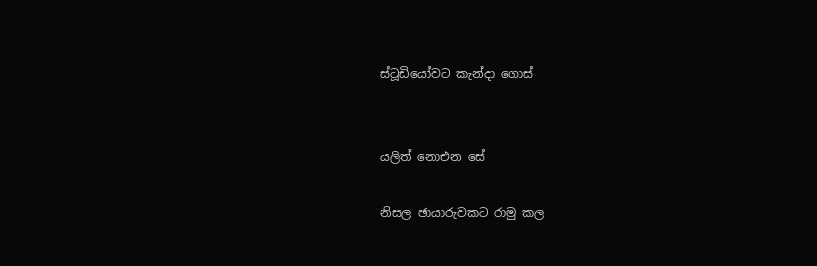ස්ටූඩියෝවට කැන්දා ගොස්


යලිත් නොඑන සේ

නිසල ඡායාරුවකට රාමු කල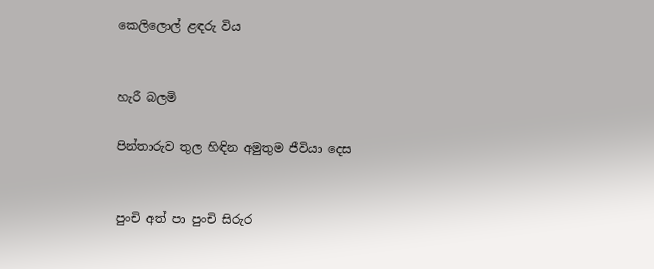කෙලිලොල් ළඳරු විය


හැරී බලමි

පින්තාරුව තුල හිඳින අමුතුම ජීවියා දෙස


පුංචි අත් පා පුංචි සිරුර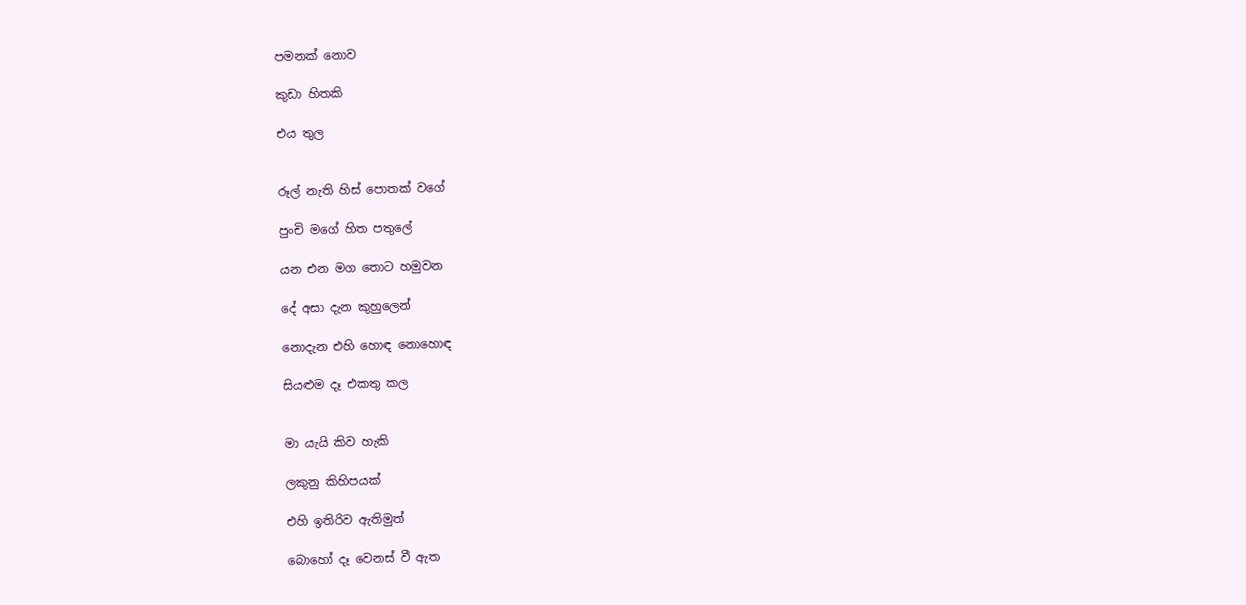පමනක් නොව

කුඩා හිතකි

එය තුල


රූල් නැති හිස් පොතක් වගේ

පුංචි මගේ හිත පතුලේ

යන එන මග තොට හමුවන

දේ අසා දැන කුහුලෙන්

නොදැන එහි හොඳ නොහොඳ

සියළුම දෑ එකතු කල


මා යැයි කිව හැකි

ලකුනු කිහිපයක්

එහි ඉතිරිව ඇතිමුත්

බොහෝ දෑ වෙනස් වී ඇත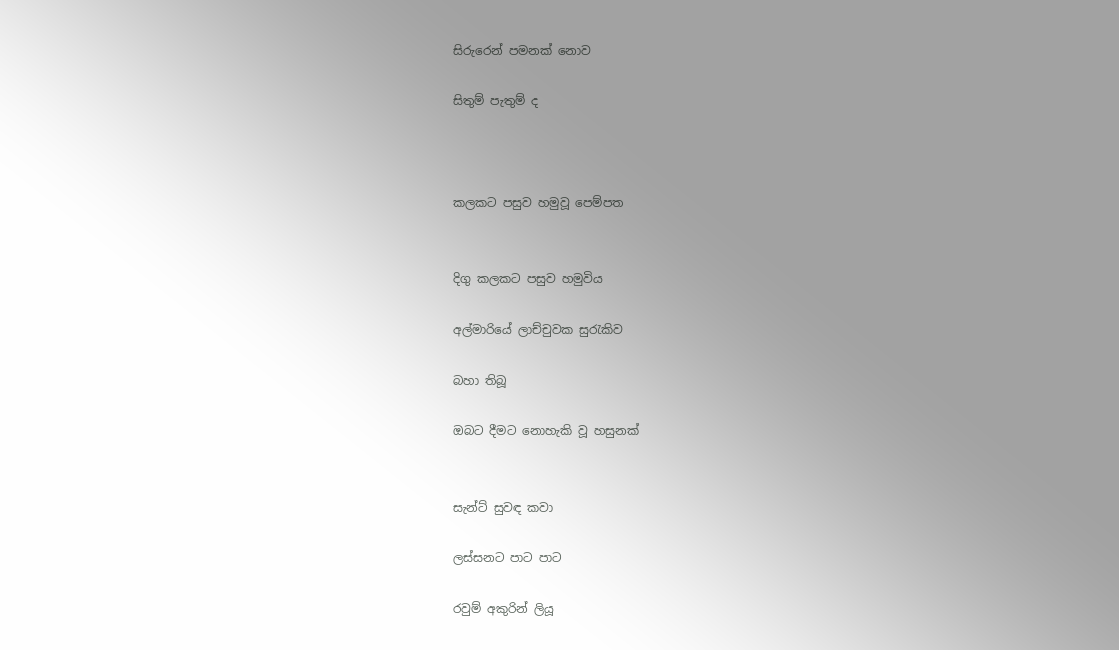සිරුරෙන් පමනක් නොව

සිතුම් පැතුම් ද



කලකට පසුව හමුවූ පෙම්පත


දිගු කලකට පසුව හමුවිය

අල්මාරියේ ලාච්චුවක සුරැකිව

බහා තිබූ

ඔබට දීමට නොහැකි වූ හසුනක්


සැන්ට් සුවඳ කවා

ලස්සනට පාට පාට

රවුම් අකුරින් ලියූ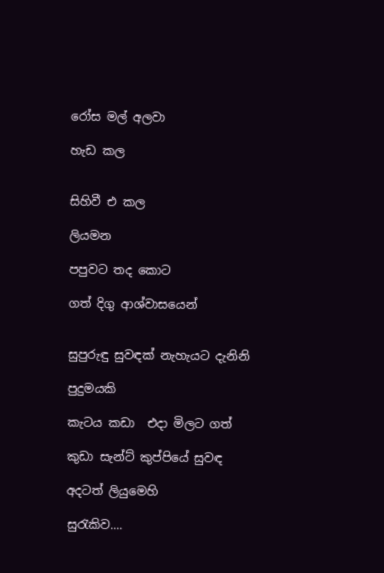රෝස මල් අලවා

හැඩ කල


සිහිවී එ කල

ලියමන

පපුවට තද කොට

ගත් දිගු ආශ්වාසයෙන්


සුපුරුඳු සුවඳක් නැහැයට දැනිනි

පුදුමයකි

කැටය කඩා  එදා මිලට ගත්

කුඩා සැන්ට් කුප්පියේ සුවඳ

අදටත් ලියුමෙහි

සුරැකිව....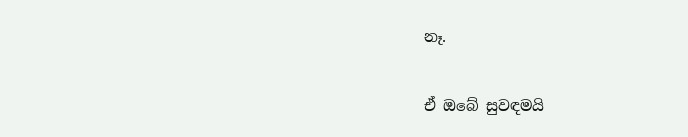නෑ.

ඒ ඔබේ සුවඳමයි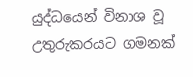යුද්ධයෙන් විනාශ වූ උතුරුකරයට ගමනක්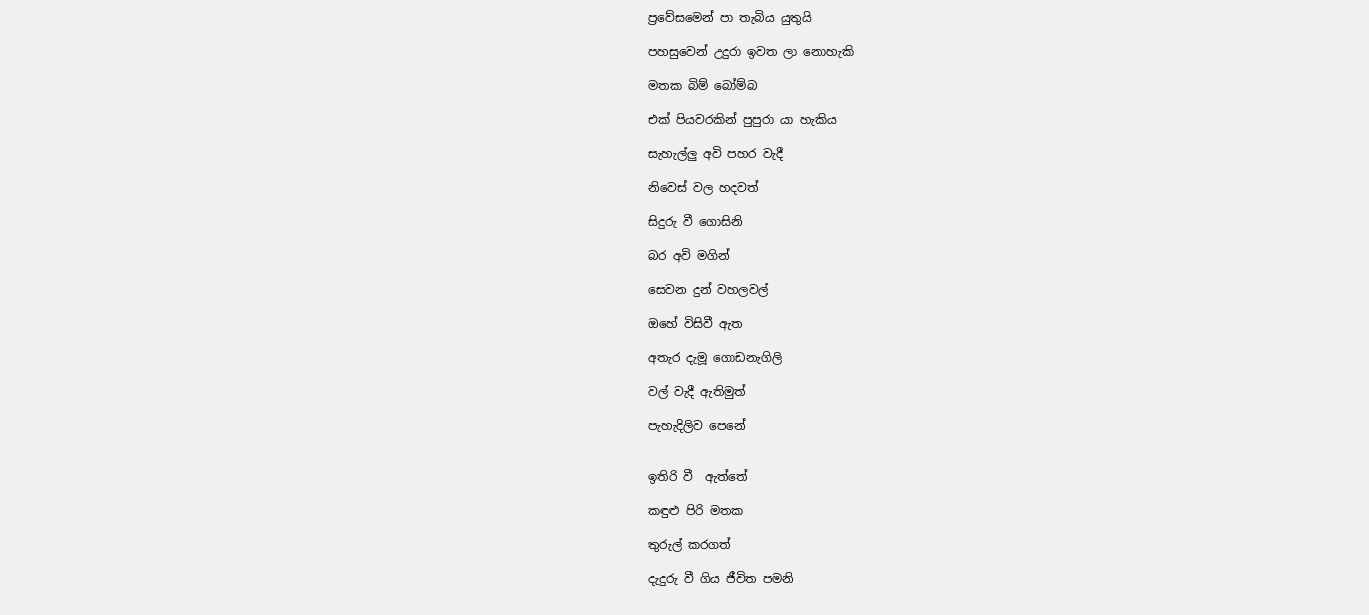ප්‍රවේසමෙන් පා තැබිය යුතුයි

පහසුවෙන් උදුරා ඉවත ලා නොහැකි

මතක බිම් බෝම්බ

එක් පියවරකින් පුපුරා යා හැකිය

සැහැල්ලු අවි පහර වැදී

නිවෙස් වල හදවත්

සිදුරු වී ගොසිනි

බර අවි මගින්

සෙවන දුන් වහලවල්

ඔහේ විසිවී ඇත

අතැර දැමූ ගොඩනැගිලි

වල් වැදී ඇතිමුත්

පැහැදිලිව පෙනේ


ඉතිරි වී  ඇත්තේ

කඳුළු පිරි මතක

තුරුල් කරගත්

දැදුරු වී ගිය ජීවිත පමනි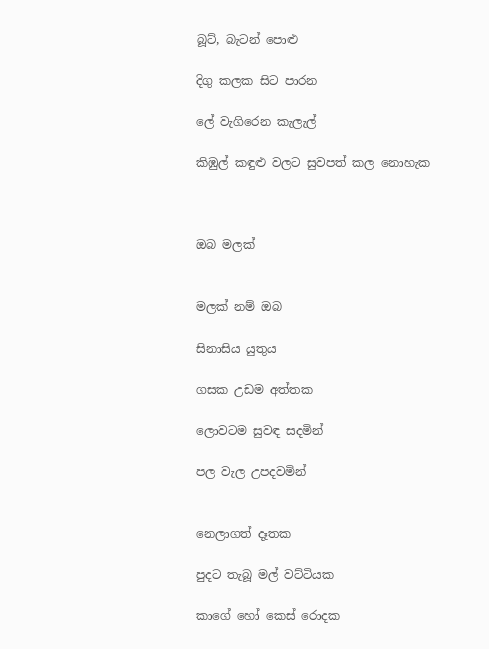බූට්, බැටන් පොළු

දිගු කලක සිට පාරන

ලේ වැගිරෙන කැලැල්

කිඹුල් කඳුළු වලට සුවපත් කල නොහැක



ඔබ මලක්


මලක් නම් ඔබ

සිනාසිය යුතුය

ගසක උඩම අත්තක

ලොවටම සුවඳ සදමින්

පල වැල උපදවමින්


නෙලාගත් දෑතක

පුදට තැබූ මල් වට්ටියක

කාගේ හෝ කෙස් රොදක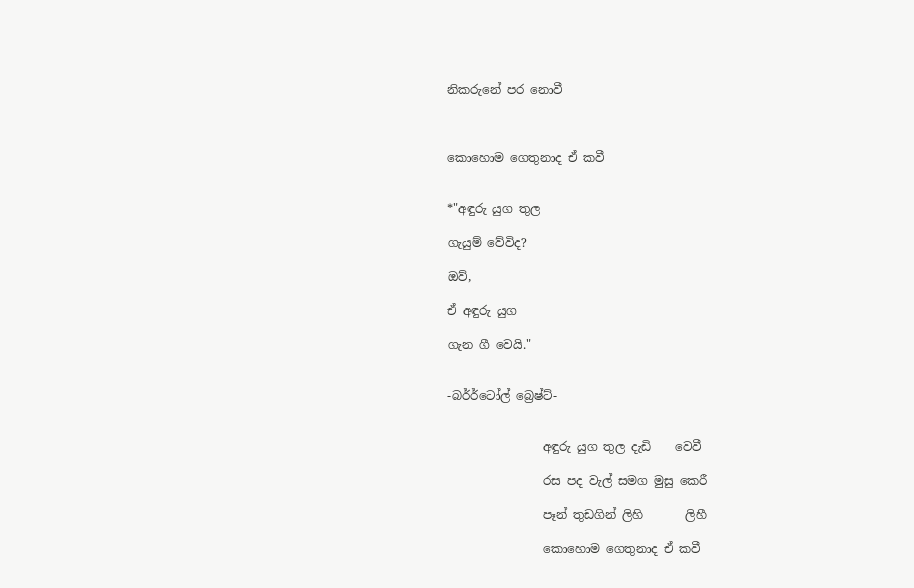නිකරුනේ පර නොවී



කොහොම ගෙතුනාද ඒ කවී


*"අඳුරු යුග තුල

ගැයුම් වේවිද?

ඔව්,

ඒ අඳුරු යුග

ගැන ගී වෙයි."


-බර්‍ර්ටෝල් බ්‍රෙෂ්ට්-


                අඳුරු යුග තුල දැඩි    වෙවී

                රස පද වැල් සමග මුසු කෙරී

                පෑන් තුඩගින් ලිහි       ලිහී

                කොහොම ගෙතුනාද ඒ කවී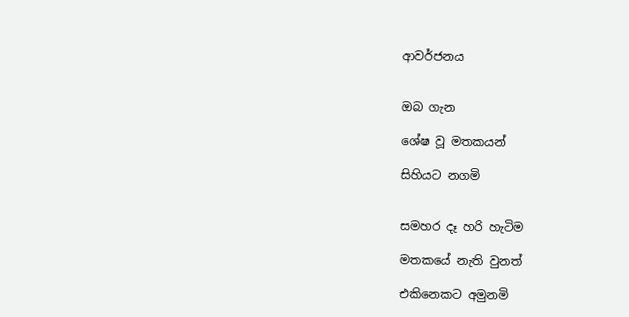ආවර්ජනය


ඔබ ගැන

ශේෂ වූ මතකයන්

සිහියට නගමි


සමහර දෑ හරි හැටිම

මතකයේ නැති වුනත්

එකිනෙකට අමුනමි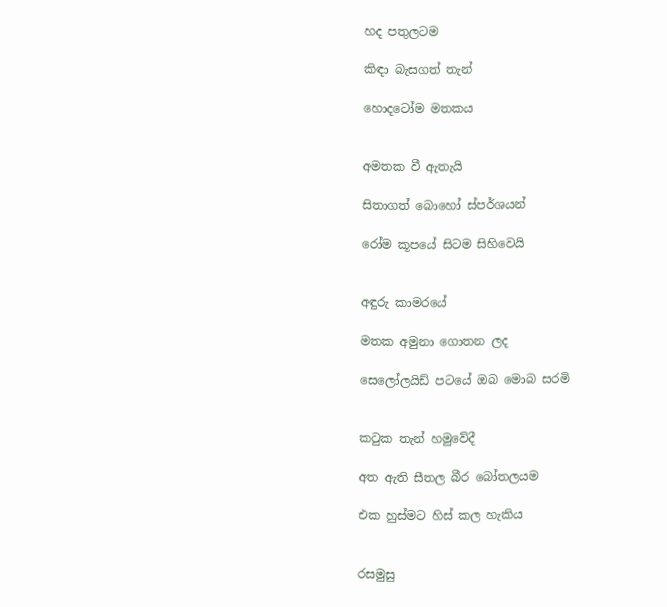හද පතුලටම

කිඳා බැසගත් තැන්

හොදටෝම මතකය


අමතක වී ඇතැයි

සිතාගත් බොහෝ ස්පර්ශයන්

රෝම කූපයේ සිටම සිහිවෙයි


අඳුරු කාමරයේ

මතක අමුනා ගොතන ලද

සෙලෝලයිඩ් පටයේ ඔබ මොබ සරමි


කටුක තැන් හමුවේදී

අත ඇති සීතල බීර බෝතලයම

එක හුස්මට හිස් කල හැකිය


රසමුසු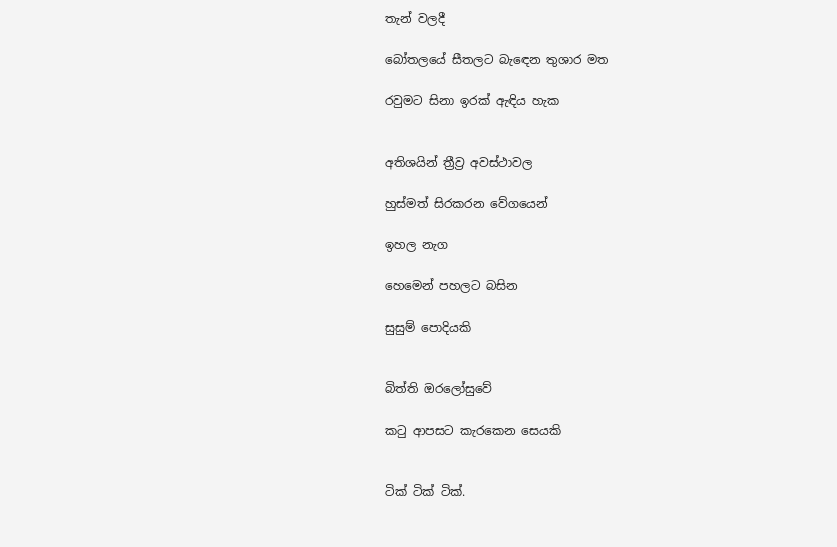තැන් වලදී

බෝතලයේ සීතලට බැඳෙන තුශාර මත

රවුමට සිනා ඉරක් ඇඳිය හැක


අතිශයින් ත්‍රීව්‍ර අවස්ථාවල

හුස්මත් සිරකරන වේගයෙන්

ඉහල නැග

හෙමෙන් පහලට බසින

සුසුම් පොදියකි


බිත්ති ඔරලෝසුවේ

කටු ආපසට කැරකෙන සෙයකි


ටික් ටික් ටික්.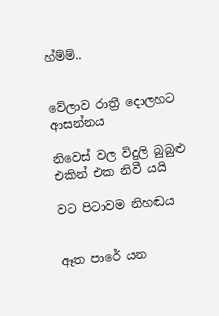හ්ම්ම්..


වේලාව රාත්‍රී දොලහට ආසන්නය

නිවෙස් වල විදුලි බුබුළු එකින් එක නිවී යයි

වට පිටාවම නිහඬය


ඈත පාරේ යන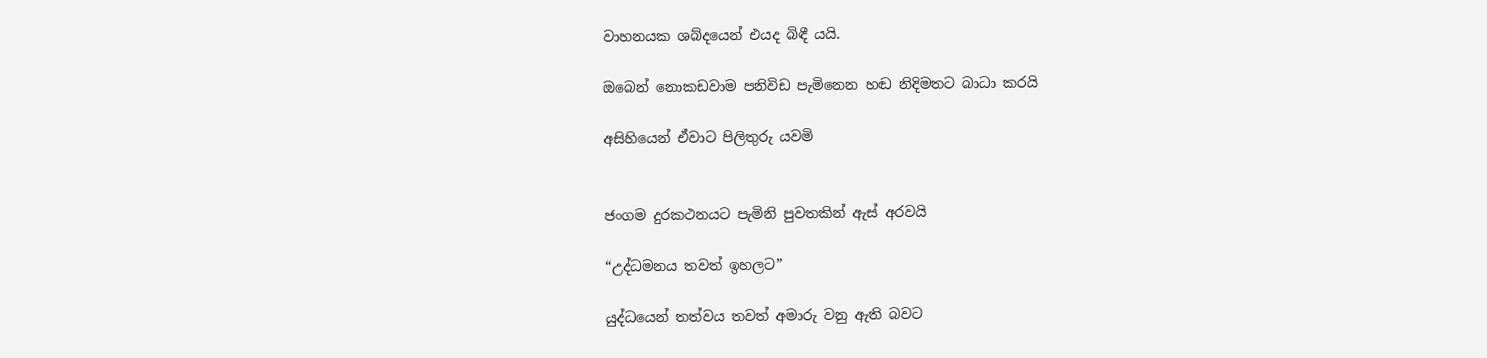වාහනයක ශබ්දයෙන් එයද බිඳී යයි.

ඔබෙන් නොකඩවාම පනිවිඩ පැමිනෙන හඬ නිදිමතට බාධා කරයි

අසිහියෙන් ඒවාට පිලිතුරු යවමි


ජංගම දුරකථනයට පැමිනි පුවතකින් ඇස් අරවයි

“උද්ධමනය තවත් ඉහලට”

යුද්ධයෙන් තත්වය තවත් අමාරු වනු ඇති බවට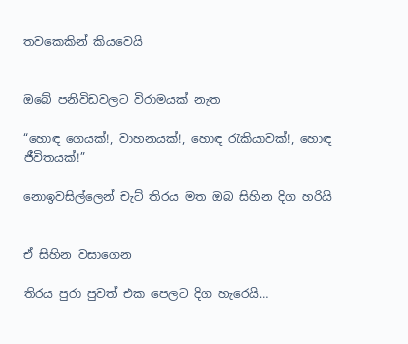තවකෙකින් කියවෙයි


ඔබේ පනිවිඩවලට විරාමයක් නැත

“හොඳ ගෙයක්!, වාහනයක්!, හොඳ රැකියාවක්!, හොඳ ජීවිතයක්!”

නොඉවසිල්ලෙන් චැට් තිරය මත ඔබ සිහින දිග හරියි


ඒ සිහින වසාගෙන

තිරය පුරා පුවත් එක පෙලට දිග හැරෙයි…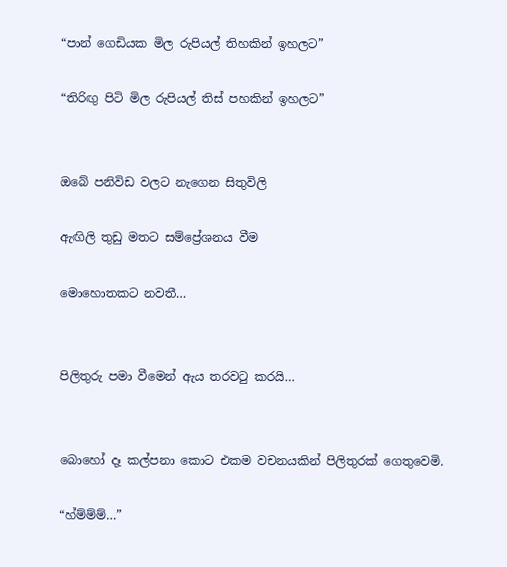“පාන් ගෙඩියක මිල රුපියල් තිහකින් ඉහලට”

“තිරිඟු පිටි මිල රුපියල් තිස් පහකින් ඉහලට”


ඔබේ පනිවිඩ වලට නැගෙන සිතුවිලි

ඇඟිලි තුඩු මතට සම්ප්‍රේශනය වීම

මොහොතකට නවතී…


පිලිතුරු පමා වීමෙන් ඇය තරවටු කරයි…


බොහෝ දෑ කල්පනා කොට එකම වචනයකින් පිලිතුරක් ගෙතුවෙමි.

“හ්ම්ම්ම්…”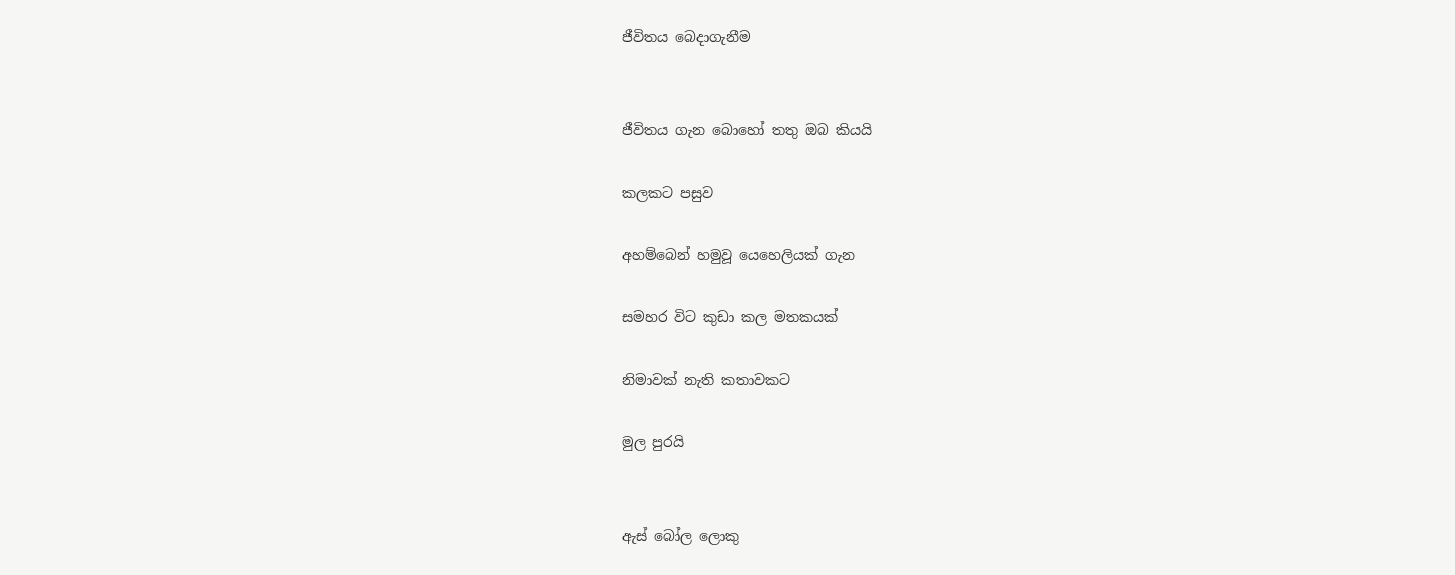ජීවිතය බෙදාගැනීම


ජීවිතය ගැන බොහෝ තතු ඔබ කියයි

කලකට පසුව

අහම්බෙන් හමුවූ යෙහෙලියක් ගැන

සමහර විට කුඩා කල මතකයක්

නිමාවක් නැති කතාවකට

මුල පුරයි


ඇස් බෝල ලොකු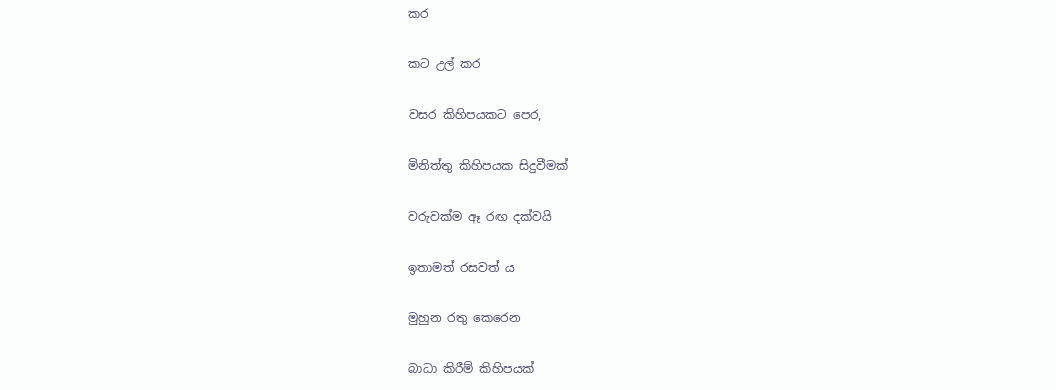කර

කට උල් කර

වසර කිහිපයකට පෙර,

මිනිත්තු කිහිපයක සිදුවීමක්

වරුවක්ම ඈ රඟ දක්වයි

ඉතාමත් රසවත් ය

මුහුන රතු කෙරෙන

බාධා කිරීම් කිහිපයක්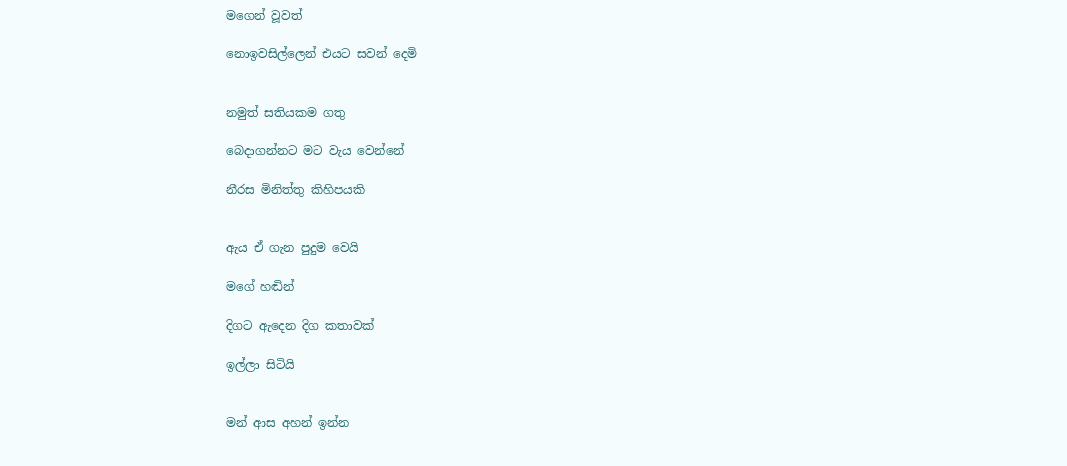මගෙන් වූවත්

නොඉවසිල්ලෙන් එයට සවන් දෙමි


නමුත් සතියකම ගතු

බෙදාගන්නට මට වැය වෙන්නේ

නීරස මිනිත්තු කිහිපයකි


ඇය ඒ ගැන පුදුම වෙයි

මගේ හඬින්

දිගට ඇදෙන දිග කතාවක්

ඉල්ලා සිටියි


මන් ආස අහන් ඉන්න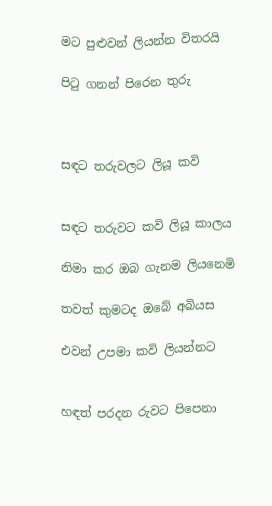මට පුළුවන් ලියන්න විතරයි

පිටු ගනන් පිරෙන තුරු



සඳට තරුවලට ලියූ කවි


සඳට තරුවට කවි ලියූ කාලය

නිමා කර ඔබ ගැනම ලියනෙමි

තවත් කුමටද ඔබේ අබියස

එවන් උපමා කවි ලියන්නට


හඳත් පරදන රුවට පිපෙනා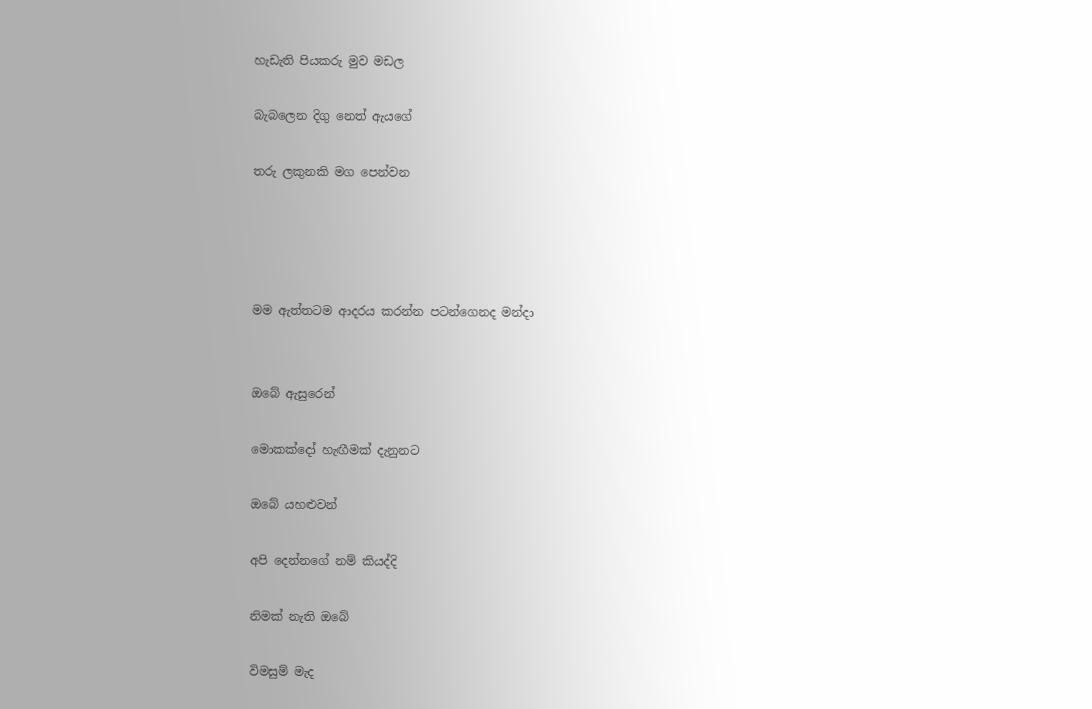හැඩැති පියකරු මුව මඩල

බැබලෙන දිගු නෙත් ඇයගේ

තරු ලකුනකි මග පෙන්වන




මම ඇත්තටම ආදරය කරන්න පටන්ගෙනද මන්දා


ඔබේ ඇසුරෙන්

මොකක්දෝ හැඟීමක් දැනුනට

ඔබේ යහළුවන්

අපි දෙන්නගේ නම් කියද්දි

නිමක් නැති ඔබේ

විමසුම් මැද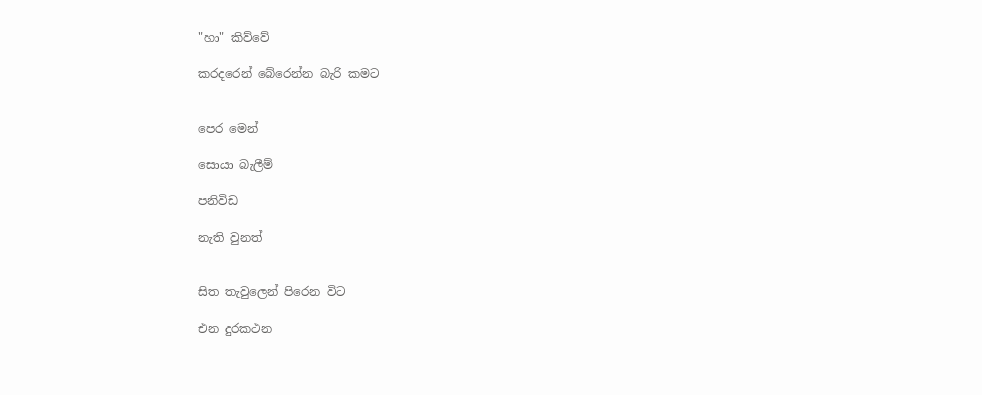"හා" කිව්වේ

කරදරෙන් බේරෙන්න බැරි කමට


පෙර මෙන්

සොයා බැලීම්

පනිවිඩ

නැති වුනත්


සිත තැවුලෙන් පිරෙන විට

එන දුරකථන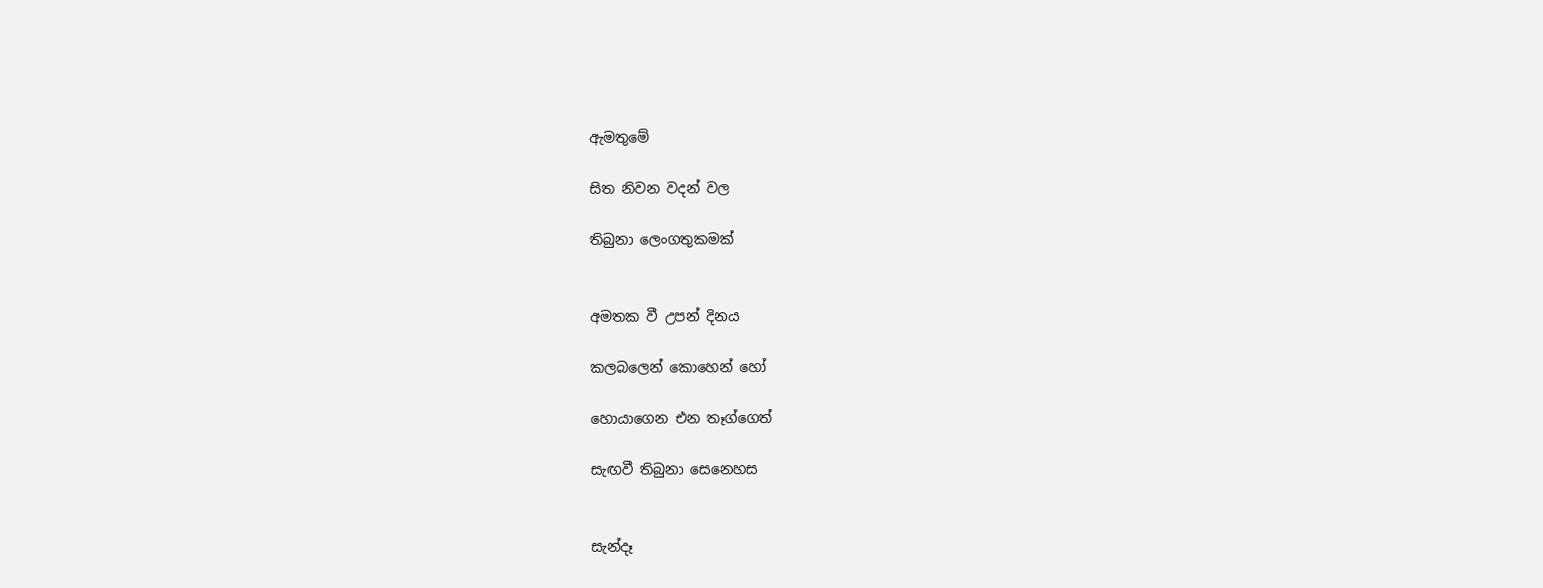ඇමතුමේ

සිත නිවන වදන් වල

තිබුනා ලෙංගතුකමක්


අමතක වී උපන් දිනය

කලබලෙන් කොහෙන් හෝ

හොයාගෙන එන තෑග්ගෙත්

සැඟවී තිබුනා සෙනෙහස


සැන්දෑ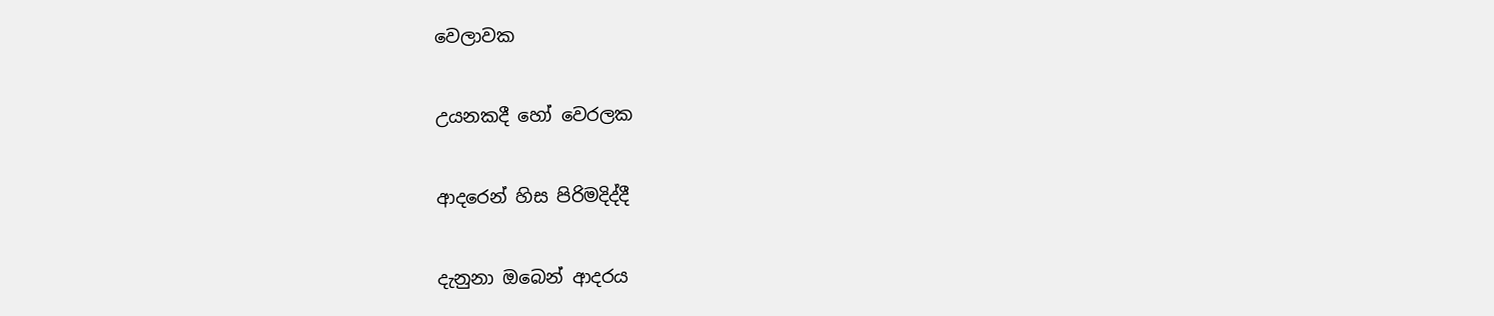වෙලාවක

උයනකදී හෝ වෙරලක

ආදරෙන් හිස පිරිමදිද්දී

දැනුනා ඔබෙන් ආදරය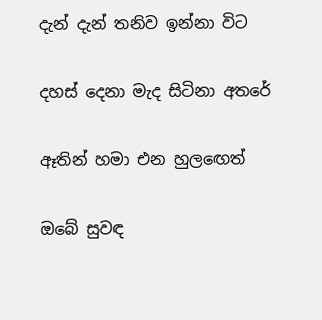දැන් දැන් තනිව ඉන්නා විට

දහස් දෙනා මැද සිටිනා අතරේ

ඈතින් හමා එන හුලඟෙත්

ඔබේ සුවඳ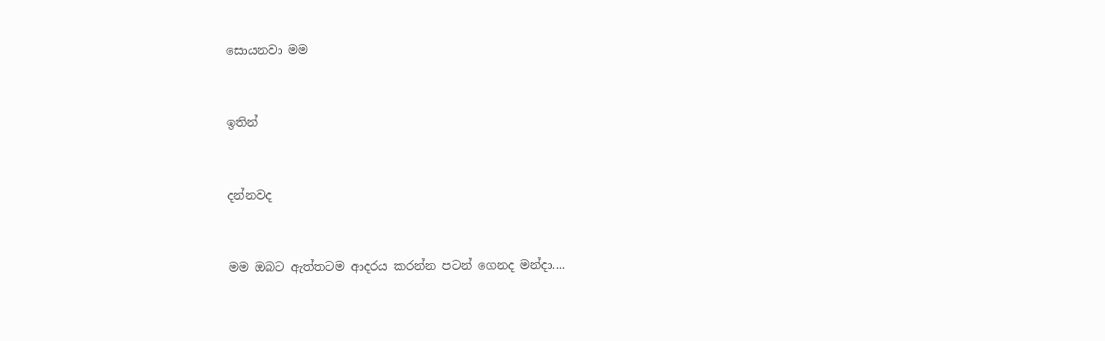සොයනවා මම


ඉතින්


දන්නවද


මම ඔබට ඇත්තටම ආදරය කරන්න පටන් ගෙනද මන්දා....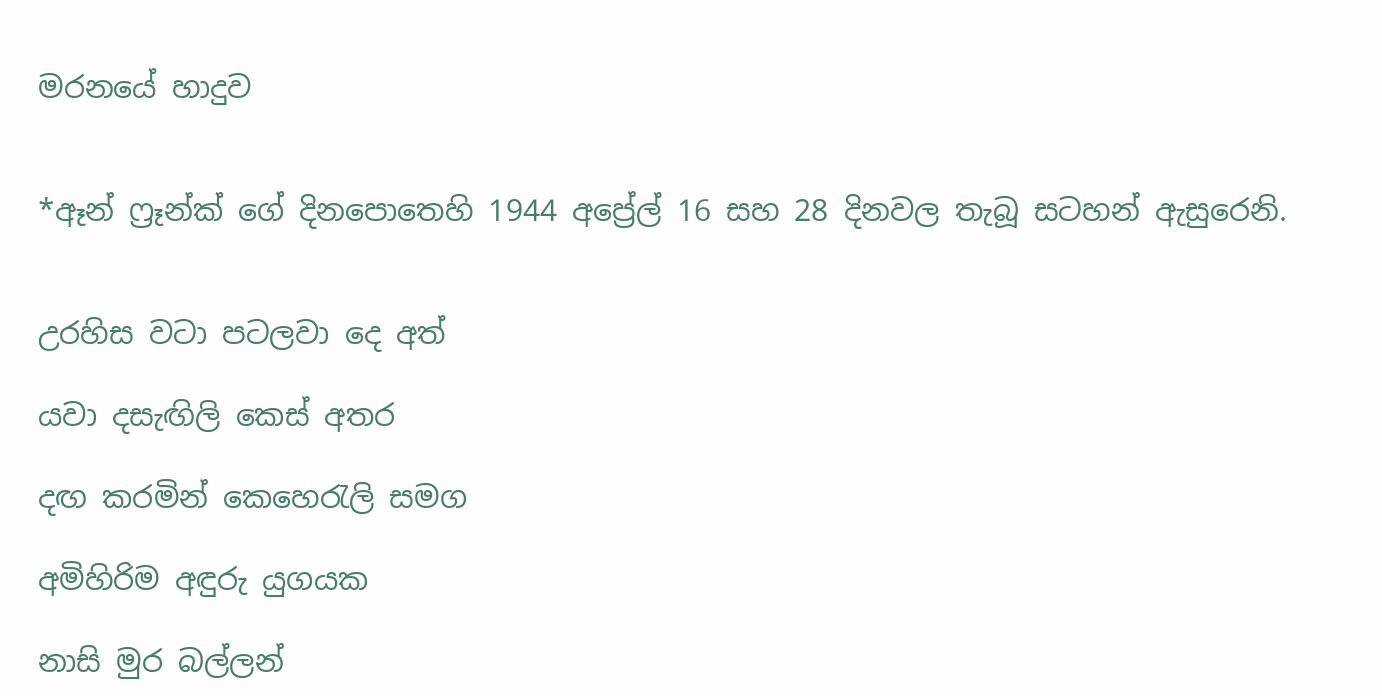මරනයේ හාදුව


*ඈන් ෆ්‍රෑන්ක් ගේ දිනපොතෙහි 1944 අප්‍රේල් 16 සහ 28 දිනවල තැබූ සටහන් ඇසුරෙනි.


උරහිස වටා පටලවා දෙ අත්

යවා දසැඟිලි කෙස් අතර

දඟ කරමින් කෙහෙරැලි සමග

අමිහිරිම අඳුරු යුගයක

නාසි මුර බල්ලන්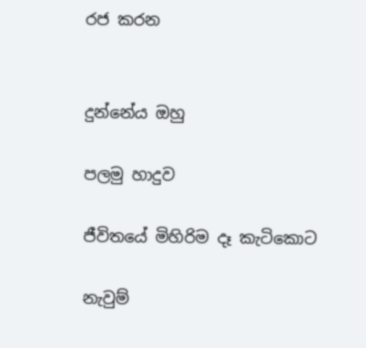රජ කරන


දුන්නේය ඔහු

පලමු හාදුව

ජීවිතයේ මිහිරිම දෑ කැටිකොට

නැවුම්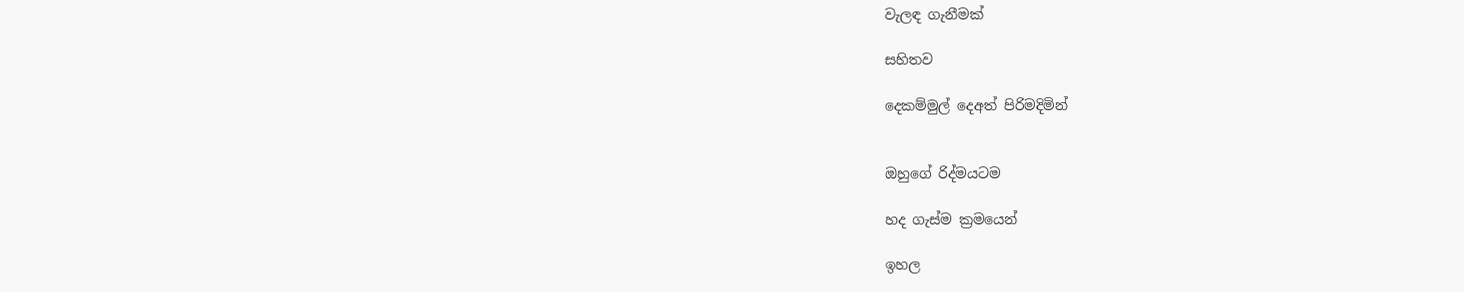වැලඳ ගැනීමක්

සහිතව

දෙකම්මුල් දෙඅත් පිරිමදිමින්


ඔහුගේ රිද්මයටම

හද ගැස්ම ක්‍රමයෙන්

ඉහල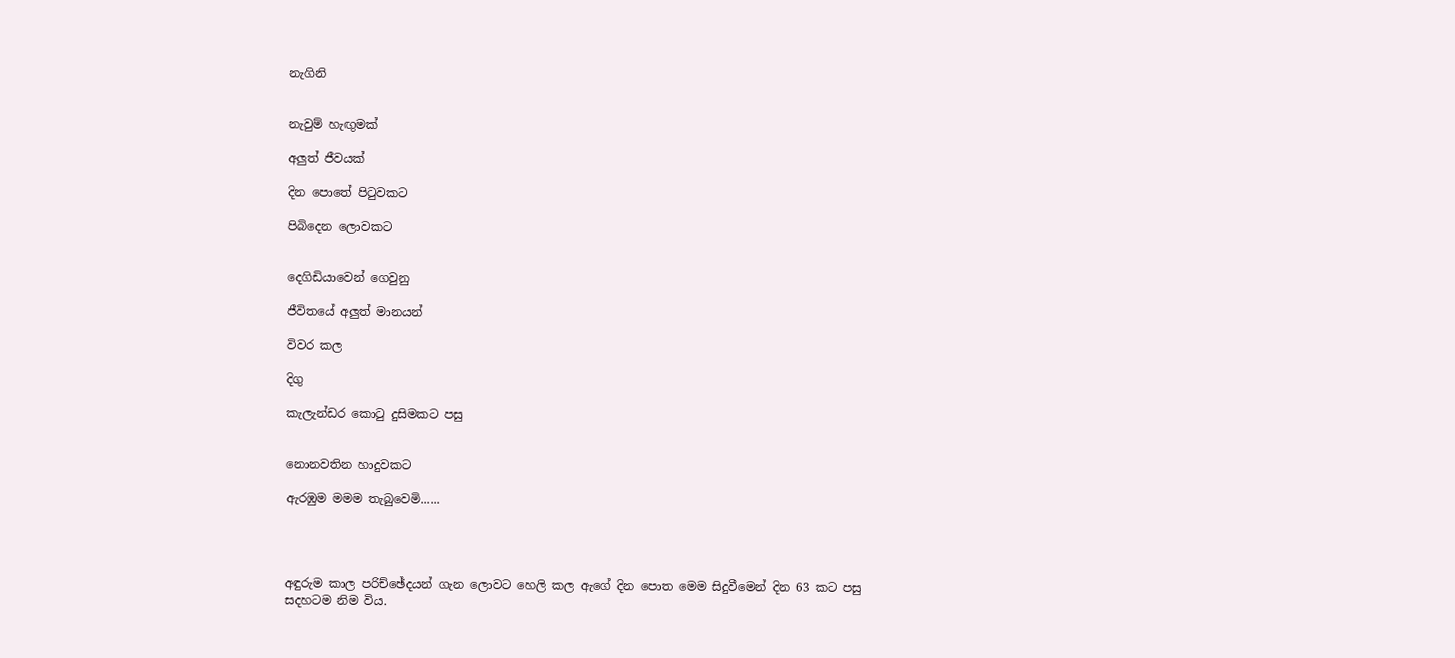නැගිනි


නැවුම් හැඟුමක්

අලුත් ජීවයක්

දින පොතේ පිටුවකට

පිබිදෙන ලොවකට


දෙගිඩියාවෙන් ගෙවුනු

ජීවිතයේ අලුත් මානයන්

විවර කල

දිගු

කැලැන්ඩර කොටු දුසිමකට පසු


නොනවතින හාදුවකට

ඇරඹුම මමම තැබුවෙමි......




අඳුරුම කාල පරිච්ඡේදයන් ගැන ලොවට හෙලි කල ඇගේ දින පොත මෙම සිදුවීමෙන් දින 63 කට පසු සදහටම නිම විය.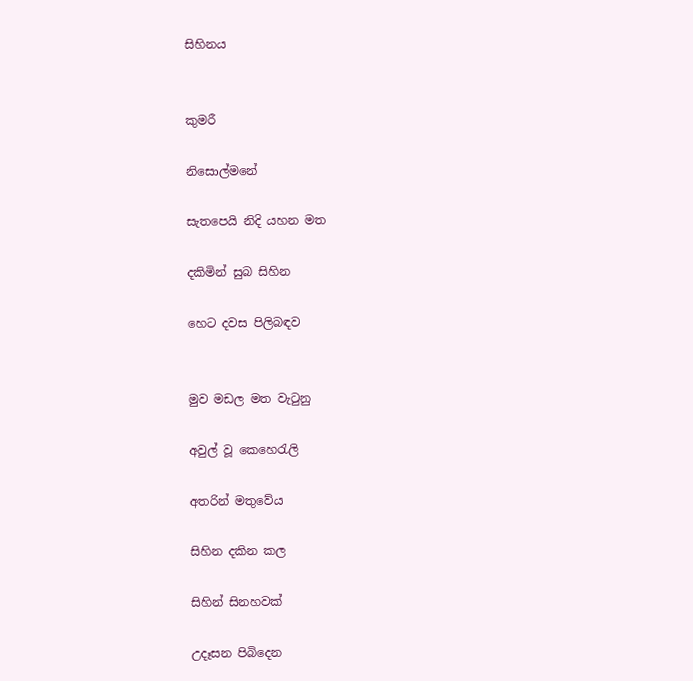සිහිනය


කුමරී

නිසොල්මනේ

සැතපෙයි නිදි යහන මත

දකිමින් සුබ සිහින

හෙට දවස පිලිබඳව


මුව මඩල මත වැටුනු

අවුල් වූ කෙහෙරැලි

අතරින් මතුවේය

සිහින දකින කල

සිහින් සිනහවක්

උදෑසන පිබිදෙන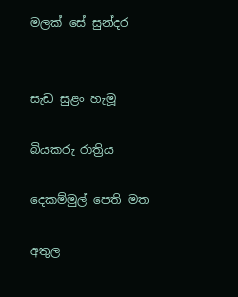මලක් සේ සුන්දර


සැඩ සුළං හැමූ

බියකරු රාත්‍රිය

දෙකම්මුල් පෙති මත

අතුල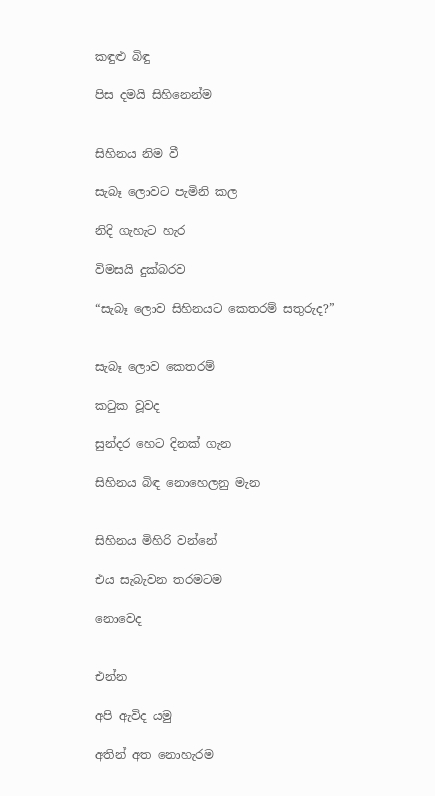කඳුළු බිඳු

පිස දමයි සිහිනෙන්ම


සිහිනය නිම වී

සැබෑ ලොවට පැමිනි කල

නිදි ගැහැට හැර

විමසයි දුක්බරව

“සැබෑ ලොව සිහිනයට කෙතරම් සතුරුද?”


සැබෑ ලොව කෙතරම්

කටුක වූවද

සුන්දර හෙට දිනක් ගැන

සිහිනය බිඳ නොහෙලනු මැන


සිහිනය මිහිරි වන්නේ

එය සැබැවන තරමටම

නොවෙද


එන්න

අපි ඇවිද යමු

අතින් අත නොහැරම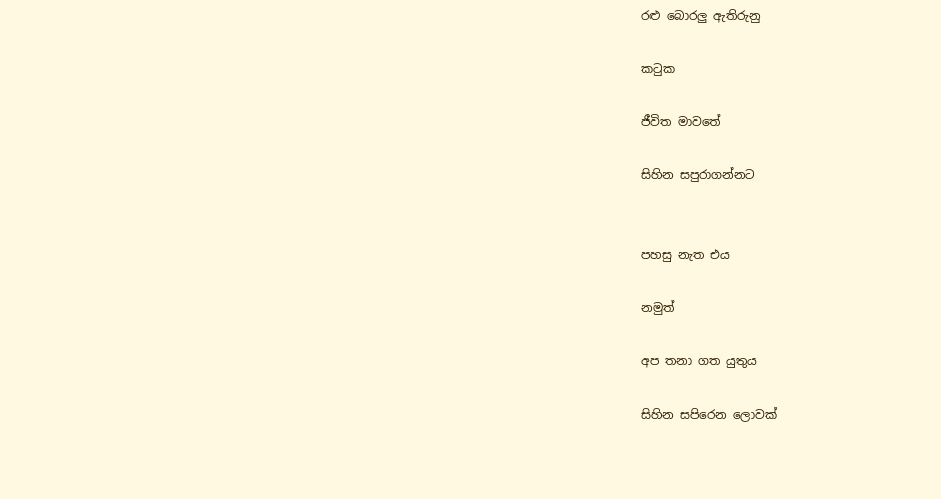රළු බොරලු ඇතිරුනු

කටුක

ජීවිත මාවතේ

සිහින සපුරාගන්නට


පහසු නැත එය

නමුත්

අප තනා ගත යුතුය

සිහින සපිරෙන ලොවක්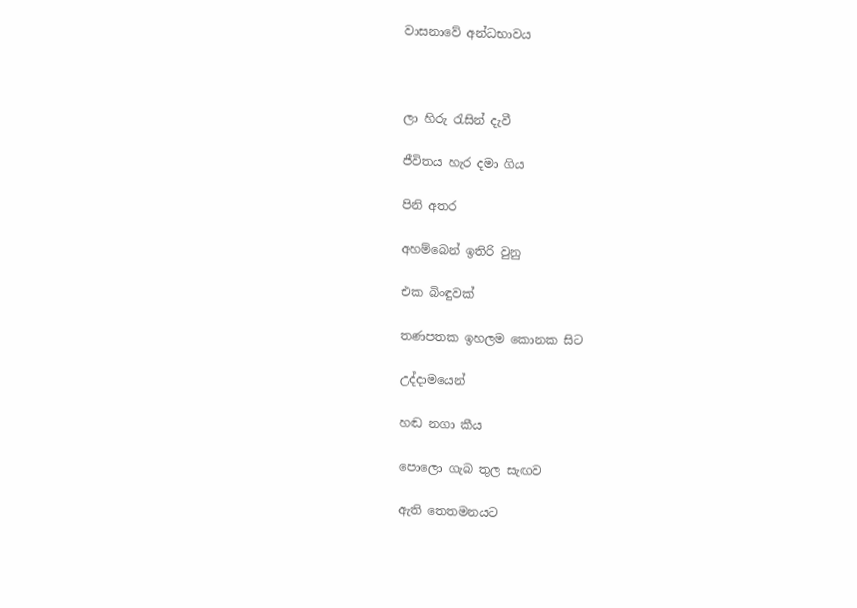වාසනාවේ අන්ධභාවය



ලා හිරු රැසින් දැවී

ජීවිතය හැර දමා ගිය

පිනි අතර

අහම්බෙන් ඉතිරි වුනු

එක බිංඳුවක්

තණපතක ඉහලම කොනක සිට

උද්දාමයෙන්

හඬ නගා කීය

පොලො ගැබ තුල සැඟව

ඇති තෙතමනයට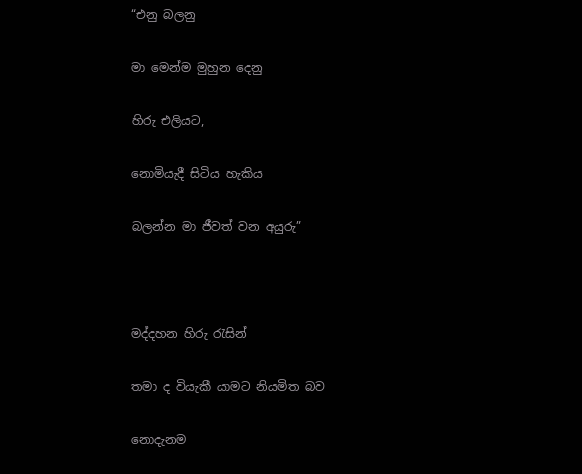“එනු බලනු

මා මෙන්ම මුහුන දෙනු

හිරු එලියට,

නොමියැදී සිටිය හැකිය

බලන්න මා ජීවත් වන අයුරු”



මද්දහන හිරු රැසින්

තමා ද වියැකී යාමට නියමිත බව

නොදැනම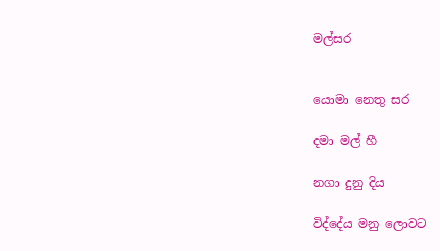මල්සර


යොමා නෙතු සර

දමා මල් හී

නගා දුනු දිය

විද්දේය මනු ලොවට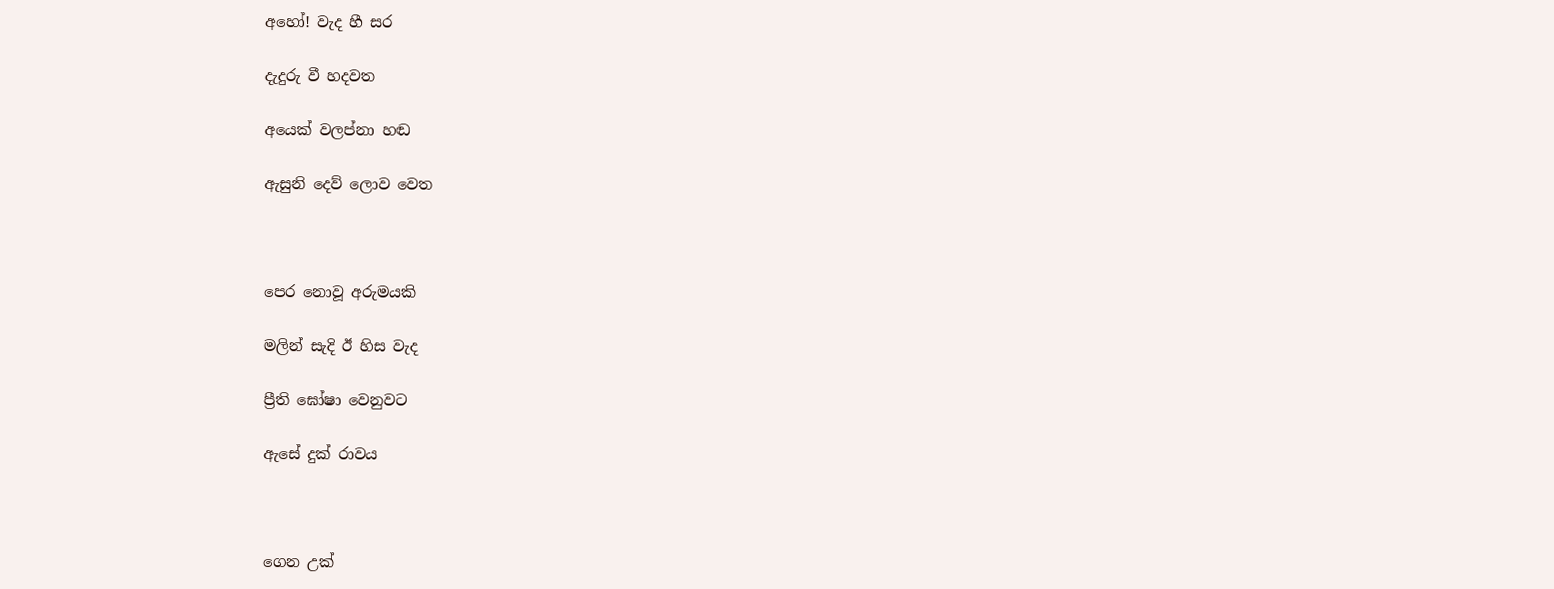අහෝ! වැද හී සර

දැදුරු වී හදවත

අයෙක් වලප්නා හඬ

ඇසුනි දෙව් ලොව වෙත



පෙර නොවූ අරුමයකි

මලින් සැදි ඊ හිස වැද

ප්‍රීති ඝෝෂා වෙනුවට

ඇසේ දුක් රාවය



ගෙන උක්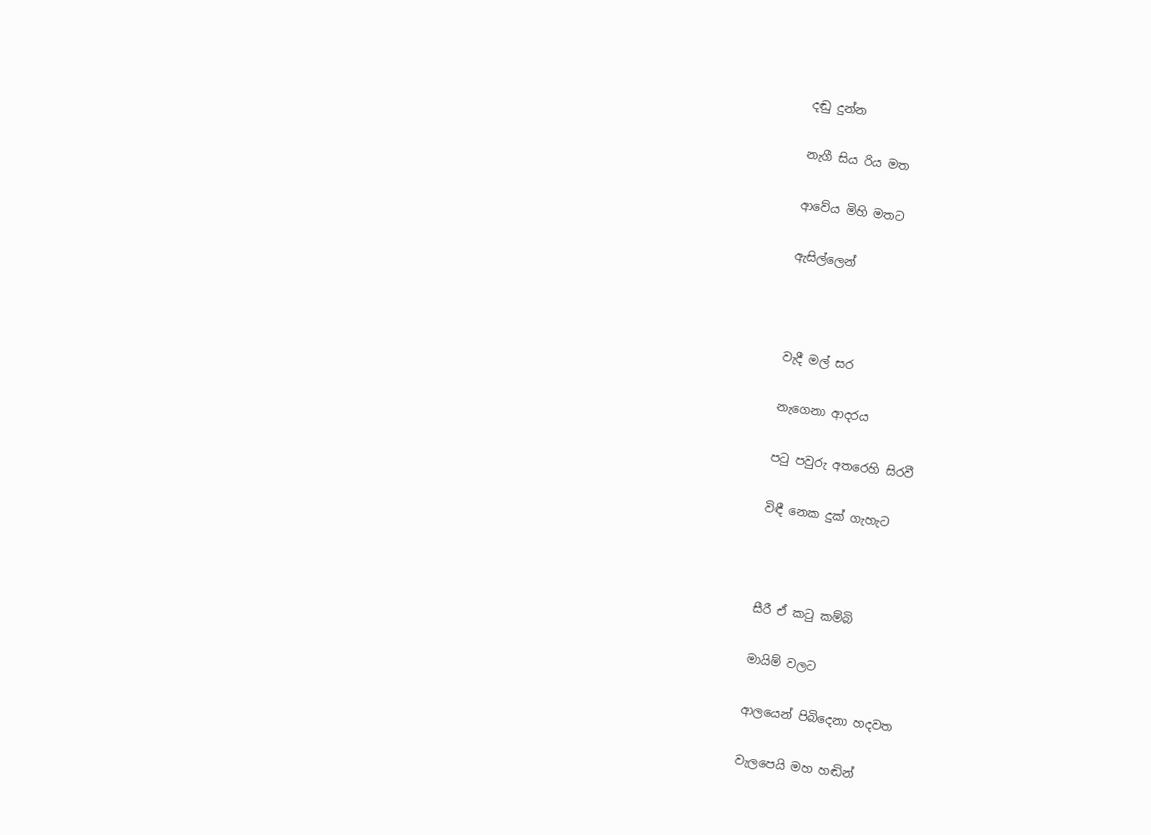දඬු දුන්න

නැගී සිය රිය මත

ආවේය මිහි මතට

ඇසිල්ලෙන්



වැදී මල් සර

නැගෙනා ආදරය

පටු පවුරු අතරෙහි සිරවී

විඳී නෙක දුක් ගැහැට



සීරී ඒ කටු කම්බි

මායිම් වලට

ආලයෙන් පිබිදෙනා හදවත

වැලපෙයි මහ හඬින්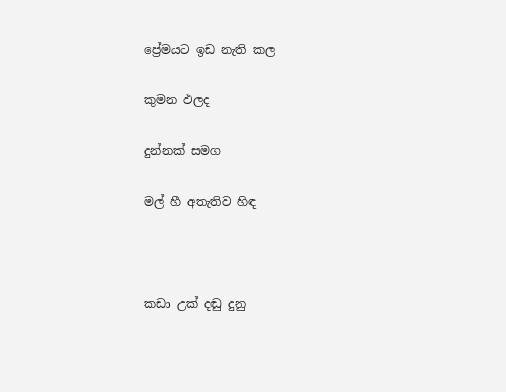ප්‍රේමයට ඉඩ නැති කල

කුමන ඵලද

දුන්නක් සමග

මල් හී අතැතිව හිඳ



කඩා උක් දඬු දුනු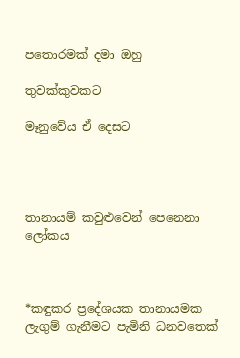පතොරමක් දමා ඔහු

තුවක්කුවකට

මෑනුවේය ඒ දෙසට




තානායම් කවුළුවෙන් පෙනෙනා ලෝකය



*කඳුකර ප්‍රදේශයක තානායමක ලැගුම් ගැනීමට පැමිනි ධනවතෙක්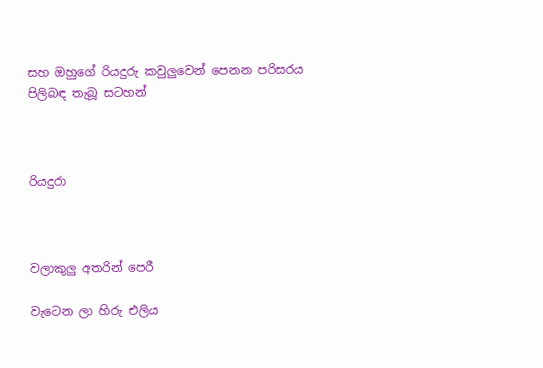සහ ඔහුගේ රියදුරු කවුලුවෙන් පෙනන පරිසරය පිලිබඳ තැබූ සටහන්



රියදුරා



වලාකුලු අතරින් පෙරී

වැටෙන ලා හිරු එලිය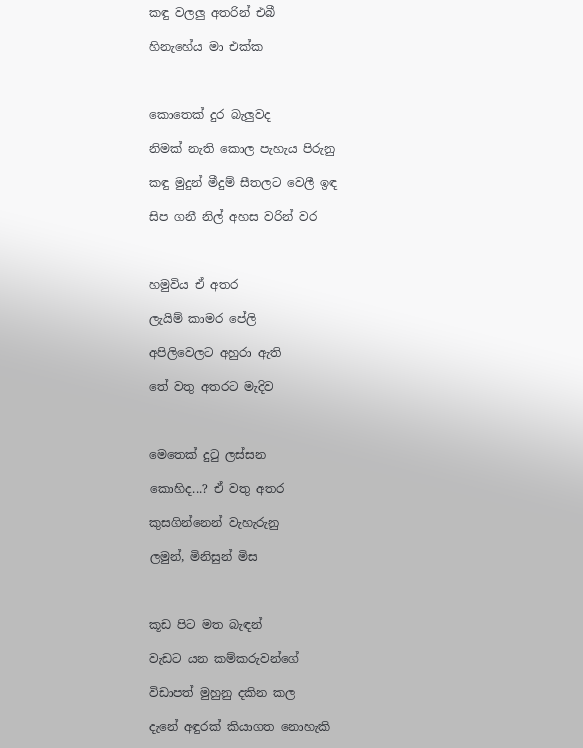කඳු වලලු අතරින් එබී

හිනැහේය මා එක්ක



කොතෙක් දුර බැලුවද

නිමක් නැති කොල පැහැය පිරුනු

කඳු මුදුන් මීදුම් සීතලට වෙලී ඉඳ

සිප ගනී නිල් අහස වරින් වර



හමුවිය ඒ අතර

ලැයිම් කාමර පේලි

අපිලිවෙලට අහුරා ඇති

තේ වතු අතරට මැදිව



මෙතෙක් දුටු ලස්සන

කොහිද...? ඒ වතු අතර

කුසගින්නෙන් වැහැරුනු

ලමුන්, මිනිසුන් මිස



කූඩ පිට මත බැඳන්

වැඩට යන කම්කරුවන්ගේ

විඩාපත් මුහුනු දකින කල

දැනේ අඳුරක් කියාගත නොහැකි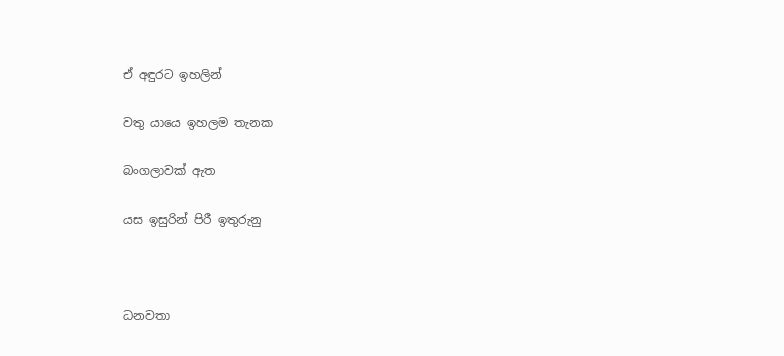ඒ අඳුරට ඉහලින්

වතු යායෙ ඉහලම තැනක

බංගලාවක් ඇත

යස ඉසුරින් පිරී ඉතුරුනු



ධනවතා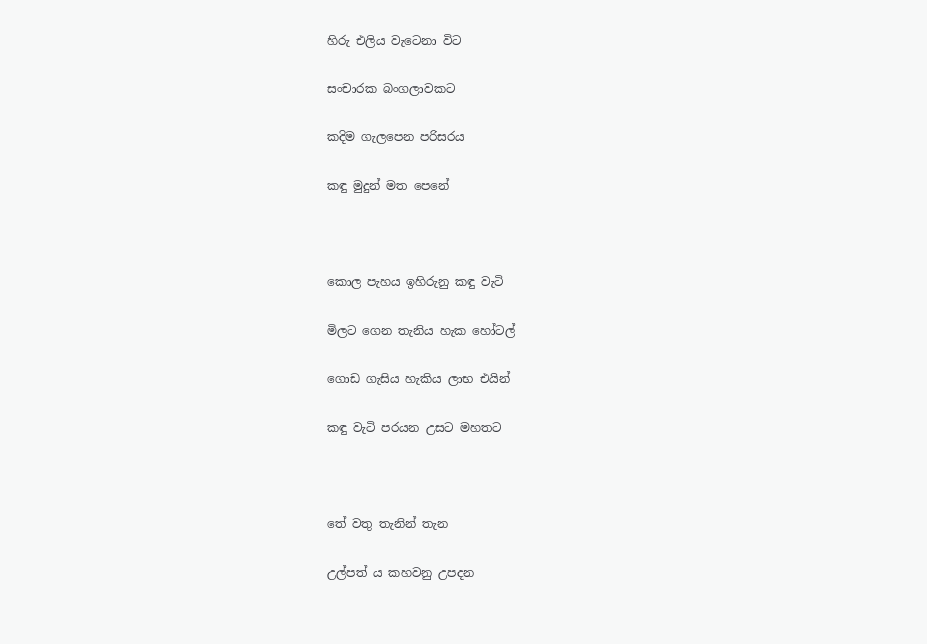හිරු එලිය වැටෙනා විට

සංචාරක බංගලාවකට

කදිම ගැලපෙන පරිසරය

කඳු මුදුන් මත පෙනේ



කොල පැහය ඉහිරුනු කඳු වැටි

මිලට ගෙන තැනිය හැක හෝටල්

ගොඩ ගැසිය හැකිය ලාභ එයින්

කඳු වැටි පරයන උසට මහතට



තේ වතු තැනින් තැන

උල්පත් ය කහවනු උපදන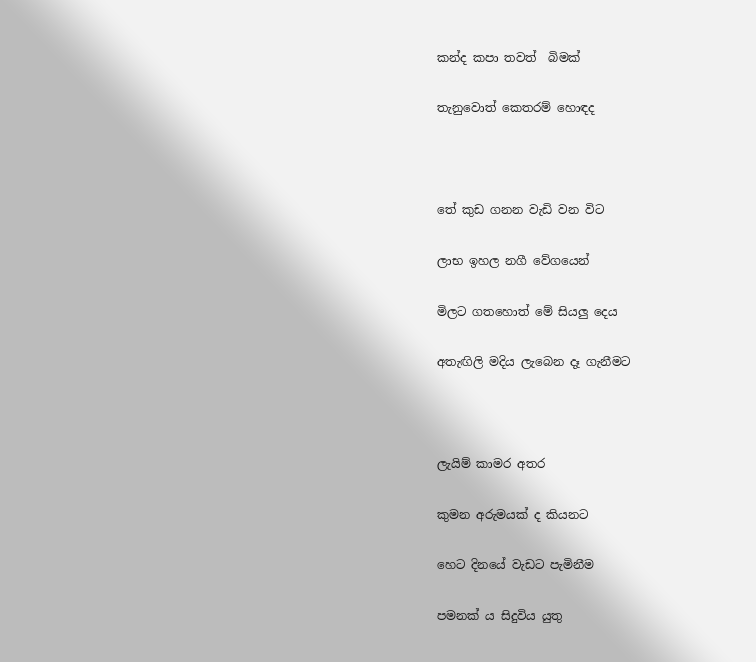කන්ද කපා තවත්  බිමක්

තැනුවොත් කෙතරම් හොඳද



තේ කුඩ ගනන වැඩි වන විට

ලාභ ඉහල නගී වේගයෙන්

මිලට ගතහොත් මේ සියලු දෙය

අතැඟිලි මදිය ලැබෙන දෑ ගැනීමට



ලැයිම් කාමර අතර

කුමන අරුමයක් ද කියනට

හෙට දිනයේ වැඩට පැමිනීම

පමනක්‍ ය සිදුවිය යුතු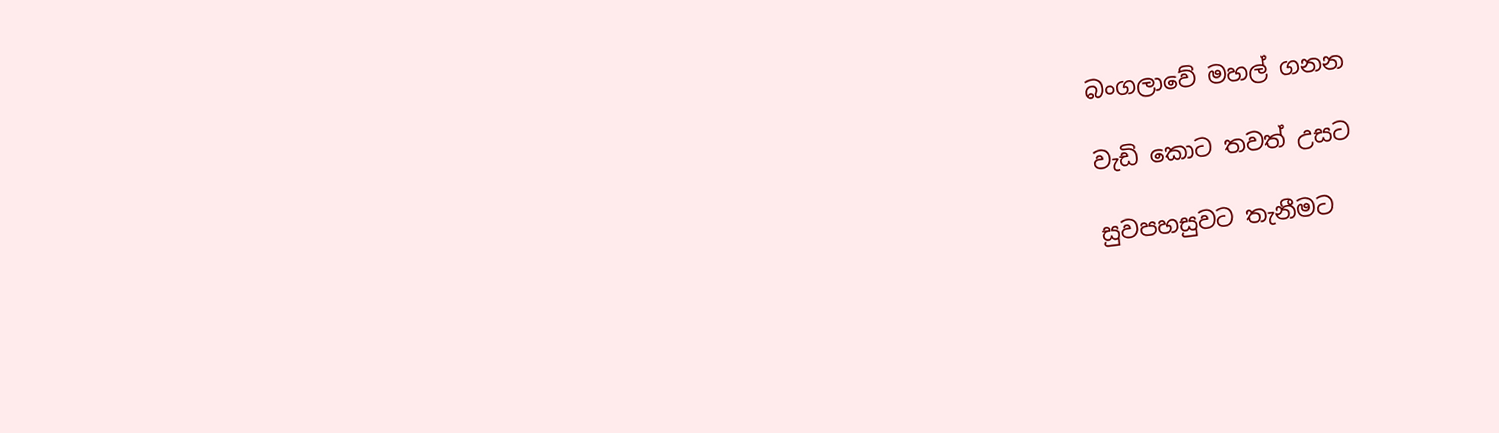බංගලාවේ මහල් ගනන

වැඩි කොට තවත් උසට

සුවපහසුවට තැනීමට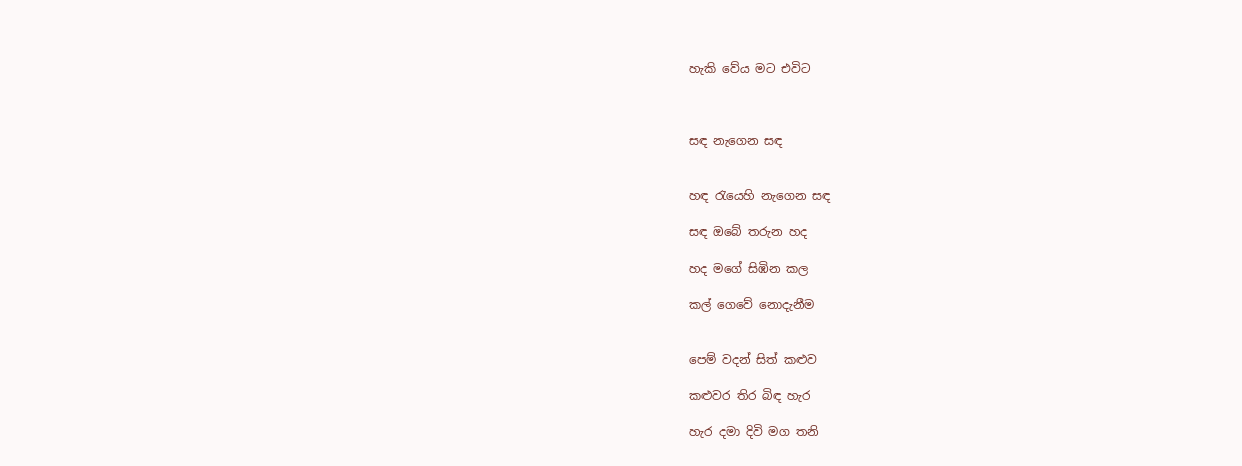හැකි වේය මට එවිට



සඳ නැගෙන සඳ


හඳ රැයෙහි නැගෙන සඳ

සඳ ඔබේ තරුන හද

හද මගේ සිඹින කල

කල් ගෙවේ නොදැනීම


පෙම් වදන් සිත් කළුව

කළුවර තිර බිඳ හැර

හැර දමා දිවි මග තනි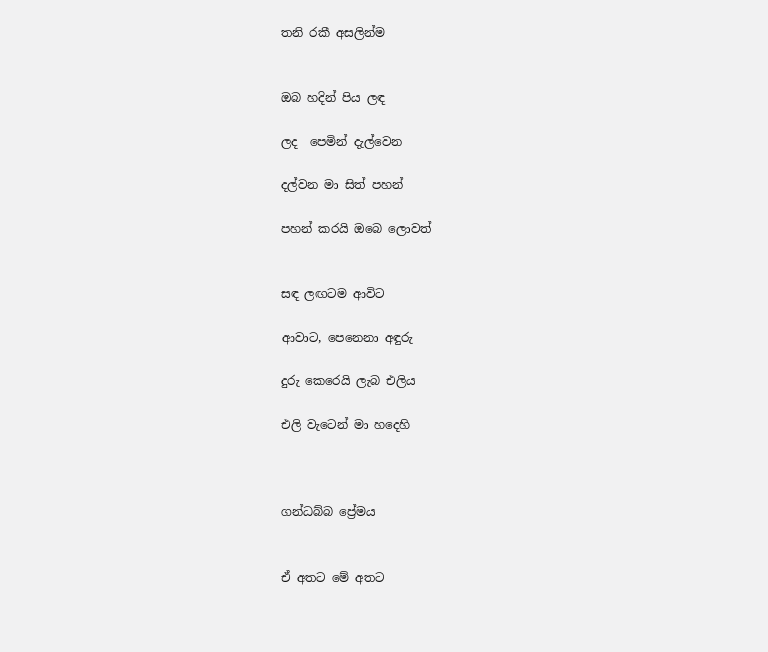තනි රකී අසලින්ම


ඔබ හදින් පිය ලඳ

ලද  පෙමින් දැල්වෙන

දල්වන මා සිත් පහන්

පහන් කරයි ඔබෙ ලොවත්


සඳ ලඟටම ආවිට

ආවාට, පෙනෙනා අඳුරු

දුරු කෙරෙයි ලැබ එලිය

එලි වැටෙන් මා හදෙහි



ගන්ධබ්බ ප්‍රේමය


ඒ අතට මේ අතට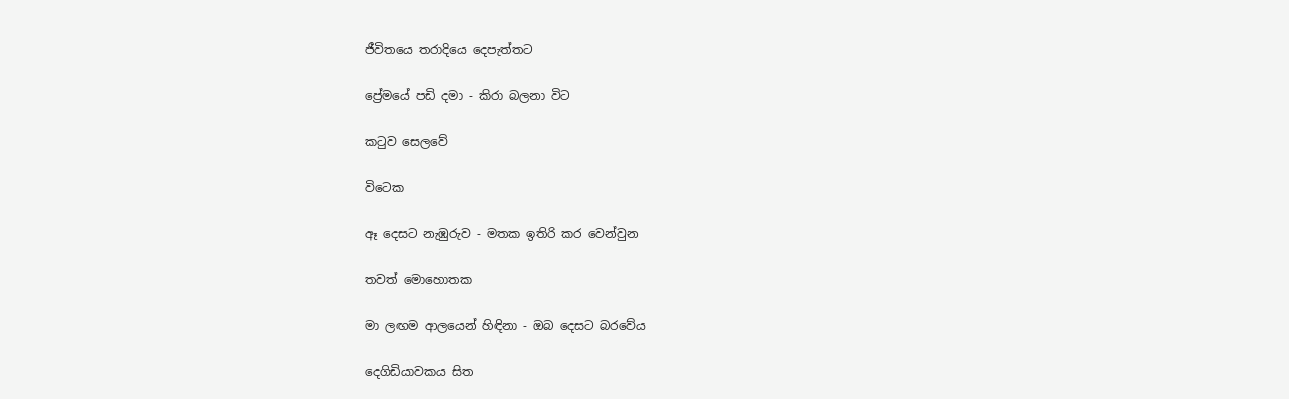ජීවිතයෙ තරාදියෙ දෙපැත්තට

ප්‍රේමයේ පඩි දමා - කිරා බලනා විට

කටුව සෙලවේ

විටෙක

ඈ දෙසට නැඹුරුව - මතක ඉතිරි කර වෙන්වුන

තවත් මොහොතක

මා ලඟම ආලයෙන් හිඳිනා - ඔබ දෙසට බරවේය

දෙගිඩියාවකය සිත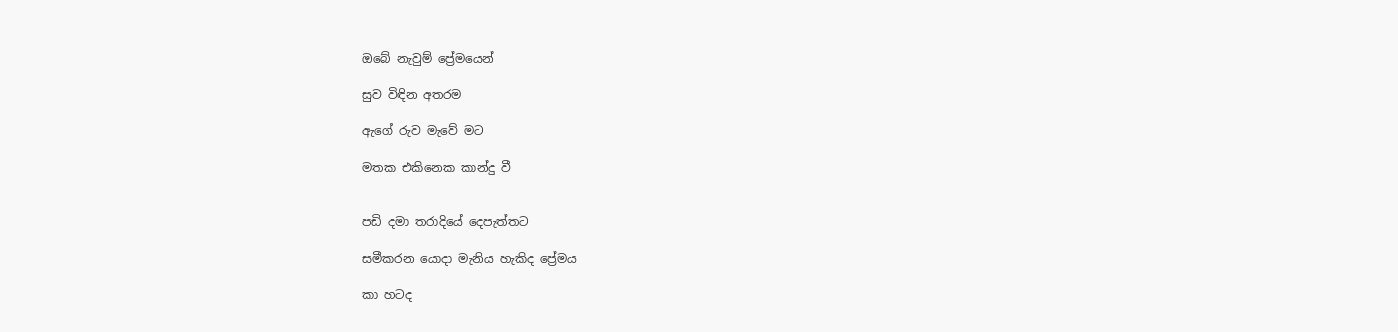ඔබේ නැවුම් ප්‍රේමයෙන්

සුව විඳින අතරම

ඇගේ රුව මැවේ මට

මතක එකිනෙක කාන්දු වී


පඩි දමා තරාදියේ දෙපැත්තට

සමීකරන යොදා මැනිය හැකිද ප්‍රේමය

කා හටද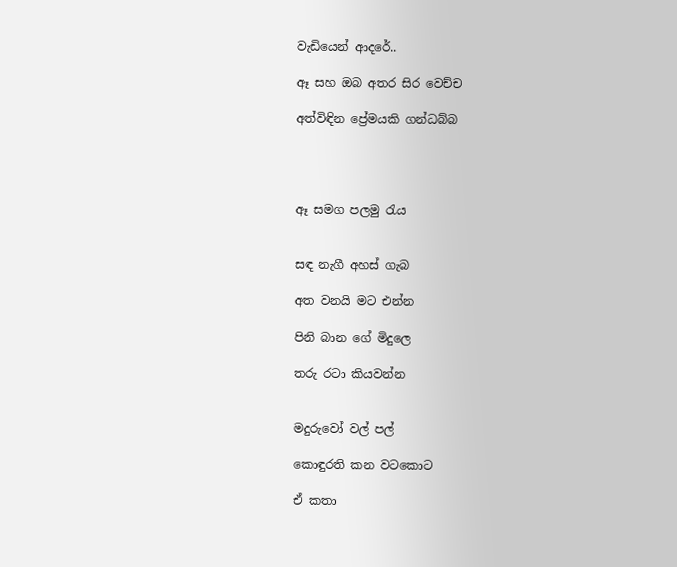වැඩියෙන් ආදරේ..

ඈ සහ ඔබ අතර සිර වෙච්ච

අත්විඳින ප්‍රේමයකි ගන්ධබ්බ




ඈ සමග පලමු රැය


සඳ නැගී අහස් ගැබ

අත වනයි මට එන්න

පිනි බාන ගේ මිදුලෙ

තරු රටා කියවන්න


මදුරුවෝ වල් පල්

කොඳුරති කන වටකොට

ඒ කතා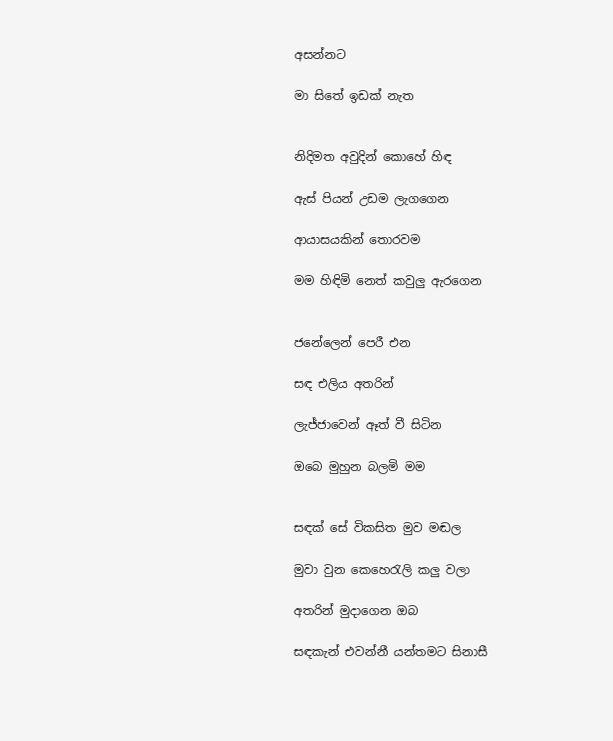අසන්නට

මා සිතේ ඉඩක් නැත


නිදිමත අවුදින් කොහේ හිඳ

ඇස් පියන් උඩම ලැගගෙන

ආයාසයකින් තොරවම

මම හිඳිමි නෙත් කවුලු ඇරගෙන


ජනේලෙන් පෙරී එන

සඳ එලිය අතරින්

ලැජ්ජාවෙන් ඈත් වී සිටින

ඔබෙ මුහුන බලමි මම


සඳක් සේ විකසිත මුව මඬල

මුවා වුන කෙහෙරැලි කලු වලා

අතරින් මුදාගෙන ඔබ

සඳකැන් එවන්නී යන්තමට සිනාසී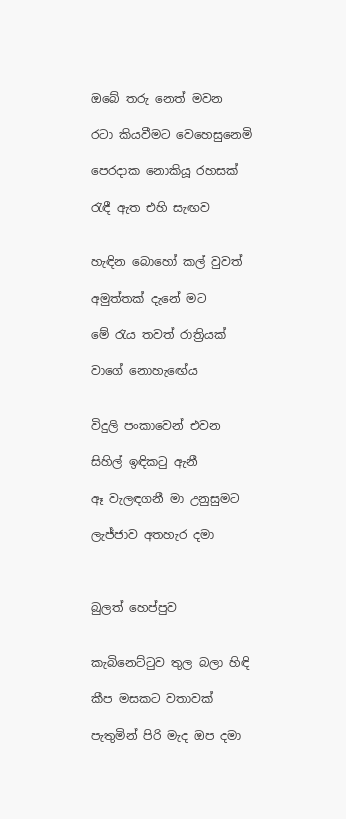ඔබේ තරු නෙත් මවන

රටා කියවීමට වෙහෙසුනෙමි

පෙරදාක නොකියූ රහසක්

රැඳී ඇත එහි සැඟව


හැ‍‍ඳින බොහෝ කල් වුවත්

අමුත්තක් දැනේ මට

මේ රැය තවත් රාත්‍රියක්

වාගේ නොහැඟේය


විදුලි පංකාවෙන් එවන

සිහිල් ඉඳිකටු ඇනී

ඈ වැලඳගනී මා උනුසුමට

ලැජ්ජාව අතහැර දමා



බුලත් හෙප්පුව


කැබිනෙට්ටුව තුල බලා හිඳි

කීප මසකට වතාවක්

පැතුමින් පිරි මැද ඔප දමා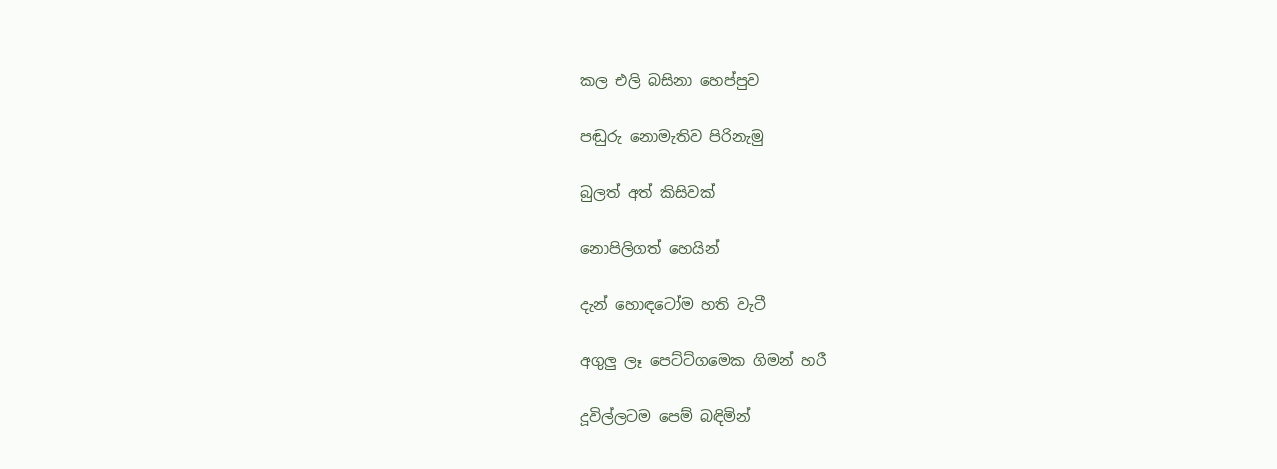කල එලි බසිනා හෙප්පුව

පඬුරු නොමැතිව පිරිනැමු

බුලත් අත් කිසිවක්

නොපිලිගත් හෙයින්

දැන් හොඳටෝම හති වැටී

අගුලු ලෑ පෙට්ට්ගමෙක ගිමන් හරී

දූවිල්ලටම පෙම් බඳිමින්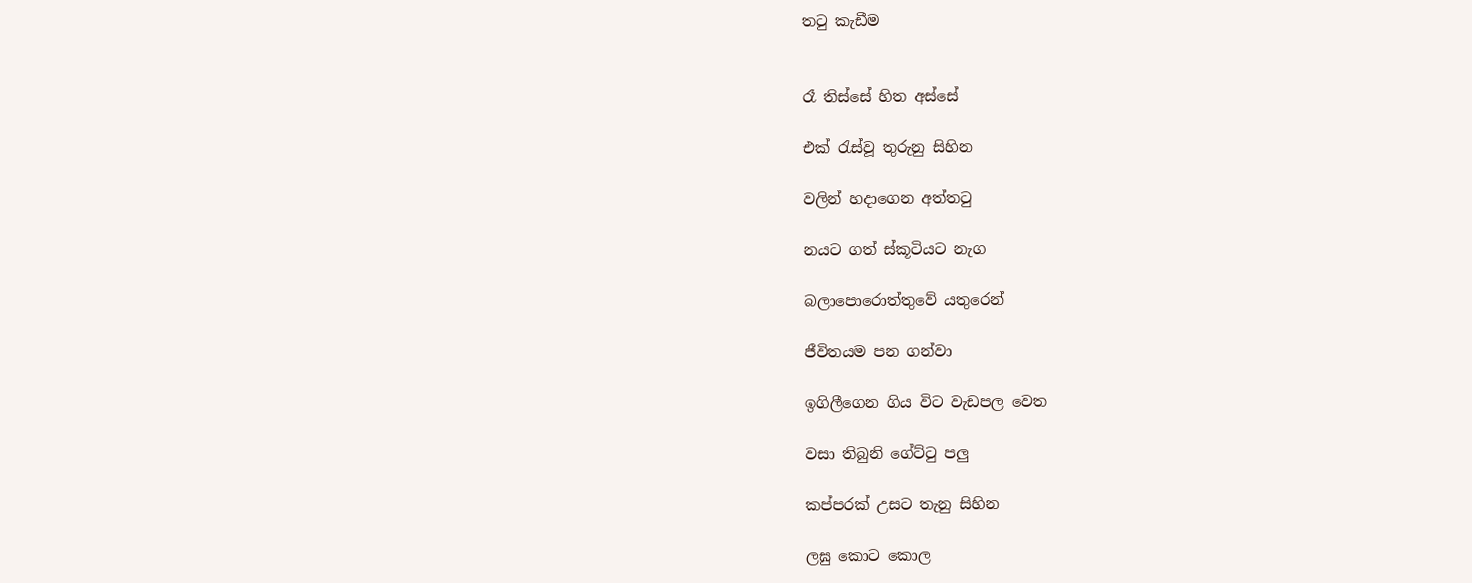තටු කැඩීම


රෑ තිස්සේ හිත අස්සේ

එක් රැස්වූ තුරුනු සිහින

වලින් හදාගෙන අත්තටු

නයට ගත් ස්කූටියට නැග

බලාපොරොත්තුවේ යතුරෙන්

ජීවිතයම පන ගන්වා

ඉගිලීගෙන ගිය විට වැඩපල වෙත

වසා තිබුනි ගේට්ටු පලු

කප්පරක් උසට තැනු සිහින

ලඝු කොට කොල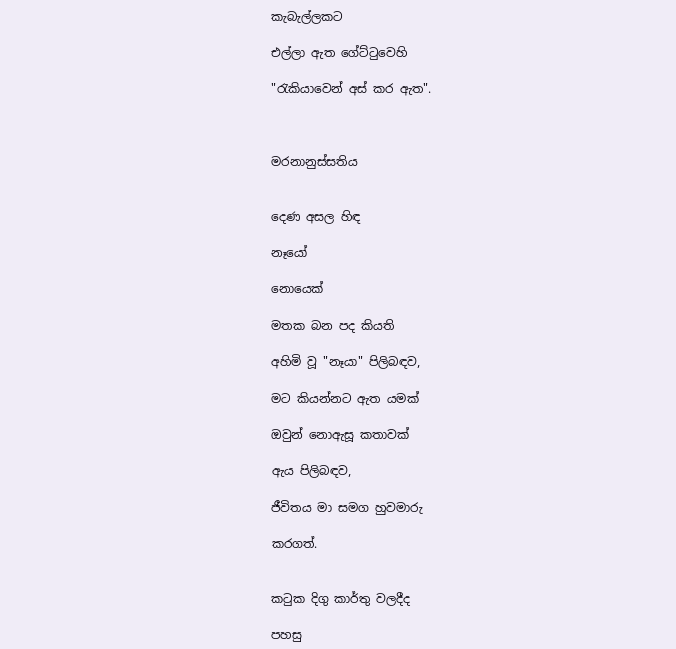කැබැල්ලකට

එල්ලා ඇත ගේට්ටුවෙහි

"රැකියාවෙන් අස් කර ඇත".



මරනානුස්සතිය


දෙණ අසල හිඳ

නෑයෝ

නොයෙක්

මතක බන පද කියති

අහිමි වූ "නෑයා" පිලිබඳව,

මට කියන්නට ඇත යමක්

ඔවුන් නොඇසූ කතාවක්

ඇය පිලිබඳව,

ජීවිතය මා සමග හුවමාරු

කරගත්.


කටුක දිගු කාර්තු වලදීද

පහසු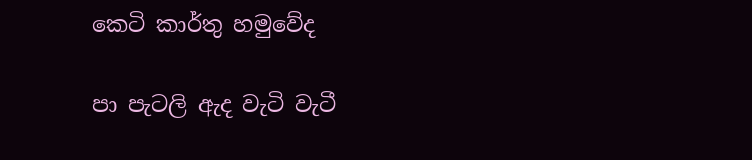කෙටි කාර්තු හමුවේද

පා පැටලි ඇද වැටි වැටී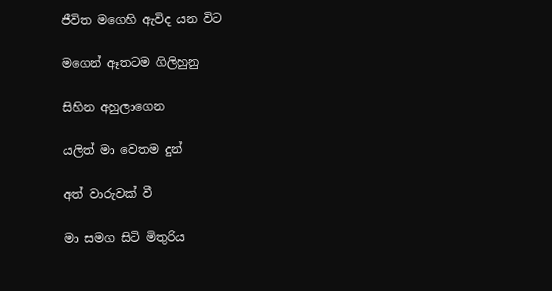ජීවිත මගෙහි ඇවිද යන විට

මගෙන් ඈතටම ගිලිහුනු

සිහින අහුලාගෙන

යලිත් මා වෙතම දුන්

අත් වාරුවක් වී

මා සමග සිටි මිතුරිය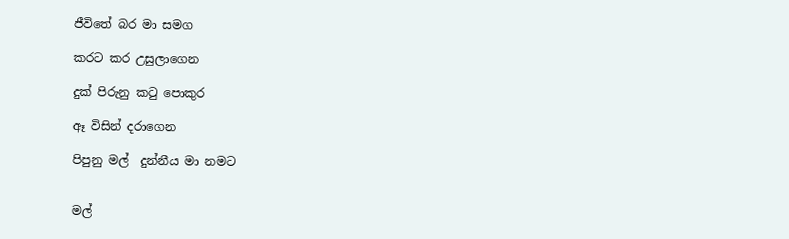ජීවිතේ බර මා සමග

කරට කර උසුලාගෙන

දුක් පිරුනු කටු පොකුර

ඈ විසින් දරාගෙන

පිපුනු මල්  දුන්නීය මා නමට


මල්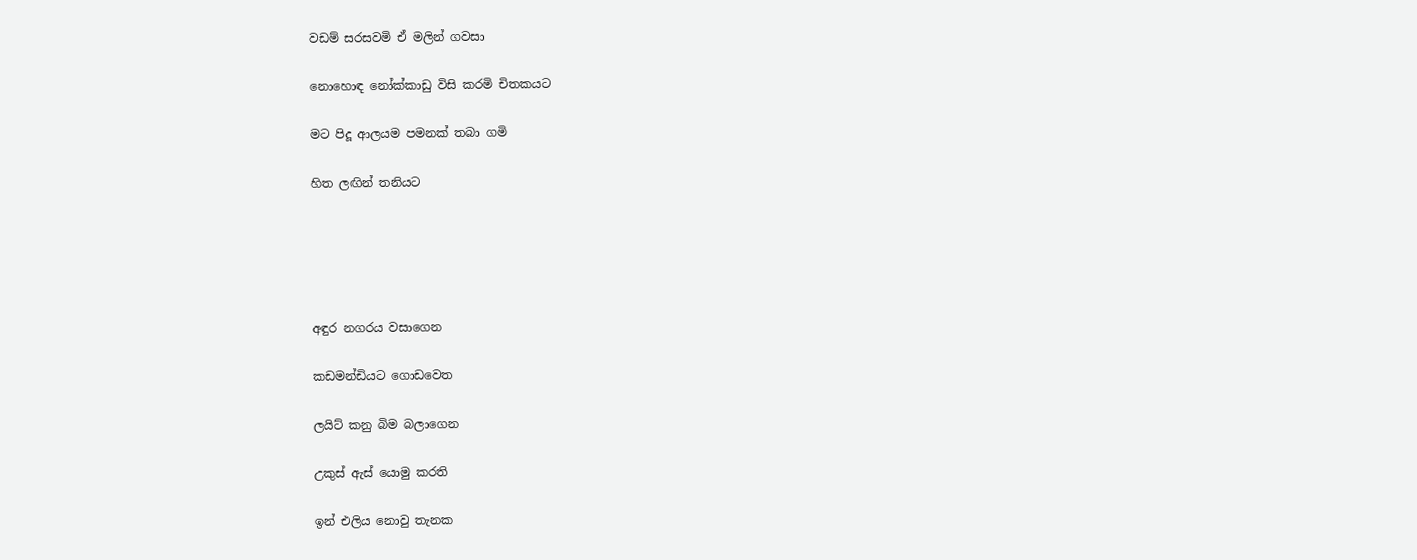වඩම් සරසවමි ඒ මලින් ගවසා

නොහොඳ නෝක්කාඩු විසි කරමි චිතකයට

මට පිදූ ආලයම පමනක් තබා ගමි

හිත ලඟින් තනියට





අඳුර නගරය වසාගෙන

කඩමන්ඩියට ගොඩවෙත

ලයිට් කනු බිම බලාගෙන

උකුස් ඇස් යොමු කරති

ඉන් එලිය නොවු තැනක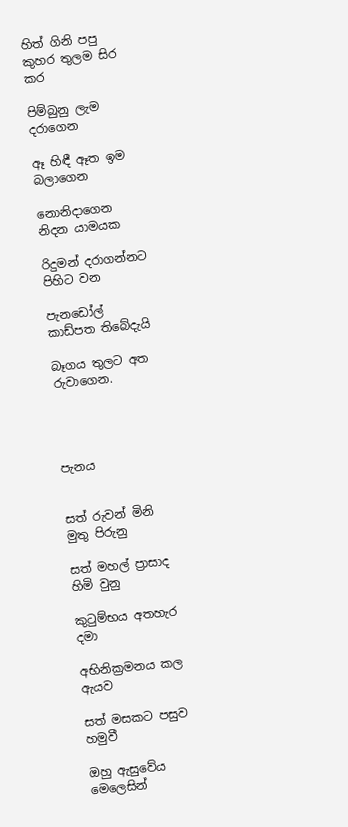හිත් ගිනි පපු කුහර තුලම සිර කර

පිම්බුනු ලැම දරාගෙන

ඈ හිඳී ඈත ඉම බලාගෙන

නොනිදාගෙන නිදන යාමයක

රිදුමන් දරාගන්නට පිහිට වන

පැනඩෝල් කාඩ්පත තිබේදැයි

බෑගය තුලට අත රුවාගෙන.




පැනය


සත් රුවන් මිනි මුතු පිරුනු

සත් මහල් ප්‍රාසාද හිමි වුනු

කුටුම්භය අතහැර දමා

අභිනික්‍රමනය කල ඇයව

සත් මසකට පසුව හමුවී

ඔහු ඇසුවේය මෙලෙසින්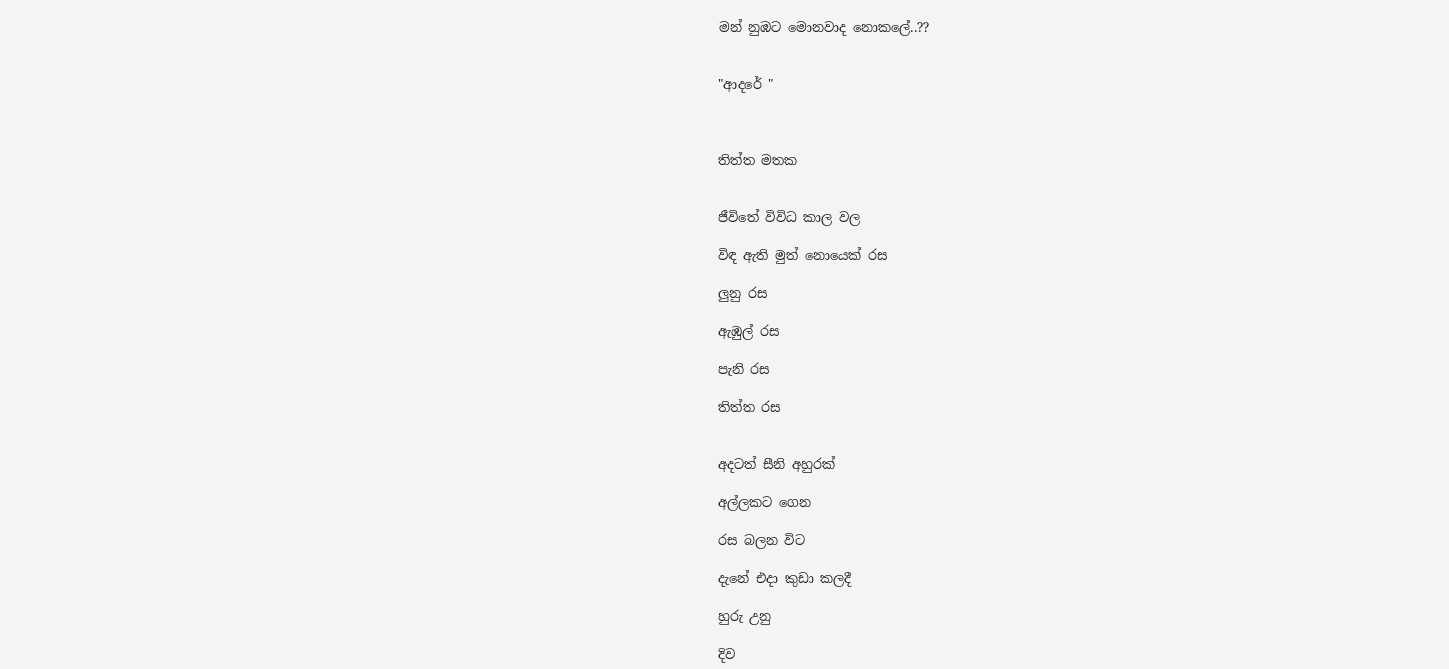මන් නුඹට මොනවාද නොකලේ..??


"ආදරේ "



තිත්ත මතක


ජීවිතේ විවිධ කාල වල

විඳ ඇති මුත් නොයෙක් රස

ලුනු රස

ඇඹුල් රස

පැනි රස

තිත්ත රස


අදටත් සීනි අහුරක්

අල්ලකට ගෙන

රස බලන විට

දැනේ එදා කුඩා කලදී

හුරු උනු

දිව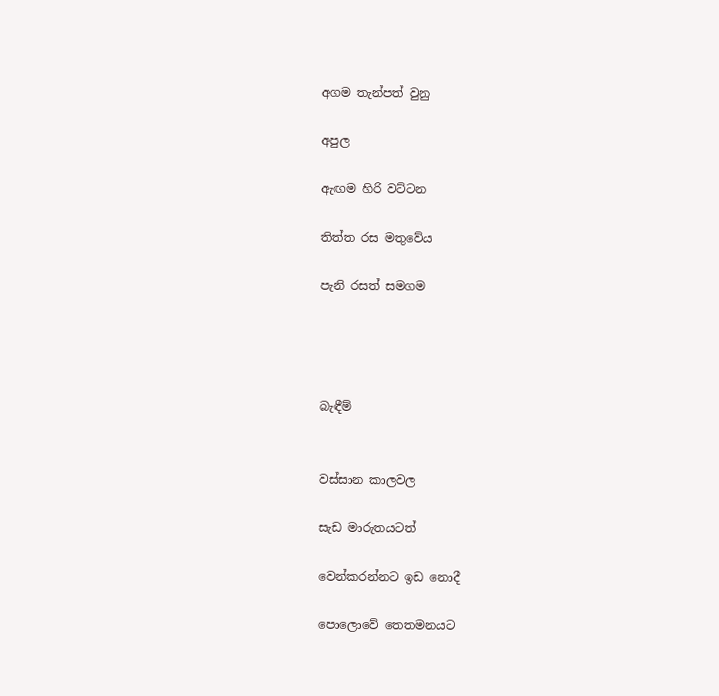අගම තැන්පත් වුනු

අපුල

ඇ‍ඟම හිරි වට්ටන

තිත්ත රස මතුවේය

පැනි රසත් සමගම




බැඳීම්


වස්සාන කාලවල

සැඩ මාරුතයටත්

වෙන්කරන්නට ඉඩ නොදී

පොලොවේ තෙතමනයට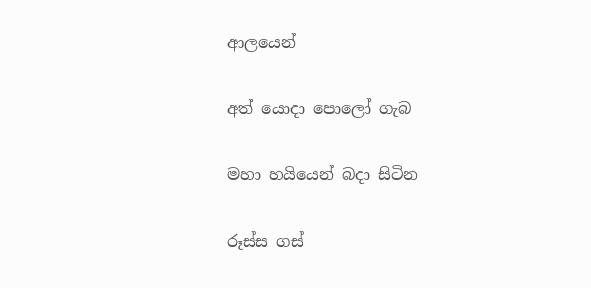ආලයෙන්

අත් යොදා පොලෝ ගැබ

මහා හයියෙන් බදා සිටින

රූස්ස ගස්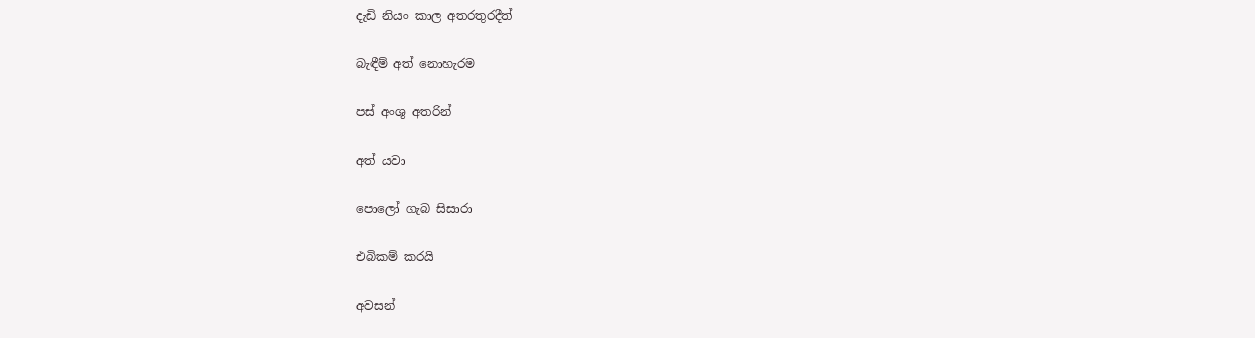දැඩි නියං කාල අතරතුරදීත්

බැ‍ඳීම් අත් නොහැරම

පස් අංශු අතරින්

අත් යවා

පොලෝ ගැබ සිසාරා

එබිකම් කරයි

අවසන්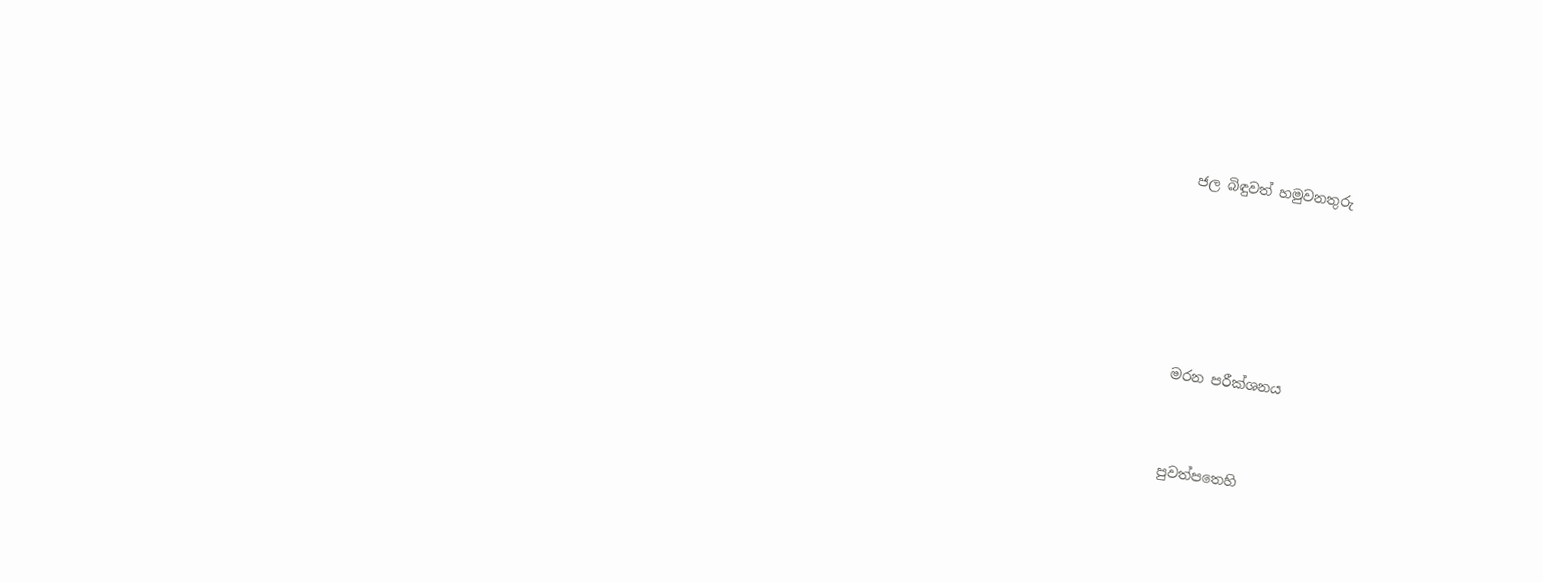ජල බිඳුවත් හමුවනතුරු





මරන පරීක්ශනය


පුවත්පතෙහි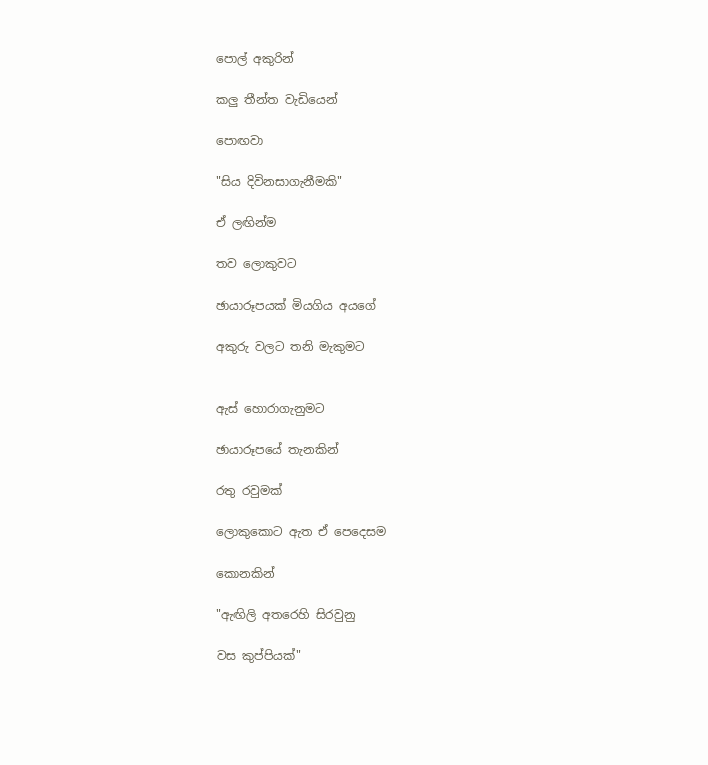පොල් අකුරින්

කලු තීන්ත වැඩියෙන්

පොඟවා

"සිය දිවිනසාගැනීමකි"

ඒ ලඟින්ම

තව ලොකුවට

ඡායාරූපයක් මියගිය අයගේ

අකුරු වලට තනි මැකුමට


ඇස් හොරාගැනුමට

ඡායාරූපයේ තැනකින්

රතු රවුමක්

ලොකුකොට ඇත ඒ පෙදෙසම

කොනකින්

"ඇඟිලි අතරෙහි සිරවුනු

වස කුප්පියක්"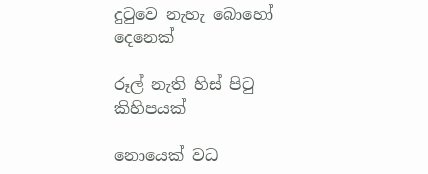දුටුවෙ නැහැ බොහෝ දෙනෙක්

රූල් නැති හිස් පිටු කිහිපයක්

නොයෙක් වධ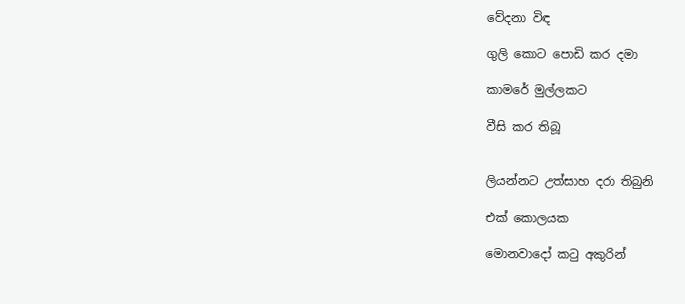වේදනා විඳ

ගුලි කොට පොඩි කර දමා

කාමරේ මුල්ලකට

වීසි කර තිබූ


ලියන්නට උත්සාහ දරා තිබුනි

එක් කොලයක

මොනවාදෝ කටු අකුරින්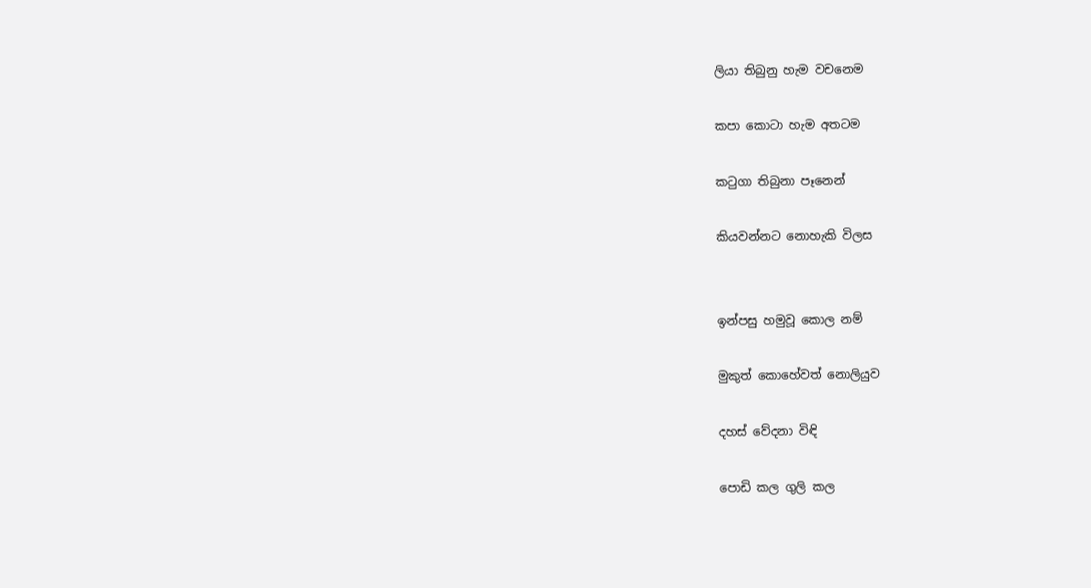ලියා තිබුනු හැම වචනෙම

කපා කොටා හැම අතටම

කටුගා තිබුනා පෑනෙන්

කියවන්නට නොහැකි විලස


ඉන්පසු හමුවූ කොල නම්

මුකුත් කොහේවත් නොලියුව

දහස් වේදනා විඳි

පොඩි කල ගුලි කල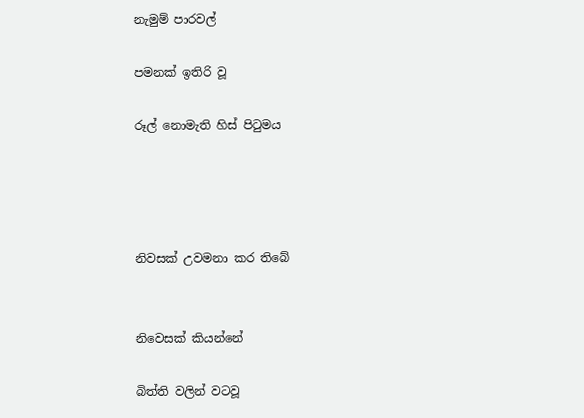නැමුම් පාරවල්

පමනක් ඉතිරි වූ

රූල් නොමැති හිස් පිටුමය




නිවසක් උවමනා කර තිබේ


නිවෙසක් කියන්නේ

බිත්ති වලින් වටවූ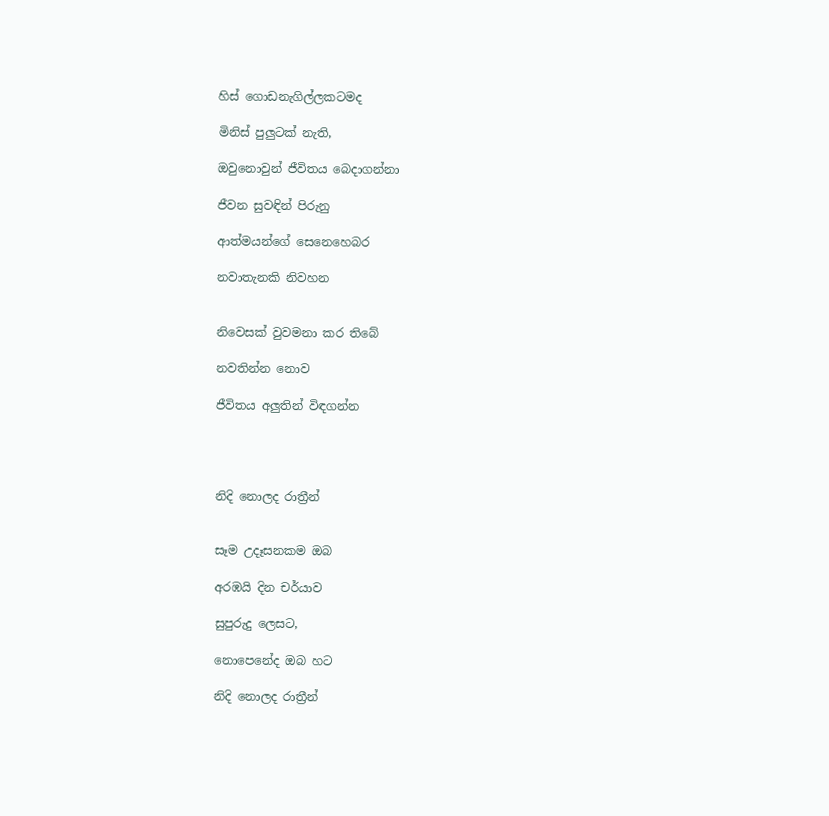හිස් ගොඩනැගිල්ලකටමද

මිනිස් පුලුටක් නැති,

ඔවුනොවුන් ජීවිතය බෙදාගන්නා

ජීවන සුව‍ඳින් පිරුනු

ආත්මයන්ගේ සෙනෙහෙබර

නවාතැනකි නිවහන


නිවෙසක් වුවමනා කර තිබේ

නවතින්න නොව

ජීවිතය අලුතින් විඳගන්න




නිදි නොලද රාත්‍රීන්


සෑම උදෑසනකම ඔබ

අරඹයි දින චර්යාව

සුපුරුදු ලෙසට,

නොපෙනේද ඔබ හට

නිදි නොලද රාත්‍රීන්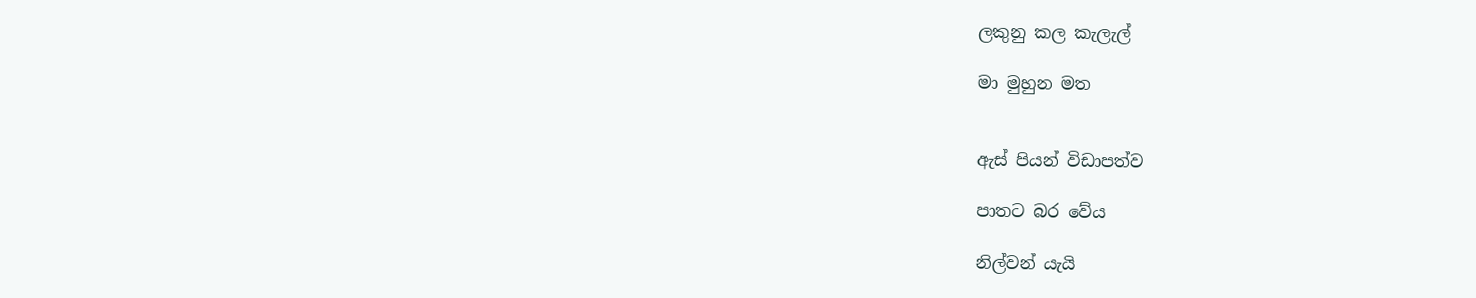ලකුනු කල කැලැල්

මා මුහුන මත


ඇස් පියන් විඩාපත්ව

පාතට බර වේය

නිල්වන් යැයි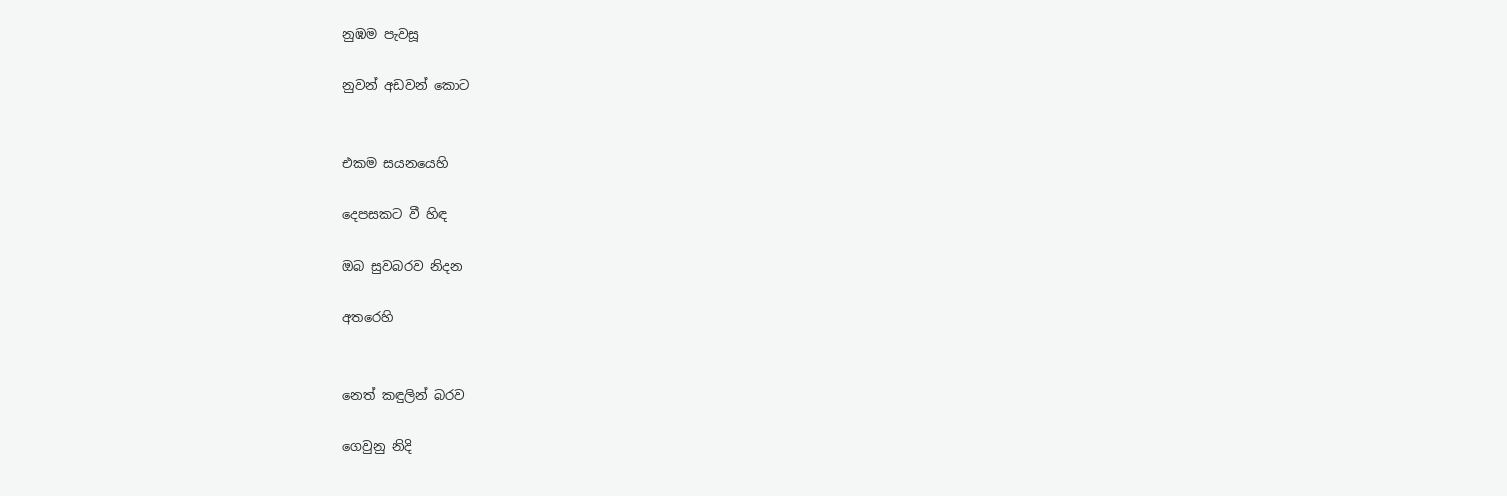නුඹම පැවසූ

නුවන් අඩවන් කොට


එකම සයනයෙහි

දෙපසකට වී හිඳ

ඔබ සුවබරව නිදන

අතරෙහි


නෙත් කඳුලින් බරව

ගෙවුනු නිදි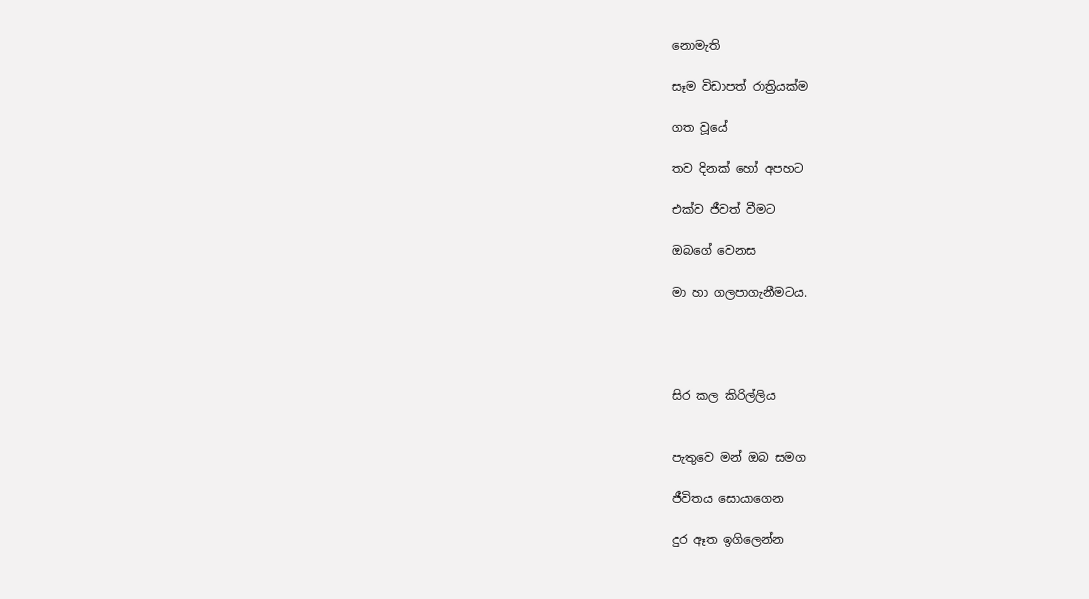නොමැති

සෑම විඩාපත් රාත්‍රියක්ම

ගත වූයේ

තව දිනක් හෝ අපහට

එක්ව ජීවත් වීමට

ඔබගේ වෙනස

මා හා ගලපාගැනීමටය.




සිර කල කිරිල්ලිය


පැතුවෙ මන් ඔබ සමග

ජීවිතය සොයාගෙන

දුර ඈත ඉගිලෙන්න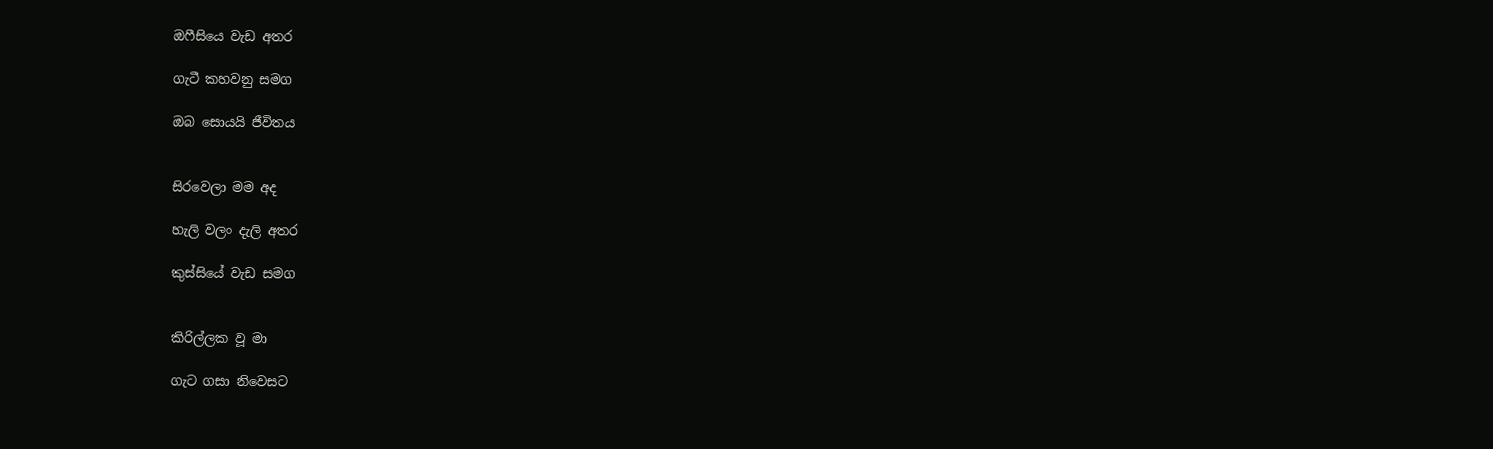ඔෆීසියෙ වැඩ අතර

ගැටී කහවනු සමග

ඔබ සොයයි ජීවිතය


සිරවෙලා මම අද

හැලි වලං දැලි අතර

කුස්සියේ වැඩ සමග


කිරිල්ලක වූ මා

ගැට ගසා නිවෙසට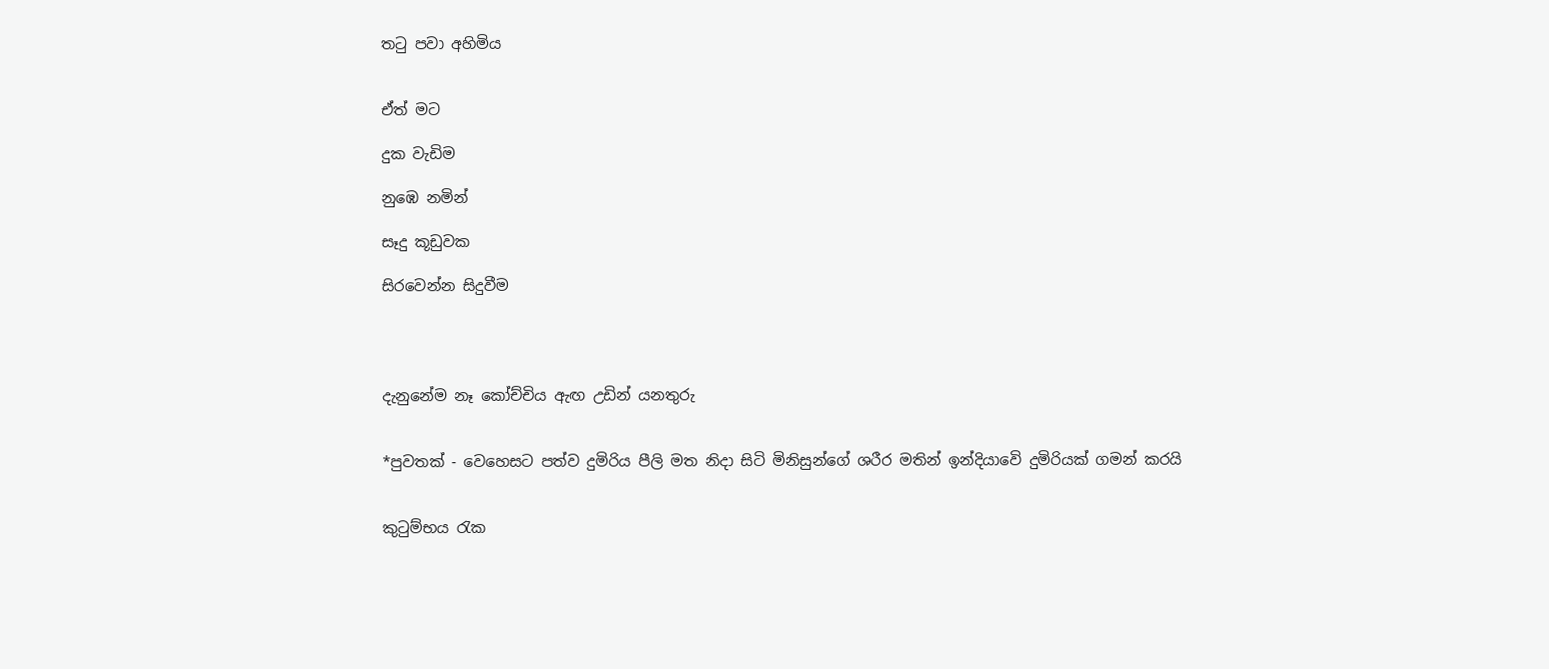තටු පවා අහිමිය


ඒත් මට

දුක වැඩිම

නුඹෙ නමින්

සෑදු කූඩුවක

සිරවෙන්න සිදුවීම




දැනුනේම නෑ කෝච්චිය ඇඟ උඩින් යනතුරු


*පුවතක් - වෙ‍‍හෙසට පත්ව දුමිරිය පීලි මත නිදා සිටි මිනිසුන්ගේ ශරීර මතින් ඉන්දියාවෙි දුමිරියක් ගමන් කරයි


කුටුම්භය රැක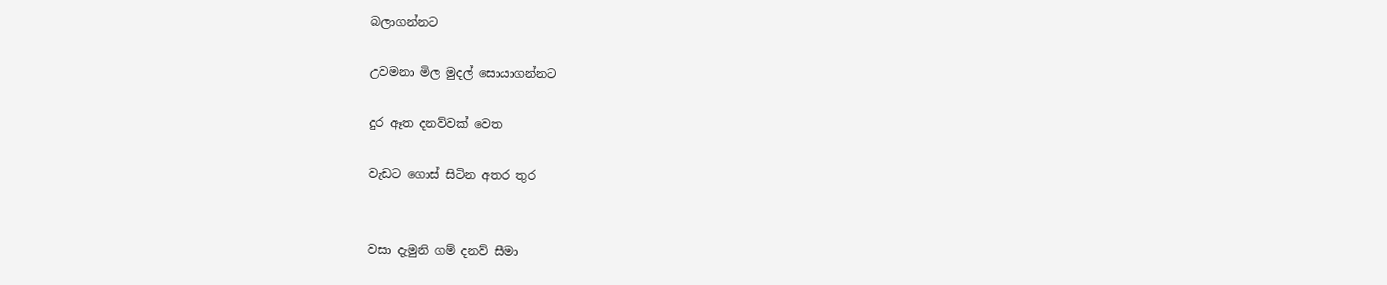බලාගන්නට

උවමනා මිල මුදල් සොයාගන්නට

දුර ඈත දනව්වක් වෙත

වැඩට ගොස් සිටින අතර තුර


වසා දැමුනි ගම් දනව් සීමා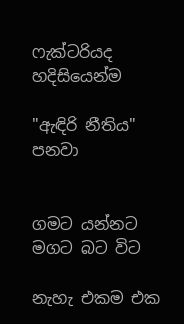ෆැක්ටරියද හදිසියෙන්ම

"ඇඳිරි නීතිය" පනවා


ගමට යන්නට මගට බට විට

නැහැ එකම එක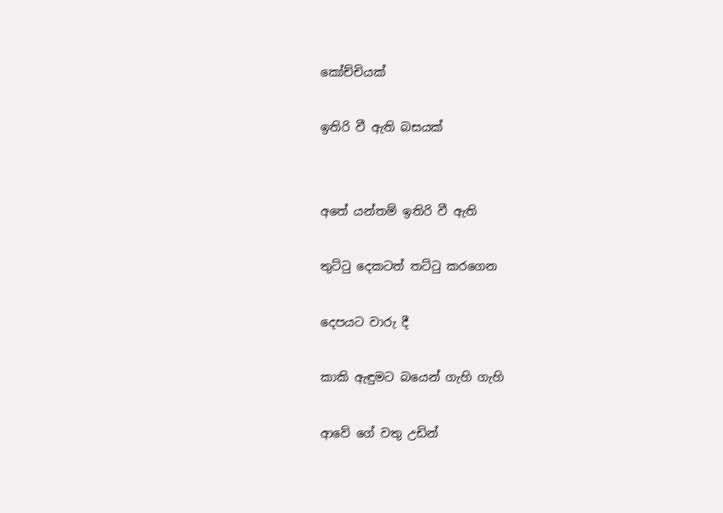කෝච්චියක්

ඉතිරි වී ඇති බසයක්


අතේ යන්තම් ඉතිරි වී ඇති

තුට්ටු දෙකටත් තට්ටු කරගෙන

දෙපයට වාරු දී

කාකි ඇඳුමට බයෙන් ගැහි ගැහි

ආවේ ගේ වතු උඩින්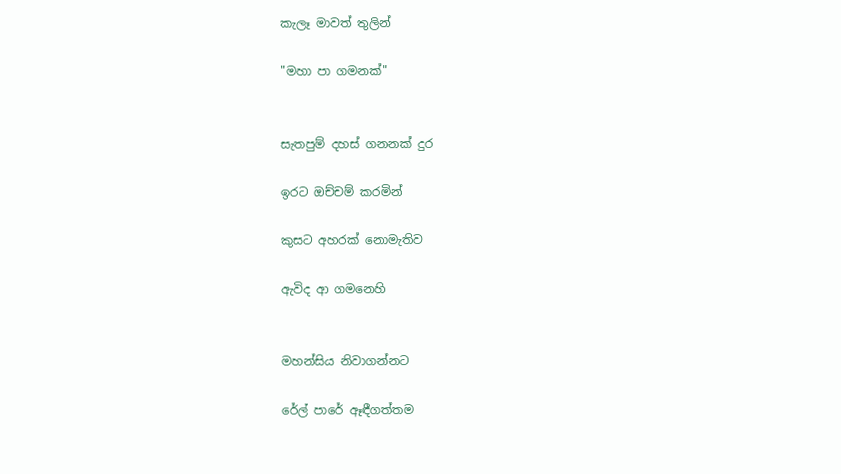කැලෑ මාවත් තුලින්

"මහා පා ගමනක්"


සැතපුම් දහස් ගනනක් දුර

ඉරට ඔච්චම් කරමින්

කුසට අහරක් නොමැතිව

ඇවිද ආ ගමනෙහි


මහන්සිය නිවාගන්නට

රේල් පාරේ ඈඳීගත්තම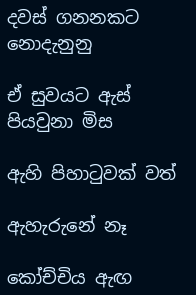දවස් ගනනකට නොදැනුනු

ඒ සුවයට ඇස් පියවුනා මිස

ඇහි පිහාටුවක් වත්

ඇහැරුනේ නෑ

කෝච්චිය ඇඟ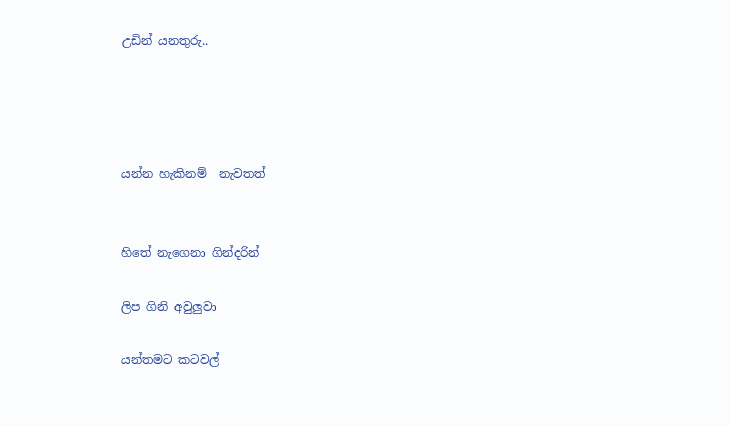උඩින් යනතුරු..




යන්න හැකිනම්  නැවතත්


හිතේ නැගෙනා ගින්දරින්

ලිප ගිනි අවුලුවා

යන්තමට කටවල්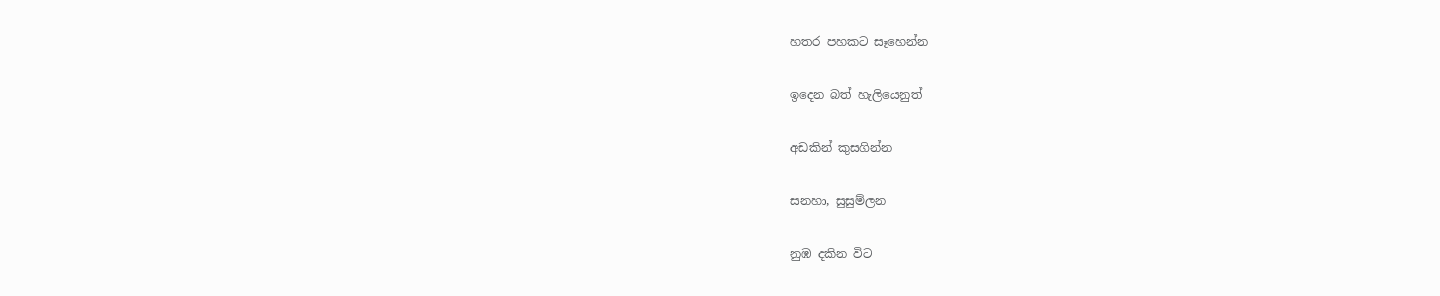හතර පහකට සෑහෙන්න

ඉදෙන බත් හැලියෙනුත්

අඩකින් කුසගින්න

සනහා, සුසුම්ලන

නුඹ දකින විට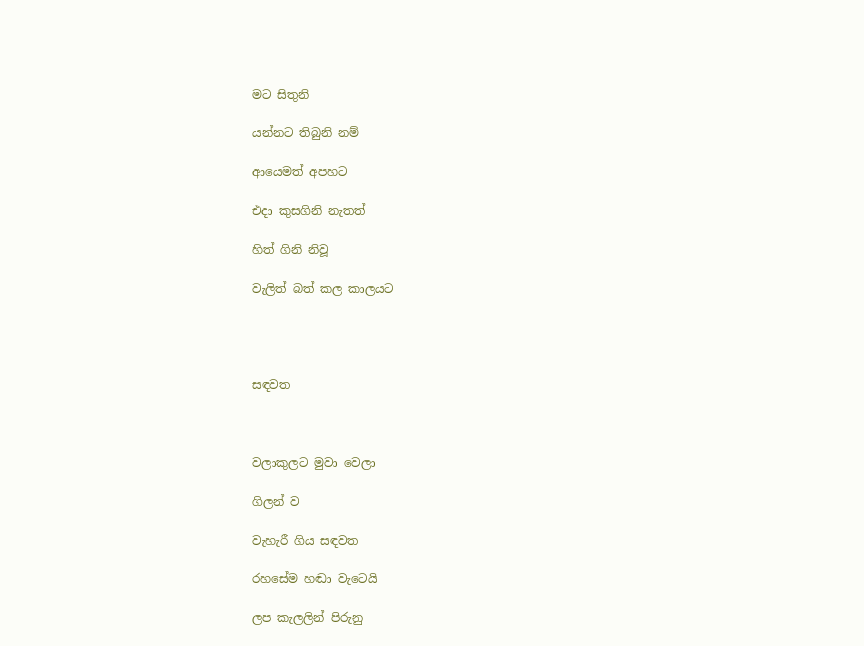මට සිතුනි

යන්නට තිබුනි නම්

ආයෙමත් අපහට

එදා කුසගිනි නැතත්

හිත් ගිනි නිවූ

වැලිත් බත් කල කාලයට




සඳවත



වලාකුලට මුවා වෙලා

ගිලන් ව

වැහැරී ගිය සඳවත

රහසේම හඬා වැටෙයි

ලප කැලලින් පිරුනු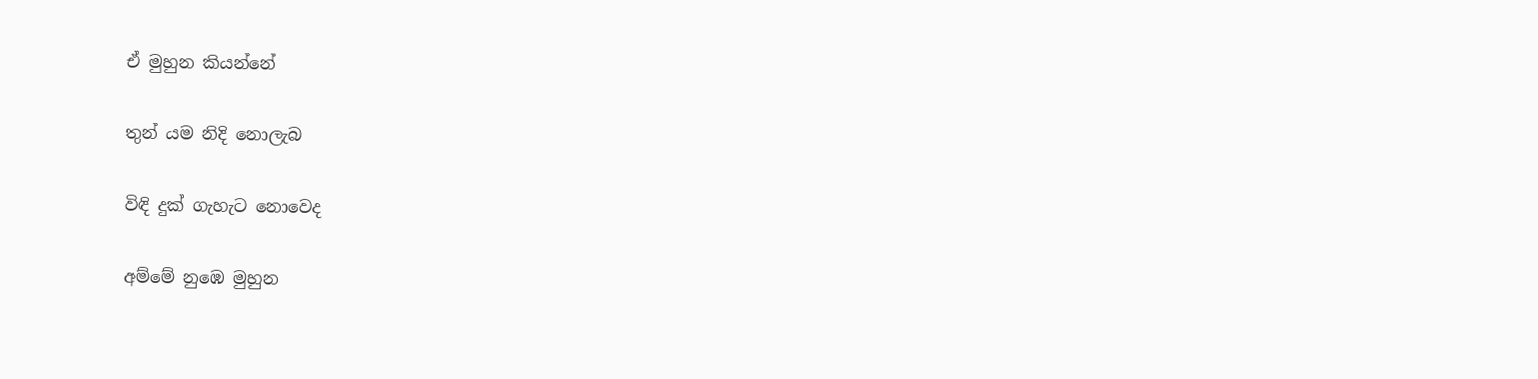ඒ මුහුන කියන්නේ

තුන් යම නිදි නොලැබ

විඳි දුක් ගැහැට නොවෙද

අම්මේ නුඹෙ මුහුන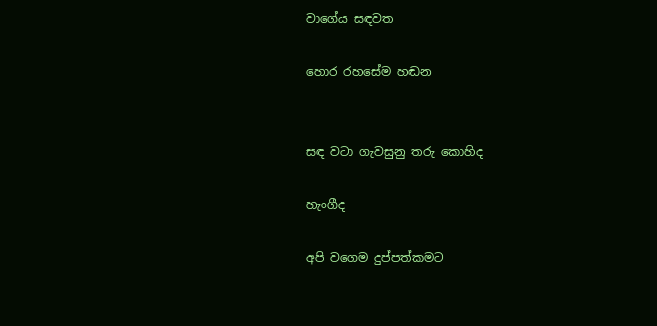වාගේය සඳවත

හොර රහසේම හඬන


සඳ වටා ගැවසුනු තරු කොහිද

හැංගීද

අපි වගෙම දුප්පත්කමට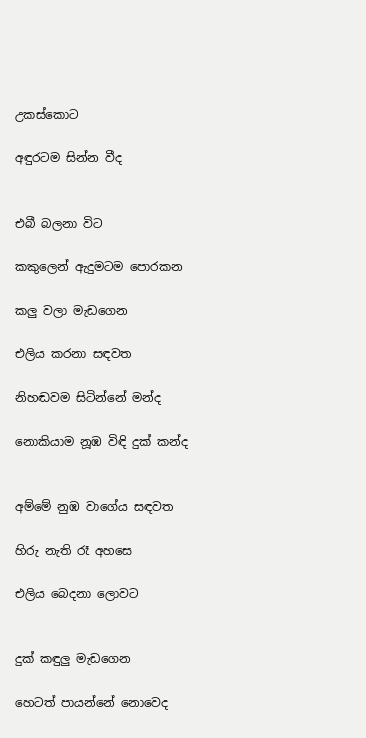උකස්කොට

අඳුරටම සින්න වීද


එබී බලනා විට

කකුලෙන් ඇදුමටම පොරකන

කලු වලා මැඩගෙන

එලිය කරනා සඳවත

නිහඬවම සිටින්නේ මන්ද

නොකියාම නූඹ විඳි දුක් කන්ද


අම්මේ නුඹ වාගේය සඳවත

හිරු නැති රෑ අහසෙ

එලිය බෙදනා ලොවට


දුක් කඳුලු මැඩගෙන

හෙටත් පායන්නේ නොවෙද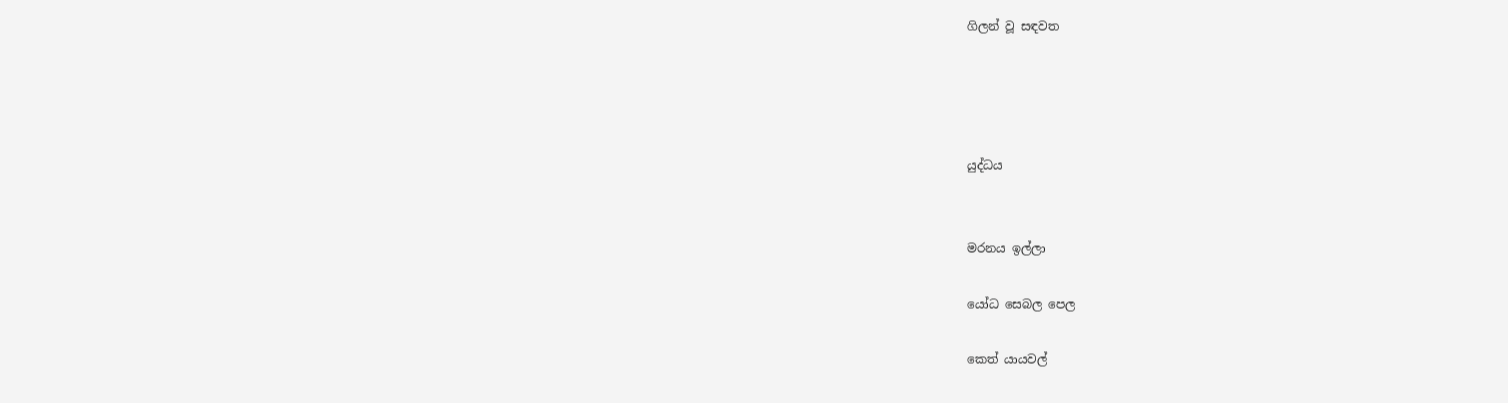ගිලන් වූ සඳවත




යුද්ධය


මරනය ඉල්ලා

යෝධ සෙබල පෙල

කෙත් යායවල්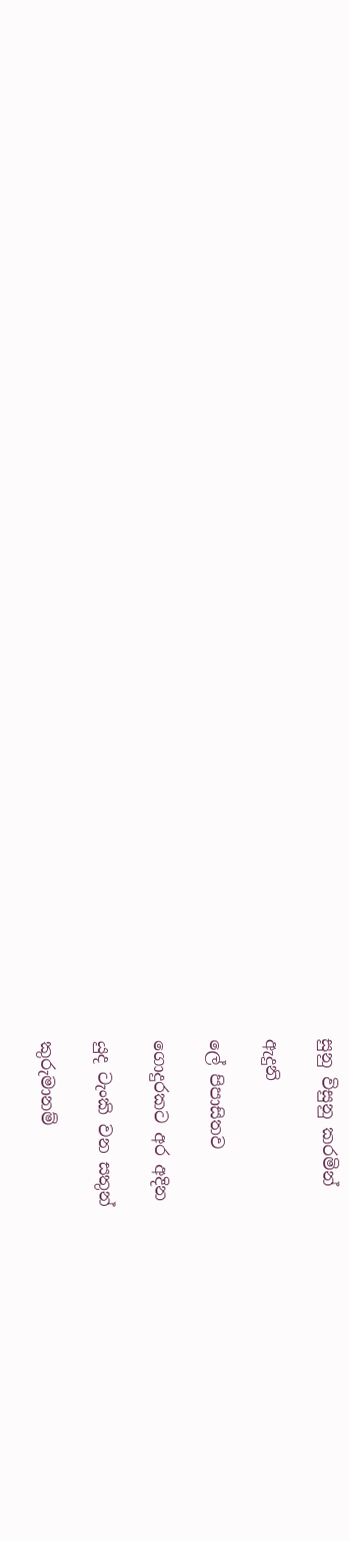සුනු විසුනු කරමින්

ඇදුනි

ලේ පිපාසිතව

ගොදුරකට අර අදින

යුද ටැංකි වන සතුන්

කුරුමානම්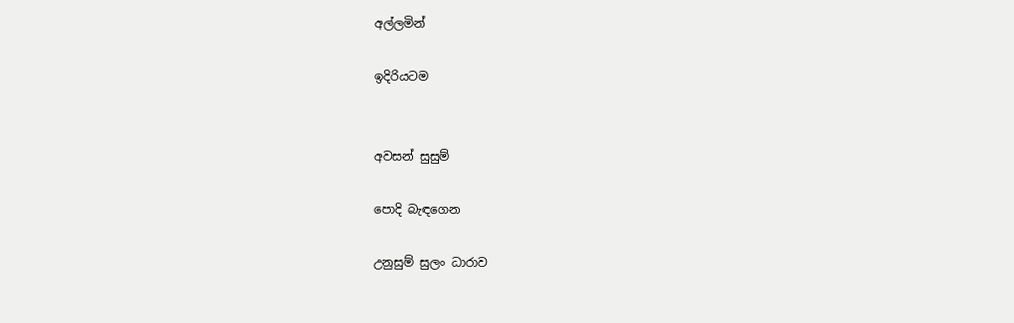අල්ලමින්

ඉදිරියටම


අවසන් සුසුම්

පොදි බැඳගෙන

උනුසුම් සුලං ධාරාව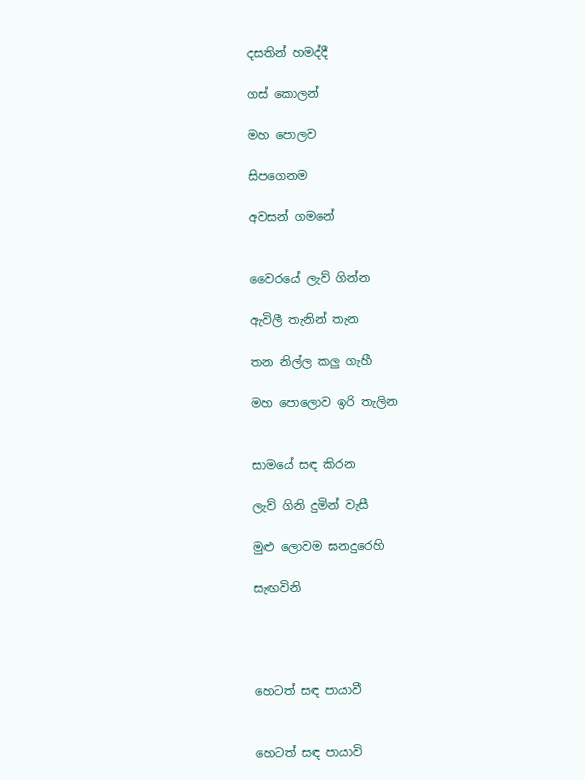දසතින් හමද්දී

ගස් කොලන්

මහ පොලව

සිපගෙනම

අවසන් ගමනේ


වෛරයේ ලැව් ගින්න

ඇවිලී තැනින් තැන

තන නිල්ල කලු ගැහී

මහ පොලොව ඉරි තැලින


සාමයේ සඳ කිරන

ලැව් ගිනි දුමින් වැසී

මුළු ලොවම ඝනදුරෙහි

සැඟවිනි




හෙටත් සඳ පායාවී


හෙටත් සඳ පායාවි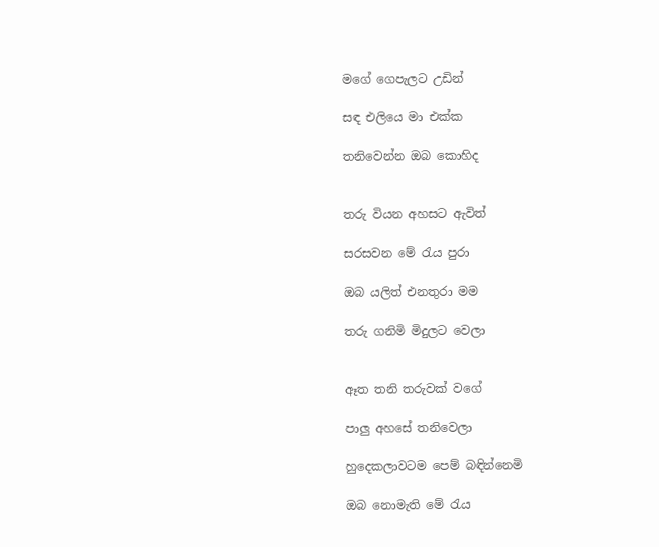මගේ ගෙපැලට උඩින්

සඳ එලියෙ මා එක්ක

තනිවෙන්න ඔබ කොහිද


තරු වියන අහසට ඇවිත්

සරසවන මේ රැය පුරා

ඔබ යලිත් එනතුරා මම

තරු ගනිමි මිදුලට වෙලා


ඈත තනි තරුවක් වගේ

පාලු අහසේ තනිවෙලා

හුදෙකලාවටම පෙම් බඳින්නෙමි

ඔබ නොමැති මේ රැය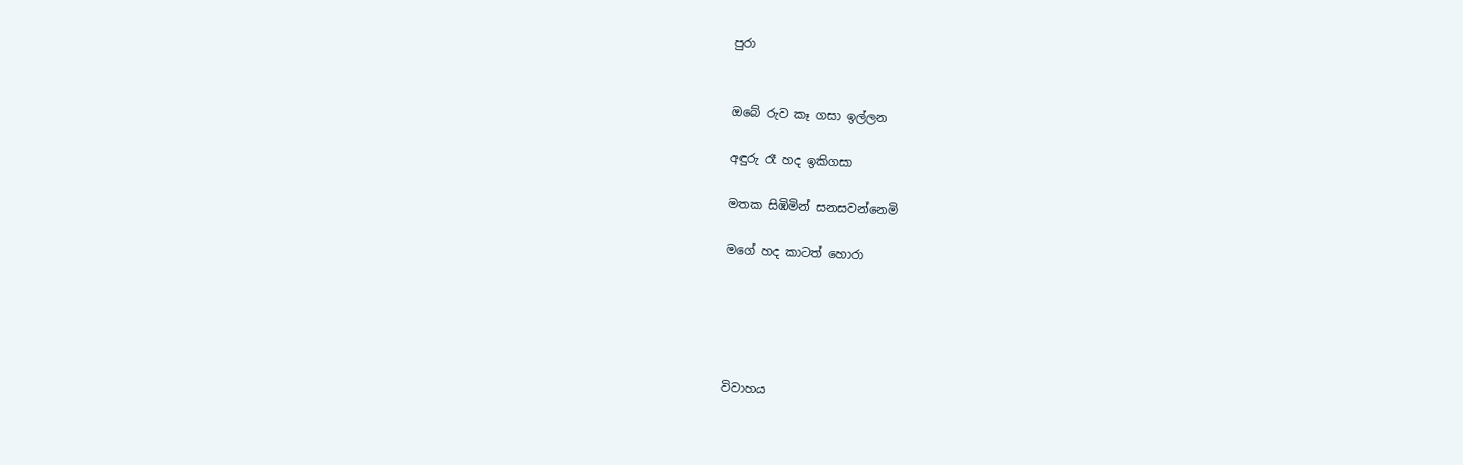පුරා


ඔබේ රුව කෑ ගසා ඉල්ලන

අඳුරු රෑ හද ඉකිගසා

මතක සිඹිමින් සනසවන්නෙමි

මගේ හද කාටත් හොරා





විවාහය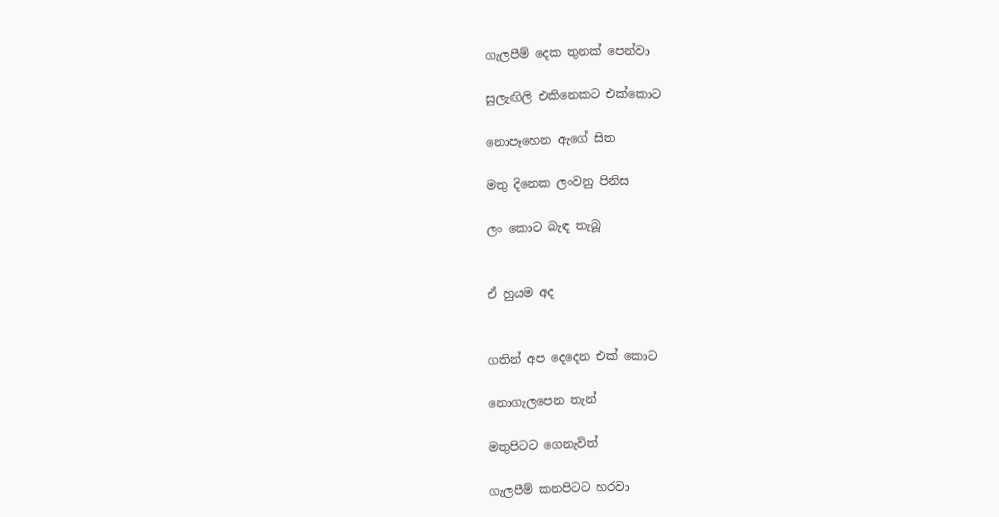ගැලපීම් දෙක තුනක් පෙන්වා

සුලැඟිලි එකිනෙකට එක්කොට

නොපෑහෙන ඇගේ සිත

මතු දිනෙක ලංවනු පිනිස

ලං කොට බැඳ තැබූ


ඒ හුයම අද


ගතින් අප දෙදෙන එක් කොට

නොගැලපෙන තැන්

මතුපිටට ගෙනැවිත්

ගැලපීම් කනපිටට හරවා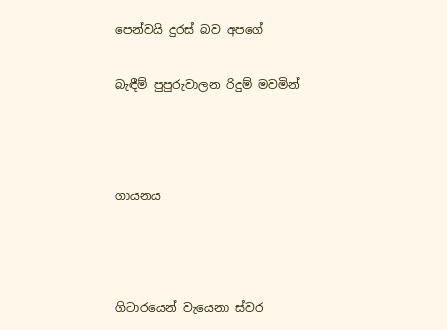පෙන්වයි දුරස් බව අපගේ

බැඳීම් පුපුරුවාලන රිදුම් මවමින්



ගායනය



ගිටාරයෙන් වැයෙනා ස්වර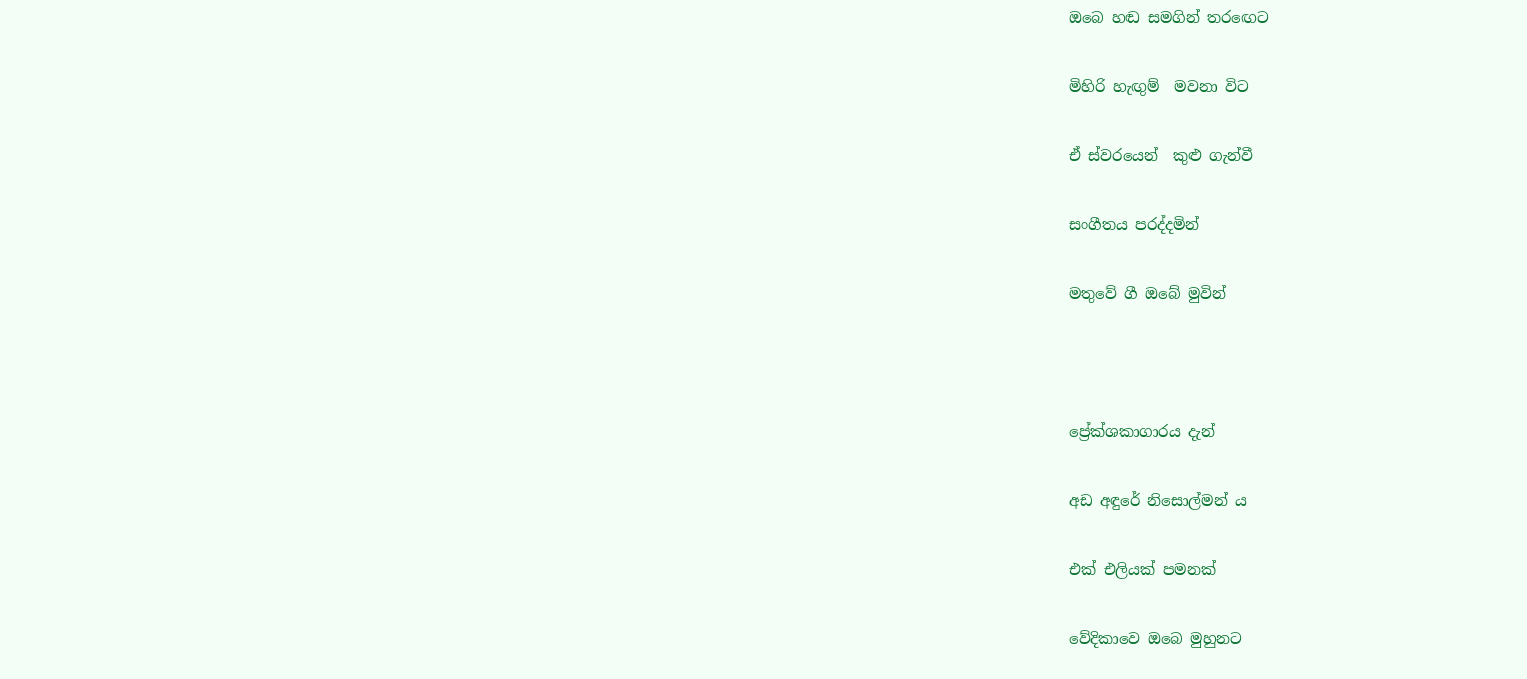ඔබෙ හඬ සමගින් තරඟෙට

මිහිරි හැඟුම්  මවනා විට

ඒ ස්වරයෙන්  කුළු ගැන්වී

සංගීතය පරද්දමින්

මතුවේ ගී ඔබේ මුවින්



ප්‍රේක්ශකාගාරය දැන්

අඩ අඳුරේ නිසොල්මන්‍ ය

එක් එලියක් පමනක්

වේදිකාවෙ ඔබෙ මුහුනට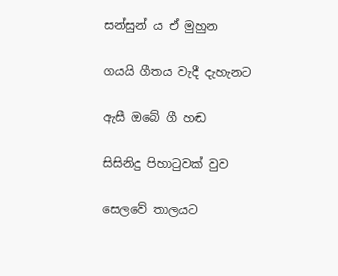සන්සුන්‍ ය ඒ මුහුන

ගයයි ගීතය වැදී දැහැනට

ඇසී ඔබේ ගී හඬ

සිසිනිදු පිහාටුවක් වුව

සෙලවේ තාලයට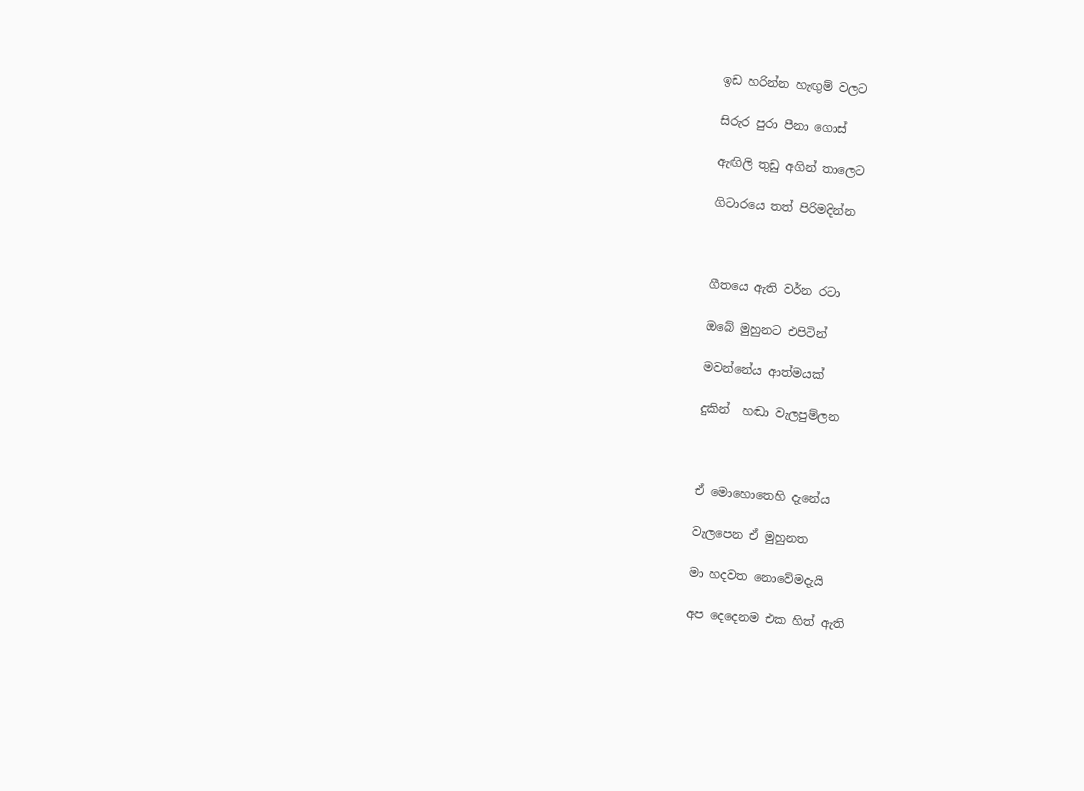ඉඩ හරින්න හැඟුම් වලට

සිරුර පුරා පීනා ගොස්

ඇඟිලි තුඩු අගින් තාලෙට

ගිටාරයෙ තත් පිරිමදින්න



ගීතයෙ ඇති වර්න රටා

ඔබේ මුහුනට එපිටින්

මවන්නේය ආත්මයක්

දුකින්  හඬා වැලපුම්ලන



ඒ මොහොතෙහි දැනේය

වැලපෙන ඒ මුහුනත

මා හදවත නොවේමදැයි

අප දෙදෙනම එක හිත් ඇති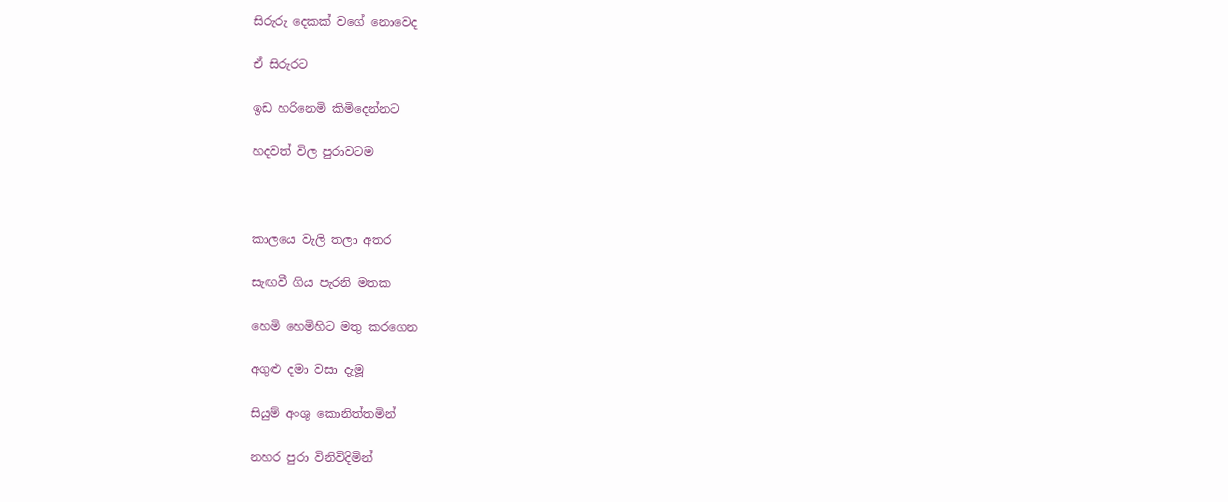සිරුරු දෙකක් වගේ නොවෙද

ඒ සිරුරට

ඉඩ හරිනෙමි කිමිදෙන්නට

හදවත් විල පුරාවටම



කාලයෙ වැලි තලා අතර

සැඟවී ගිය පැරනි මතක

හෙමි හෙමිහිට මතු කරගෙන

අගුළු දමා වසා දැමූ

සියුම් අංශු කොනිත්තමින්

නහර පුරා විනිවිදිමින්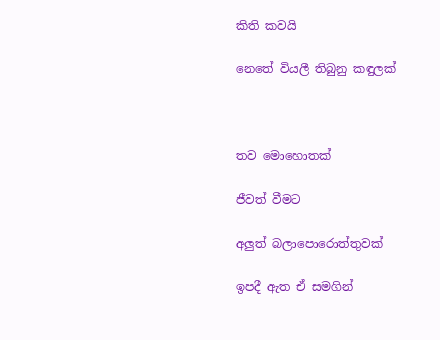කිති කවයි

නෙතේ වියලී තිබුනු කඳුලක්



තව මොහොතක්

ජීවත් වීමට

අලුත් බලාපොරොත්තුවක්

ඉපදී ඇත ඒ සමගින්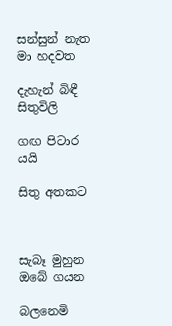සන්සුන් නැත මා හදවත

දැහැන් බිඳී සිතුවිලි

ගඟ පිටාර යයි

සිතු අතකට



සැබෑ මුහුන ඔබේ ගයන

බලනෙමි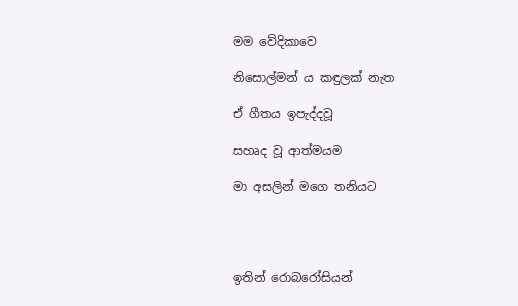මම වේදිකාවෙ

නිසොල්මන්‍ ය කඳුලක් නැත

ඒ ගීතය ඉපැද්දවූ

සහෘද වූ ආත්මයම

මා අසලින් මගෙ තනියට




ඉතින් රොබරෝසියන්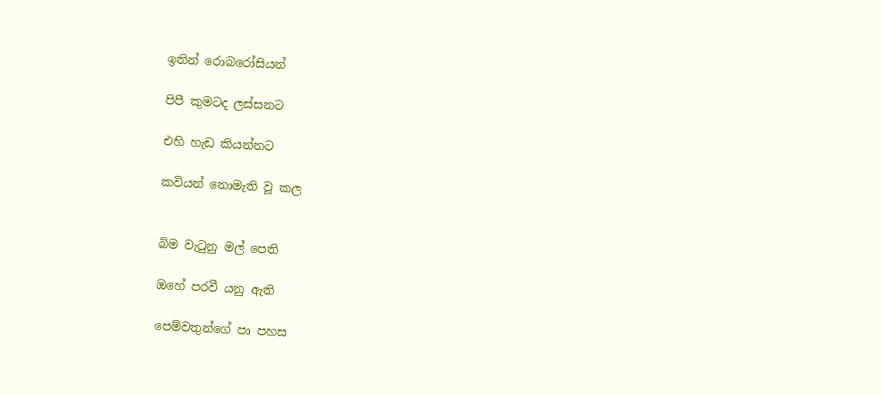ඉතින්‍ රොබරෝසියන්

පිපී කුමටද ලස්සනට

එහි හැඩ කියන්නට

කවියන් නොමැති වූ කල


බිම වැටුනු මල් පෙති

ඔහේ පරවී යනු ඇති

පෙම්වතුන්ගේ පා පහස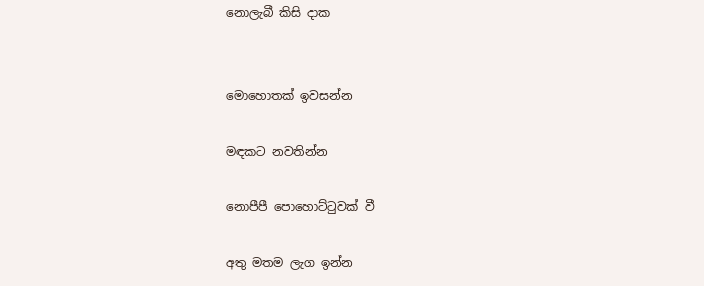නොලැබී කිසි දාක


මොහොතක් ඉවසන්න

මඳකට නවතින්න

නොපීපී පොහොට්ටුවක් වී

අතු මතම ලැග ඉන්න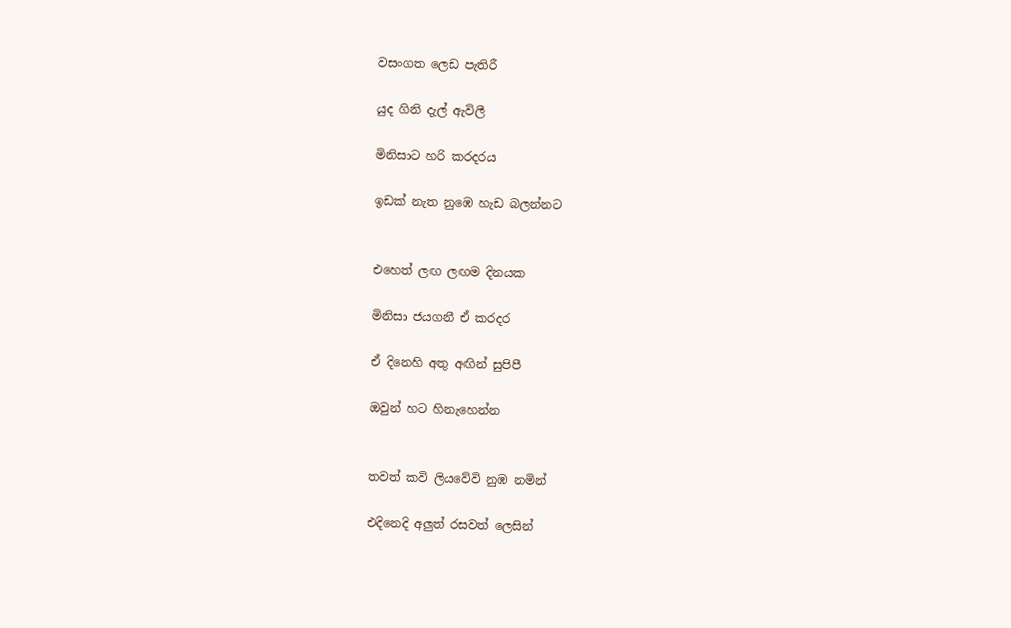වසංගත ලෙඩ පැතිරී

යුද ගිනි දැල් ඇවිලී

මිනිසාට හරි කරදරය

ඉඩක් නැත නුඹෙ හැඩ බලන්නට


එහෙත් ලඟ ලඟම දිනයක

මිනිසා ජයගනී ඒ කරදර

ඒ දිනෙහි අතු අඟින් සුපිපී

ඔවුන් හට හිනැහෙන්න


තවත් කවි ලියවේවි නුඹ නමින්

එදිනෙදි අලුත් රසවත් ලෙසින්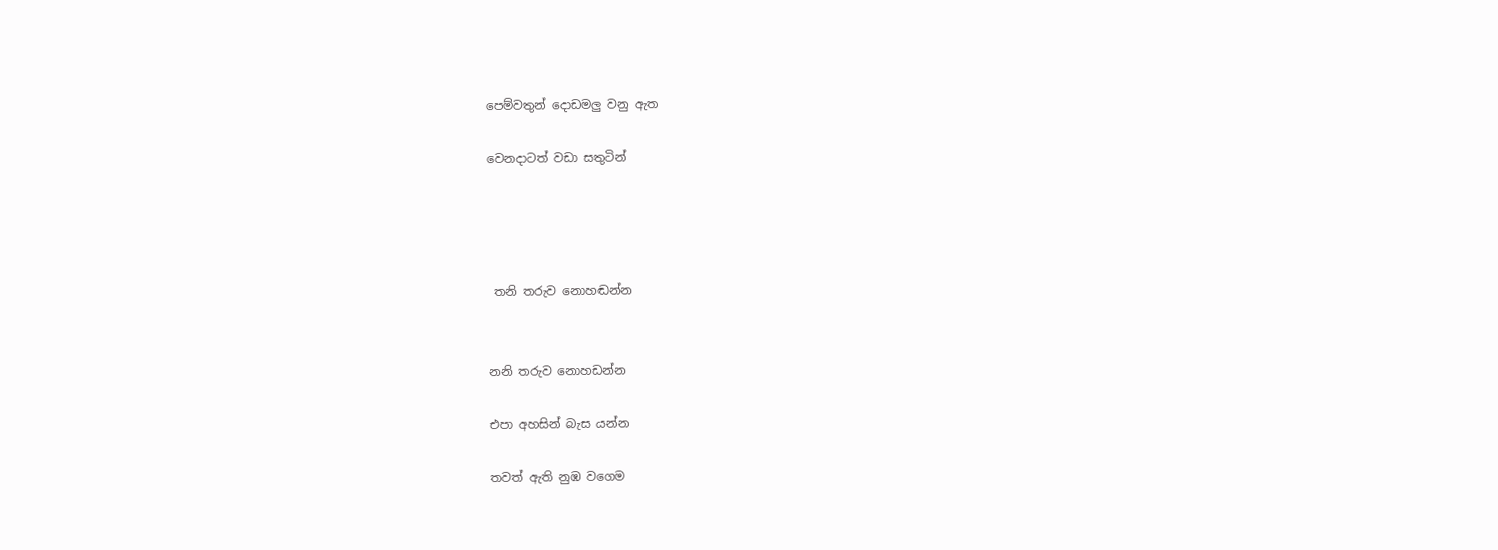පෙම්වතුන් දොඩමලු වනු ඇත

වෙනදාටත් වඩා සතුටින්




 තනි තරුව නොහඬන්න


නනි තරුව නොහඩන්න

එපා අහසින් බැස යන්න

තවත් ඇති නුඹ වගෙම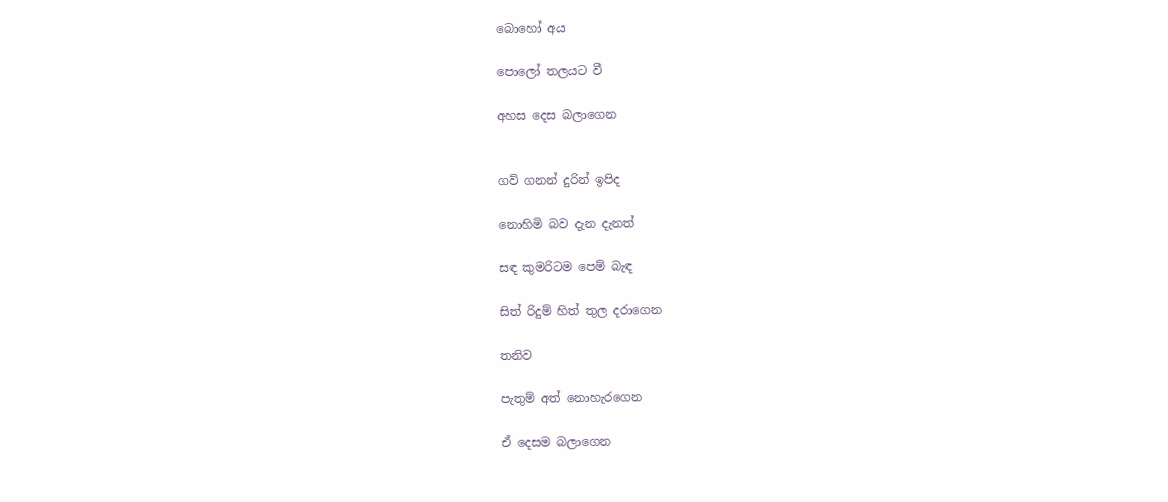බොහෝ අය

පොලෝ තලයට වී

අහස දෙස බලාගෙන


ගව් ගනන් දුරින් ඉපිද

නොහිමි බව දැන දැනත්

සඳ කුමරිටම පෙම් බැඳ

සිත් රිදුම් හිත් තුල දරාගෙන

තනිව

පැතුම් අත් නොහැරගෙන

ඒ දෙසම බලාගෙන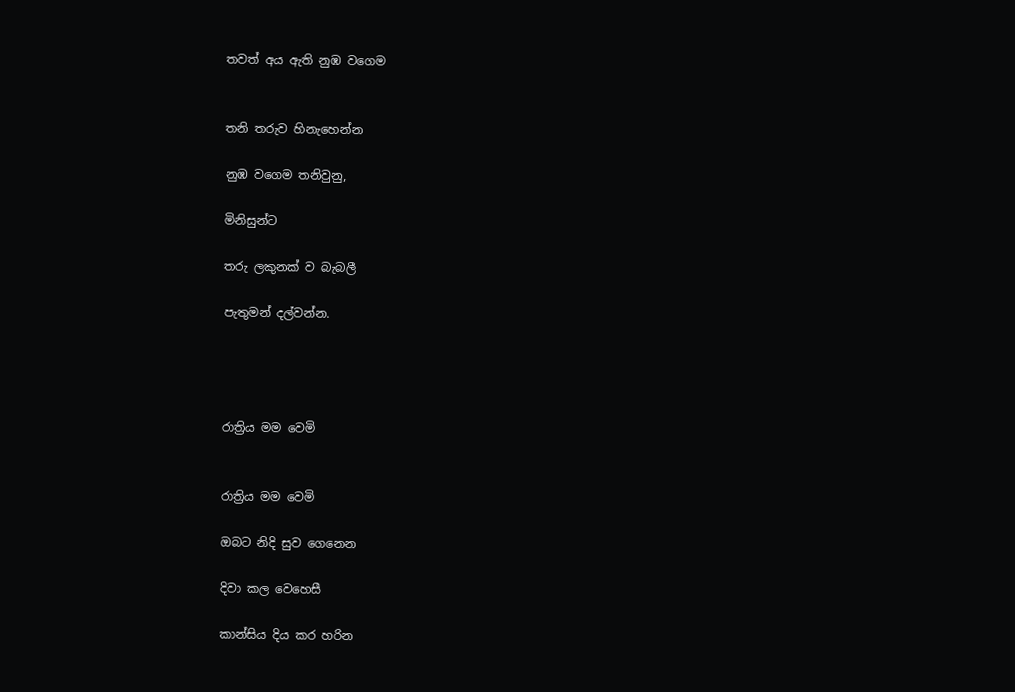තවත් අය ඇති නුඹ වගෙම


තනි තරුව හිනැහෙන්න

නුඹ වගෙම තනිවුනු,

මිනිසුන්ට

තරු ලකුනක් ව බැබලී

පැතුමන් දල්වන්න.




රාත්‍රිය මම වෙමි


රාත්‍රිය මම වෙමි

ඔබට නිදි සුව ගෙනෙන

දිවා කල වෙහෙසී

කාන්සිය දිය කර හරින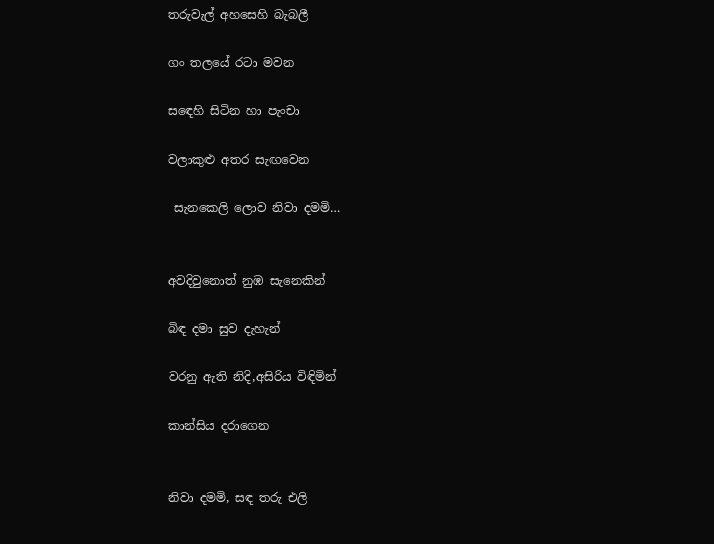තරුවැල් අහසෙහි බැබලී

ගං තලයේ රටා මවන

සඳෙහි සිටින හා පැංචා

වලාකුළු අතර සැඟවෙන

 සැනකෙලි ලොව නිවා දමමි…


අවදිවුනොත් නුඹ සැනෙකින්

බිඳ දමා සුව දැහැන්

වරනු ඇති නිදි,අසිරිය විඳිමින්

කාන්සිය දරාගෙන


නිවා දමමි, සඳ තරු එලි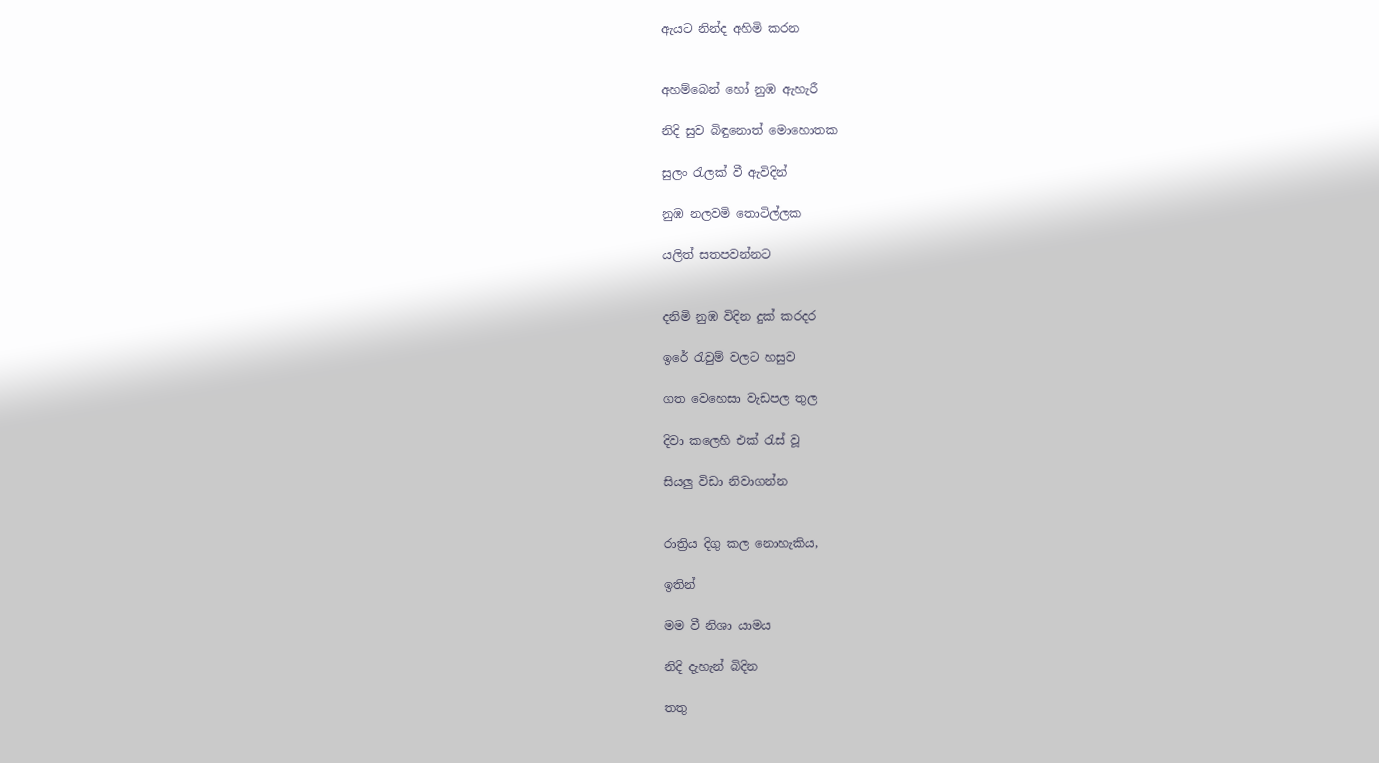ඇයට නින්ද අහිමි කරන


අහම්බෙන් හෝ නුඹ ඇහැරී

නිදි සුව බිඳුනොත් මොහොතක

සුලං රැලක් වී ඇවිදින්

නුඹ නලවමි තොටිල්ලක

යලිත් සතපවන්නට


දනිමි නුඹ විදින දුක් කරදර

ඉරේ රැවුම් වලට හසුව

ගත වෙහෙසා වැඩපල තුල

දිවා කලෙහි එක් රැස් වූ

සියලු විඩා නිවාගන්න


රාත්‍රිය දිගු කල නොහැකිය,

ඉතින්

මම වී නිශා යාමය

නිදි දැහැන් බිදින

තතු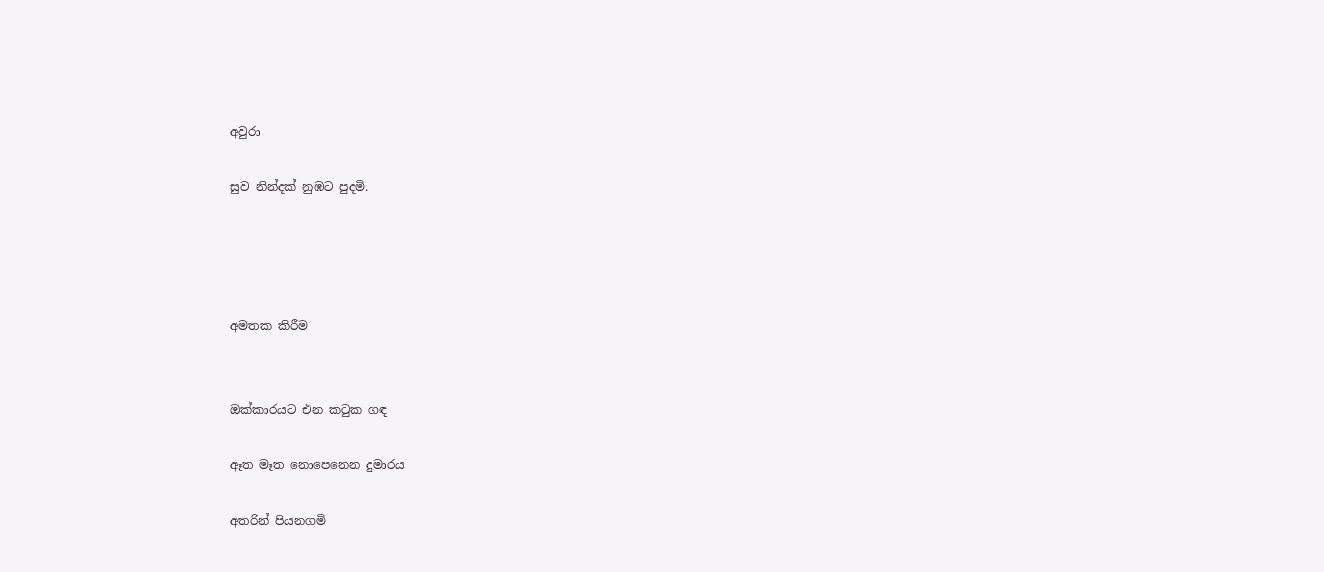අවුරා

සුව නින්දක් නුඹට පුදමි.




අමතක කිරීම


ඔක්කාරයට එන කටුක ගඳ

ඈත මෑත නොපෙනෙන දුමාරය

අතරින් පියනගමි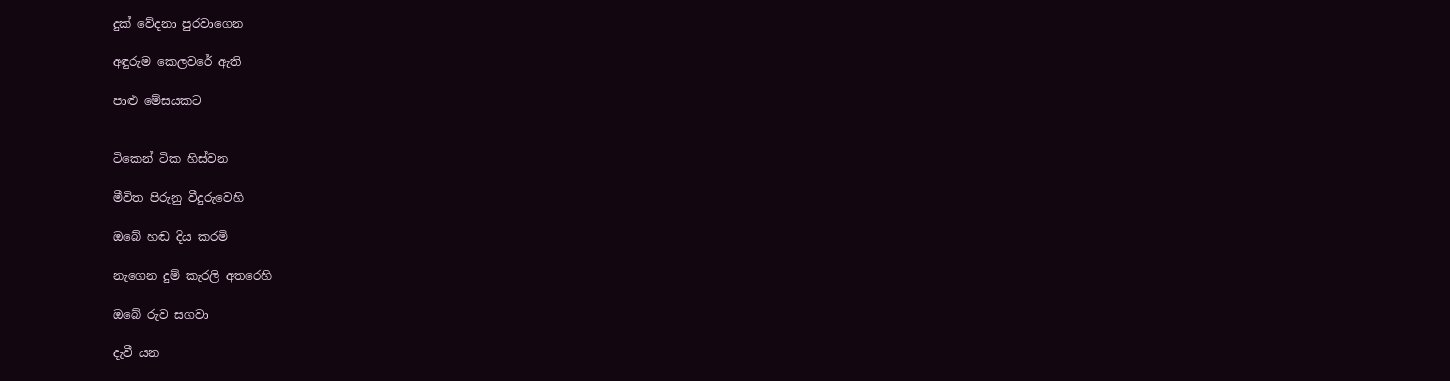දුක් වේදනා පුරවාගෙන

අඳුරුම කෙලවරේ ඇති

පාළු මේසයකට


ටිකෙන් ටික හිස්වන

මීවිත පිරුනු වීදුරුවෙහි

ඔබේ හ‍ඬ දිය කරමි

නැගෙන දුම් කැරලි අතරෙහි

ඔබේ රුව සගවා

දැවී යන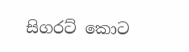සිගරට් කොට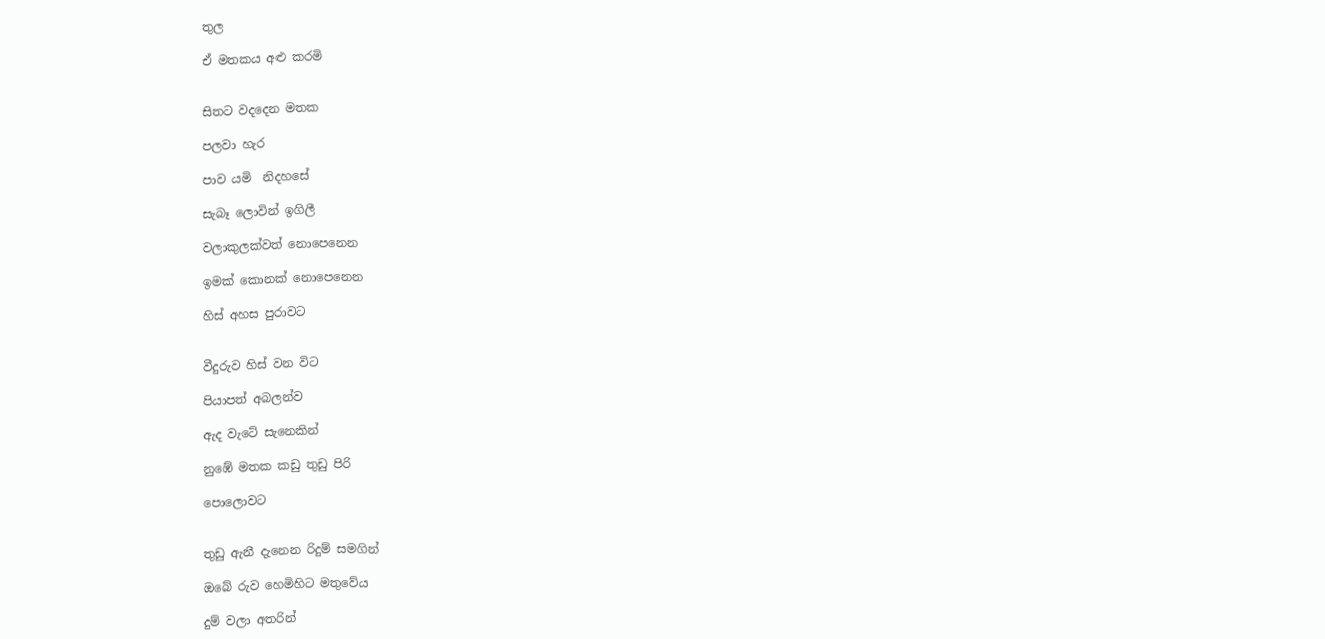තුල

ඒ මතකය අළු කරමි


සිතට වදදෙන මතක

පලවා හැර

පාව යමි  නිදහසේ

සැබෑ ලොවින් ඉගිලී

වලාකුලක්වත් නොපෙනෙන

ඉමක් කොනක් නොපෙනෙන

හිස් අහස පුරාවට


වීදුරුව හිස් වන විට

පියාපත් අබලන්ව

ඇද වැටේ සැනෙකින්

නුඹේ මතක කඩු තුඩු පිරි

පොලොවට


තුඩු ඇනී දැනෙන රිදුම් සමගින්

ඔබේ රුව හෙමිහිට මතුවේය

දුම් වලා අතරින්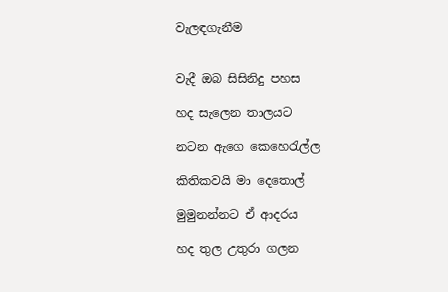වැලඳගැනීම


වැදී ඔබ සිසිනිදු පහස

හද සැලෙන තාලයට

නටන ඇගෙ කෙහෙරැල්ල

කිතිකවයි මා දෙතොල්

මුමුනන්නට ඒ ආදරය

හද තුල උතුරා ගලන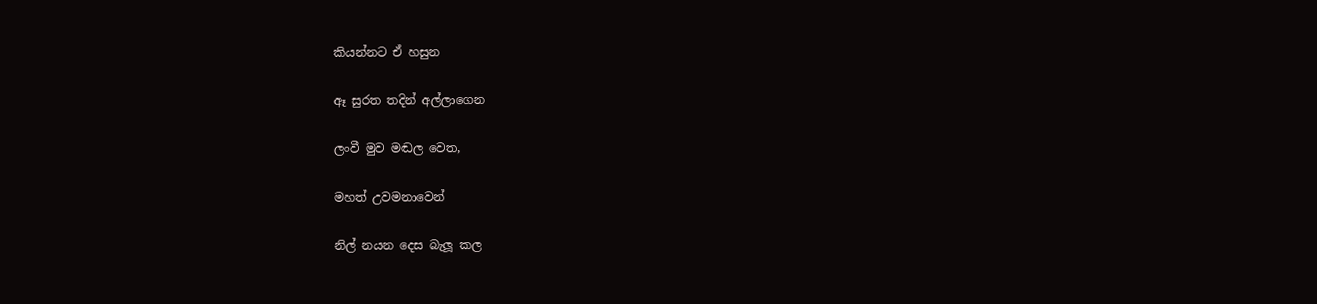කියන්නට ඒ හසුන

ඈ සුරත තදින් අල්ලාගෙන

ලංවී මුව මඬල වෙත,

මහත් උවමනාවෙන්

නිල් නයන දෙස බැලූ කල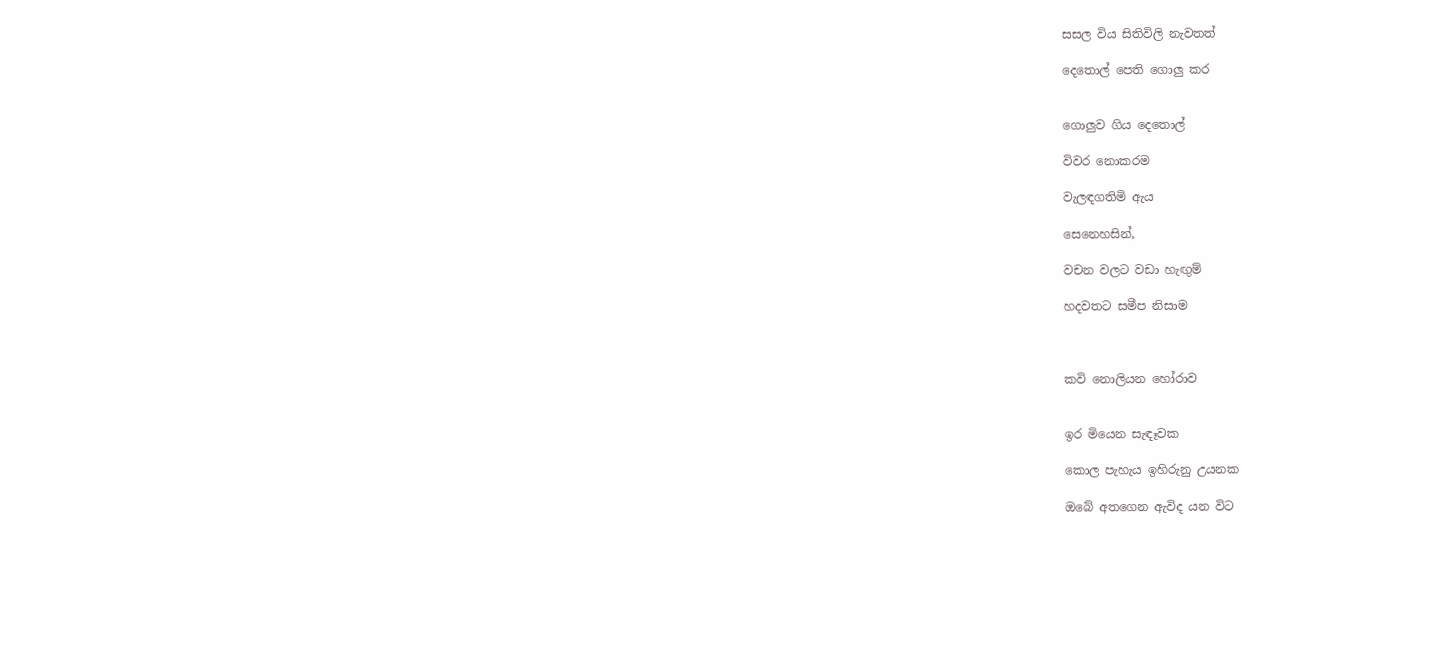සසල විය සිතිවිලි නැවතත්

දෙතොල් පෙති ගොලු කර


ගොලුව ගිය දෙතොල්

විවර නොකරම

වැලඳගතිමි ඇය

සෙනෙහසින්,

වචන වලට වඩා හැඟුම්

හදවතට සමීප නිසාම



කවි නොලියන හෝරාව


ඉර මියෙන සැඳෑවක

කොල පැහැය ඉහිරුනු උයනක

ඔබේ අතගෙන ඇවිද යන විට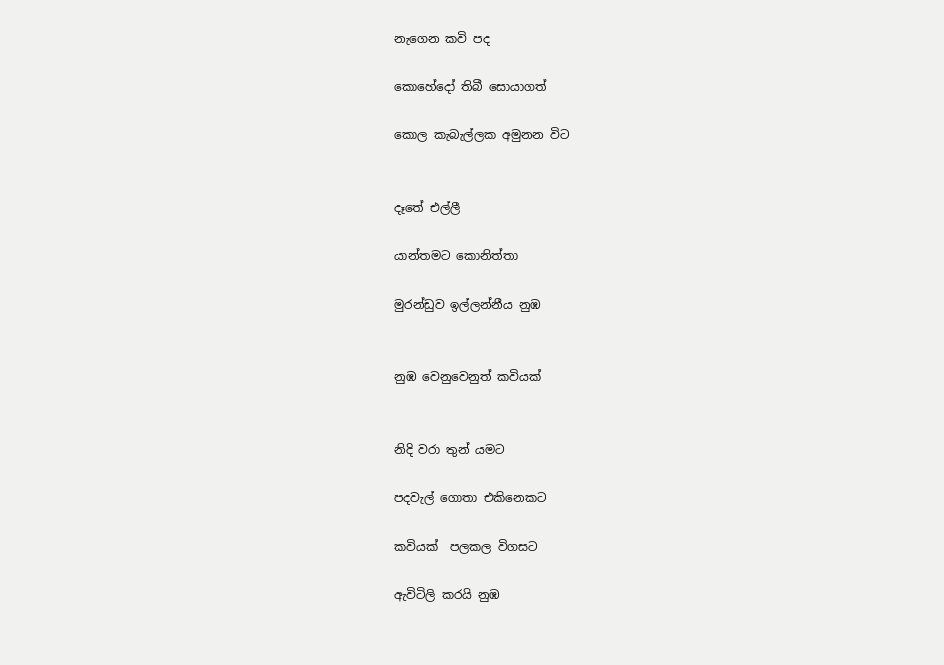නැගෙන කවි පද

කොහේදෝ තිබී සොයාගත්

කොල කැබැල්ලක අමුනන විට


දෑතේ එල්ලී

යාන්තමට කොනිත්තා

මුරන්ඩුව ඉල්ලන්නීය නුඹ


නුඹ වෙනුවෙනුත් කවියක්


නිදි වරා තුන් යමට

පදවැල් ගොතා එකිනෙකට

කවියක්  පලකල විගසට

ඇවිටිලි කරයි නුඹ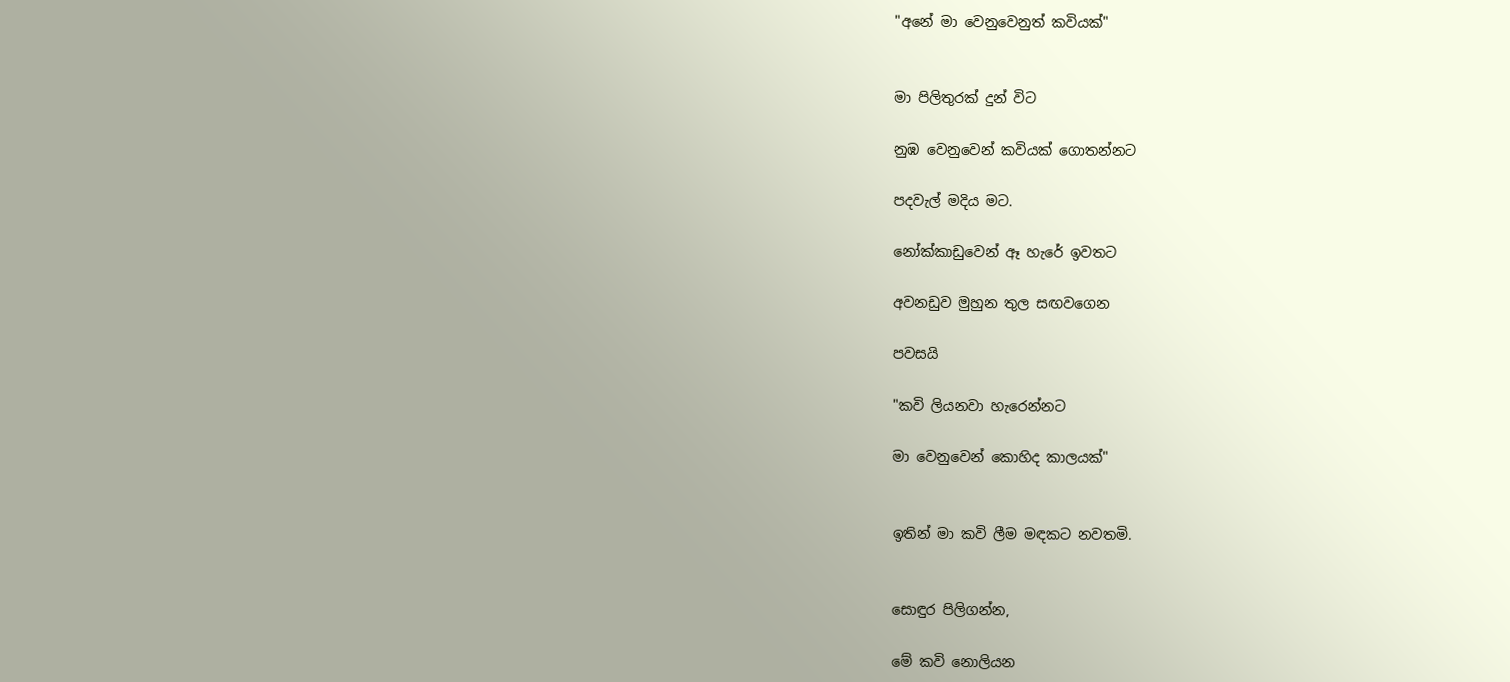"අනේ මා වෙනුවෙනුත් කවියක්"


මා පිලිතුරක් දුන් විට

නුඹ වෙනුවෙන් කවියක් ගොතන්නට

පදවැල් මදිය මට.

නෝක්කාඩුවෙන් ඈ හැරේ ඉවතට

අවනඩුව මුහුන තුල සඟවගෙන

පවසයි

"කවි ලියනවා හැරෙන්නට

මා වෙනුවෙන් කොහිද කාලයක්"


ඉතින් මා කවි ලීම මඳකට නවතමි.


සොඳුර පිලිගන්න,

මේ කවි නොලියන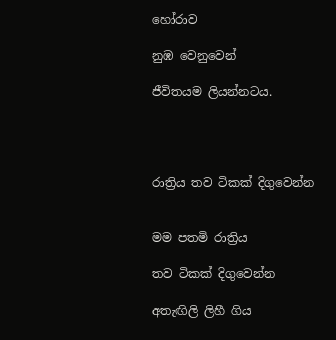හෝරාව

නුඹ වෙනුවෙන්

ජීවිතයම ලියන්නටය.




රාත්‍රිය තව ටිකක් දිගුවෙන්න


මම පතමි රාත්‍රිය

තව ටිකක් දිගුවෙන්න

අතැඟිලි ලිහී ගිය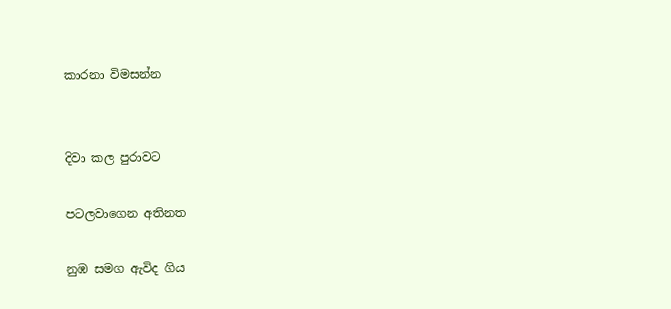කාරනා විමසන්න


දිවා කල පුරාවට

පටලවාගෙන අතිනත

නුඹ සමග ඇවිද ගිය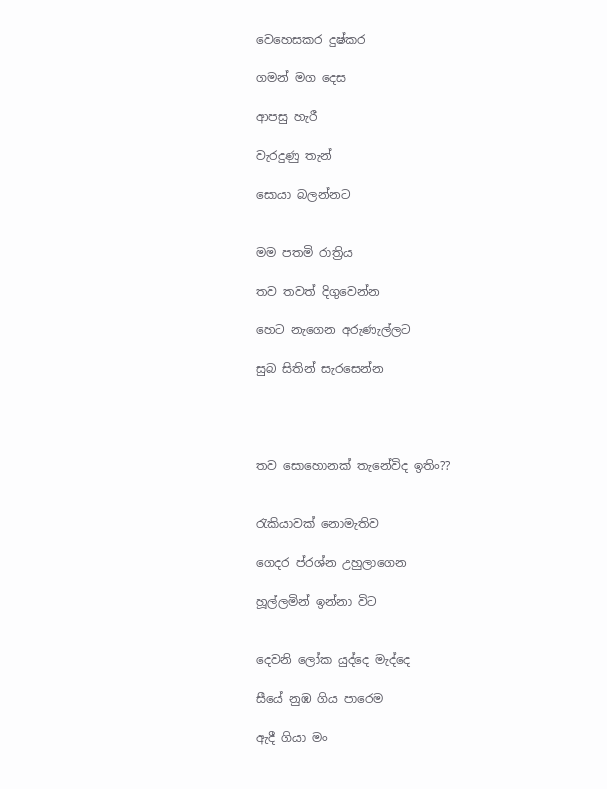වෙහෙසකර දුෂ්කර

ගමන් මග දෙස

ආපසු හැරී

වැරදුණු තැන්

සොයා බලන්නට


මම පතමි රාත්‍රිය

තව තවත් දිගුවෙන්න

හෙට නැගෙන අරුණැල්ලට

සුබ සිතින් සැරසෙන්න




තව සොහොනක් තැනේවිද ඉතිං??


රැකියාවක් නොමැතිව

ගෙදර ප්රශ්න උහුලාගෙන

හූල්ලමින් ඉන්නා විට


දෙවනි ලෝක යුද්දෙ මැද්දෙ

සීයේ නුඹ ගිය පාරෙම

ඇදී ගියා මං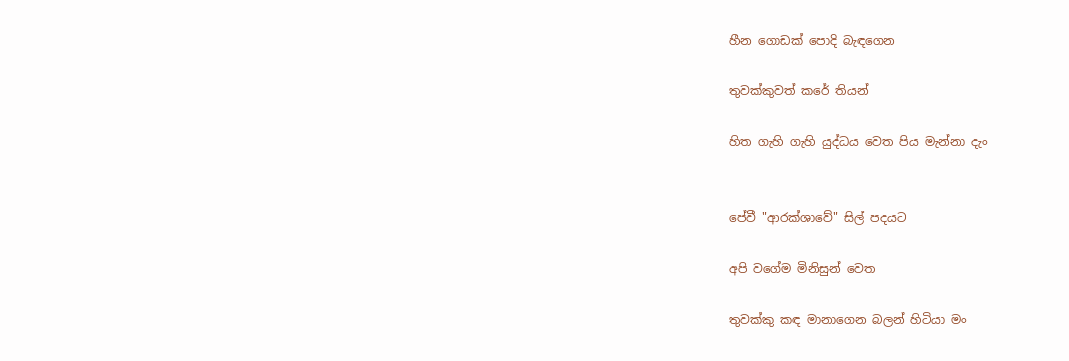හීන ගොඩක් පොදි බැඳගෙන

තුවක්කුවත් කරේ තියන්

හිත ගැහි ගැහි යුද්ධය වෙත පිය මැන්නා දැං


පේවී "ආරක්ශාවේ" සිල් පදයට

අපි වගේම මිනිසුන් වෙත

තුවක්කු කඳ මානාගෙන බලන් හිටියා මං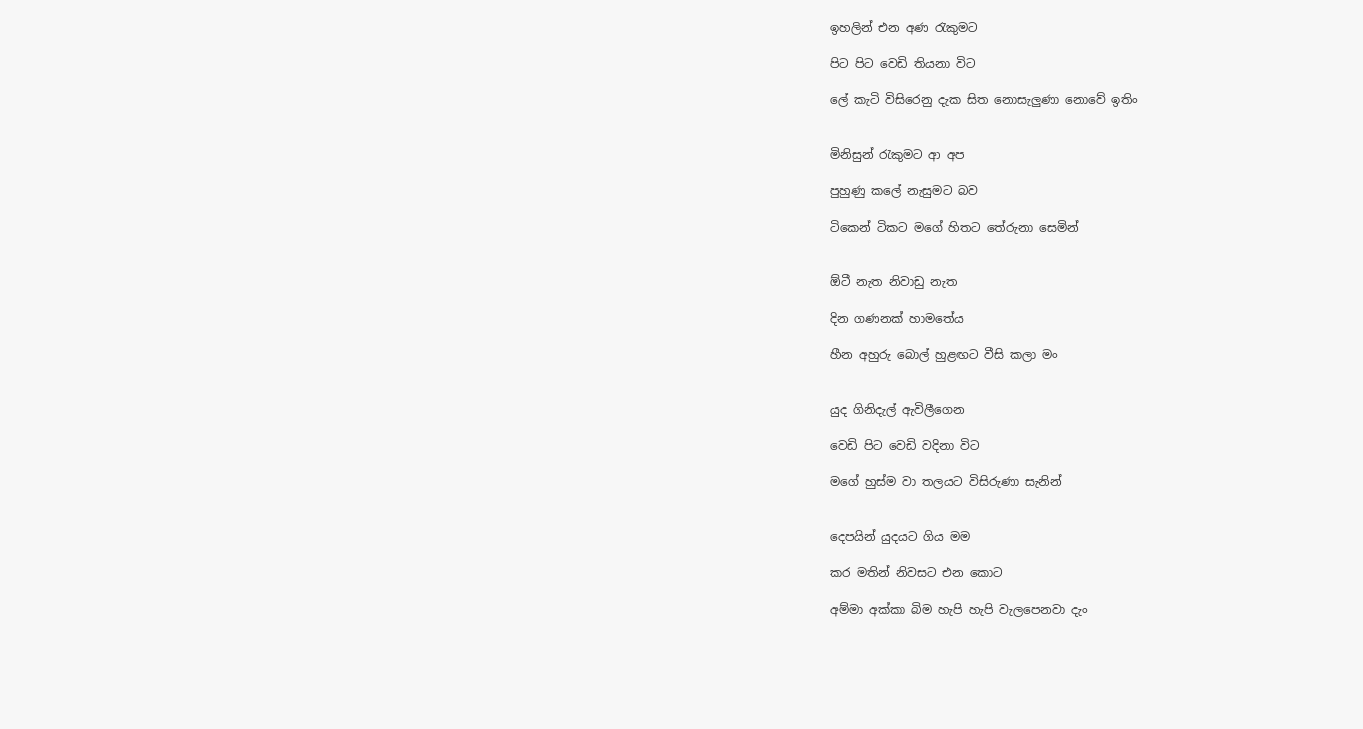ඉහලින් එන අණ රැකුමට

පිට පිට වෙඩි තියනා විට

ලේ කැටි විසිරෙනු දැක සිත නොසැලුණා නොවේ ඉතිං


මිනිසුන් රැකුමට ආ අප

පුහුණු කලේ නැසුමට බව

ටිකෙන් ටිකට මගේ හිතට තේරුනා සෙමින්


ඕටී නැත නිවාඩු නැත

දින ගණනක් හාමතේය

හීන අහුරු බොල් හුළඟට වීසි කලා මං


යුද ගිනිදැල් ඇවිලීගෙන

වෙඩි පිට වෙඩි වදිනා විට

මගේ හුස්ම වා තලයට විසිරුණා සැනින්


දෙපයින් යුදයට ගිය මම

කර මතින් නිවසට එන කොට

අම්මා අක්කා බිම හැපි හැපි වැලපෙනවා දැං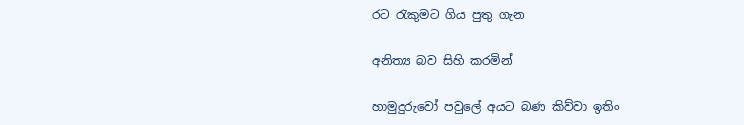රට රැකුමට ගිය පුතු ගැන

අනිත්‍ය බව සිහි කරමින්

හාමුදුරුවෝ පවුලේ අයට බණ කිව්වා ඉතිං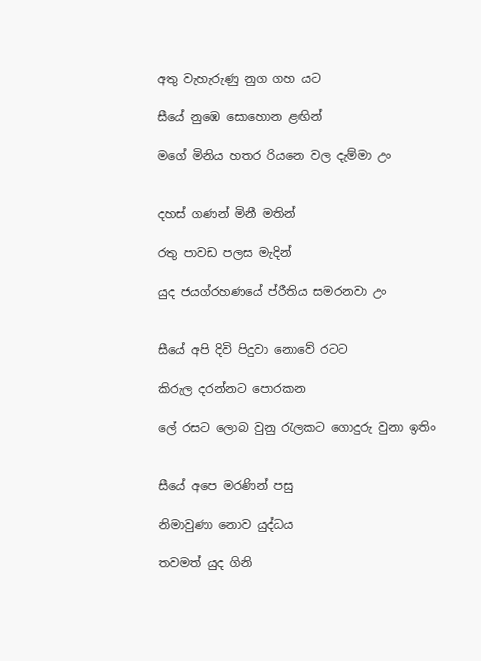අතු වැහැරුණු නුග ගහ යට

සීයේ නුඹෙ සොහොන ළඟින්

මගේ මිනිය හතර රියනෙ වල දැම්මා උං


දහස් ගණන් මිනී මතින්

රතු පාවඩ පලස මැදින්

යුද ජයග්රහණයේ ප්රීතිය සමරනවා උං


සීයේ අපි දිවි පිදුවා නොවේ රටට

කිරුල දරන්නට පොරකන

ලේ රසට ලොබ වුනු රැලකට ගොදුරු වුනා ඉතිං


සීයේ අපෙ මරණින් පසු

නිමාවුණා නොව යුද්ධය

තවමත් යුද ගිනි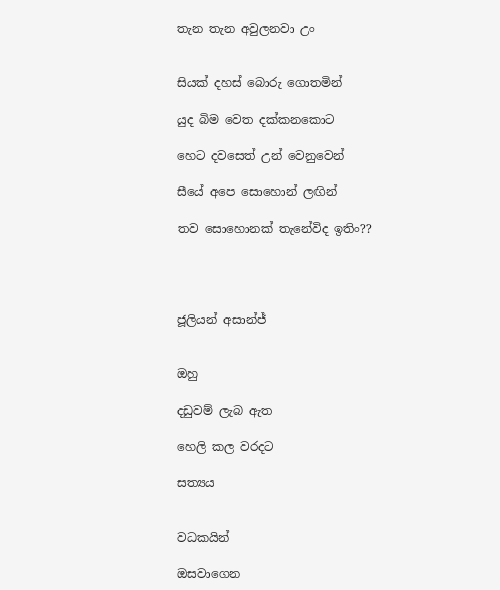තැන තැන අවුලනවා උං


සියක් දහස් බොරු ගොතමින්

යුද බිම වෙත දක්කනකොට

හෙට දවසෙත් උන් වෙනුවෙන්

සීයේ අපෙ සොහොන් ලඟින්

තව සොහොනක් තැනේවිද ඉතිං??




ජූලියන් අසාන්ජ්


ඔහු

දඩුවම් ලැබ ඇත

හෙලි කල වරදට

සත්‍යය


වධකයින්

ඔසවාගෙන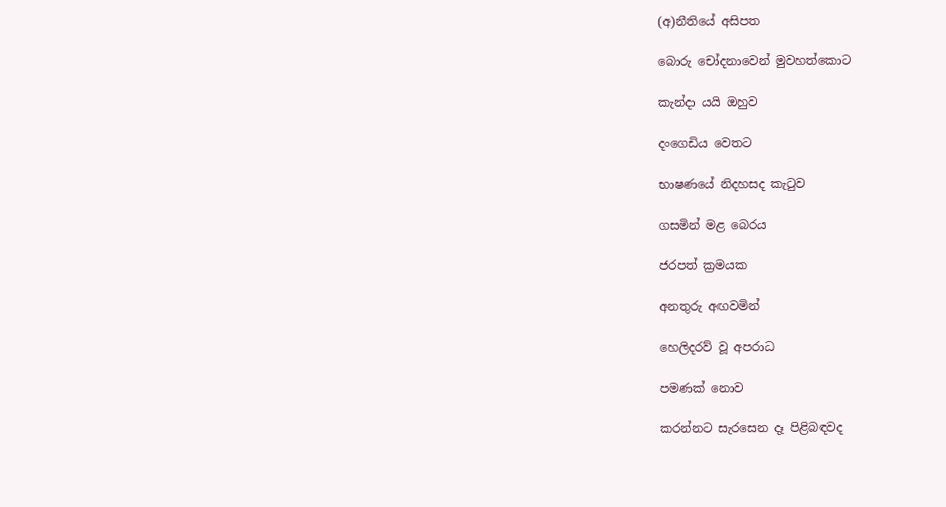(අ)නීතියේ අසිපත

බොරු චෝදනාවෙන් මුවහත්කොට

කැන්දා යයි ඔහුව

දංගෙඩිය වෙතට

භාෂණයේ නිදහසද කැටුව

ගසමින් මළ බෙරය

ජරපත් ක්‍රමයක

අනතුරු අඟවමින්

හෙලිදරව් වූ අපරාධ

පමණක් නොව

කරන්නට සැරසෙන දෑ පිළිබඳවද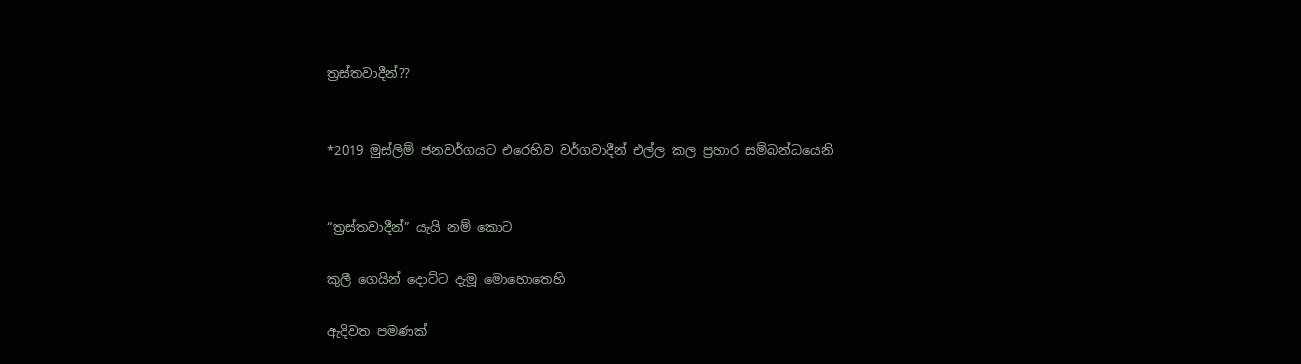ත්‍රස්තවාදීන්??


*2019 මුස්ලිම් ජනවර්ගයට එරෙහිව වර්ගවාදීන් එල්ල කල ප්‍රහාර සම්බන්ධයෙනි


“ත්‍රස්තවාදීන්” යැයි නම් කොට

කුලී ගෙයින් දොට්ට දැමූ මොහොතෙහි

ඇදිවත පමණක්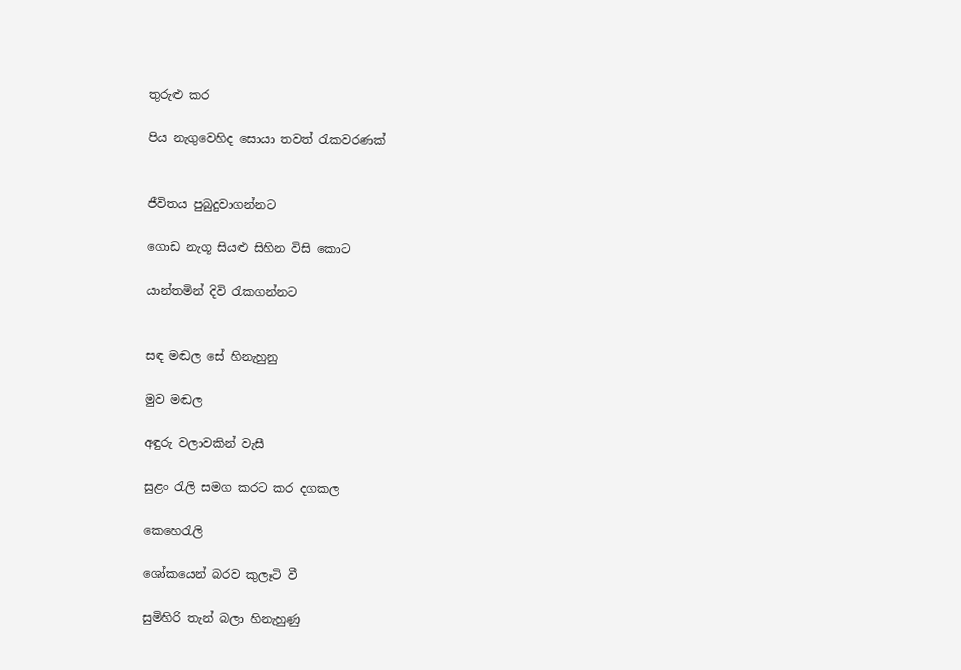තුරුළු කර

පිය නැගුවෙහිද සොයා තවත් රැකවරණක්


ජීවිතය පුබුදුවාගන්නට

ගොඩ නැගූ සියළු සිහින විසි කොට

යාන්තමින් දිවි රැකගන්නට


සඳ මඬල සේ හිනැහුනු

මුව මඬල

අඳුරු වලාවකින් වැසී

සුළං රැලි සමග කරට කර දගකල

කෙහෙරැලි

ශෝකයෙන් බරව කුලෑටි වී

සුමිහිරි තැන් බලා හිනැහුණු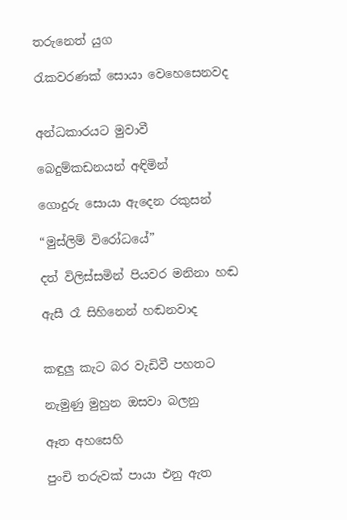තරුනෙත් යුග

රැකවරණක් සොයා වෙහෙසෙනවද


අන්ධකාරයට මුවාවී

බෙදුම්කඩනයන් අඳිමින්

ගොදුරු සොයා ඇදෙන රකුසන්

“මුස්ලිම් විරෝධයේ”

දත් විලිස්සමින් පියවර මනිනා හඬ

ඇසී රෑ සිහිනෙන් හඬනවාද


කඳුලු කැට බර වැඩිවී පහතට

නැමුණු මුහුන ඔසවා බලනු

ඈත අහසෙහි

පුංචි තරුවක් පායා එනු ඇත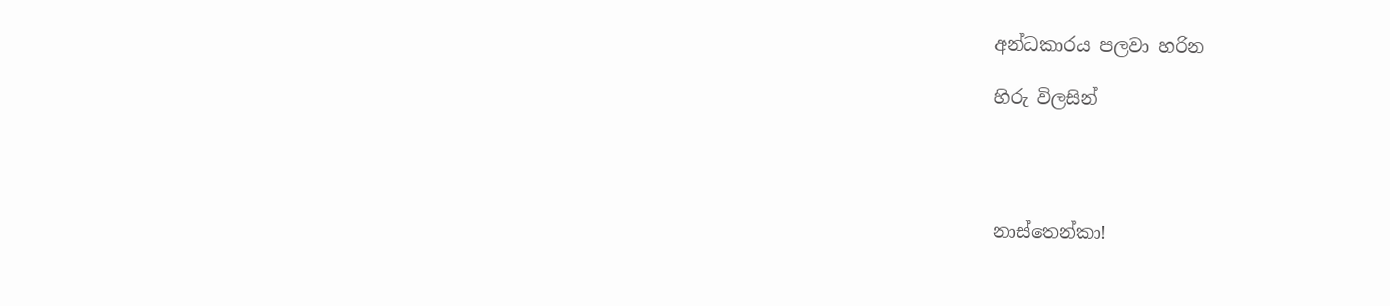අන්ධකාරය පලවා හරින

හිරු විලසින්




නාස්තෙන්කා!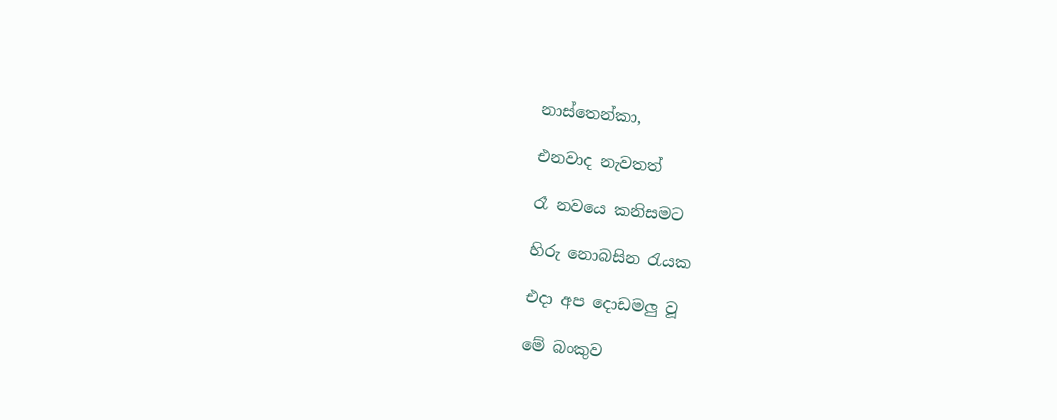නාස්තෙන්කා,

එනවාද නැවතත්

රෑ නවයෙ කනිසමට

හිරු නොබසින රැයක

එදා අප දොඩමලු වූ

මේ බංකුව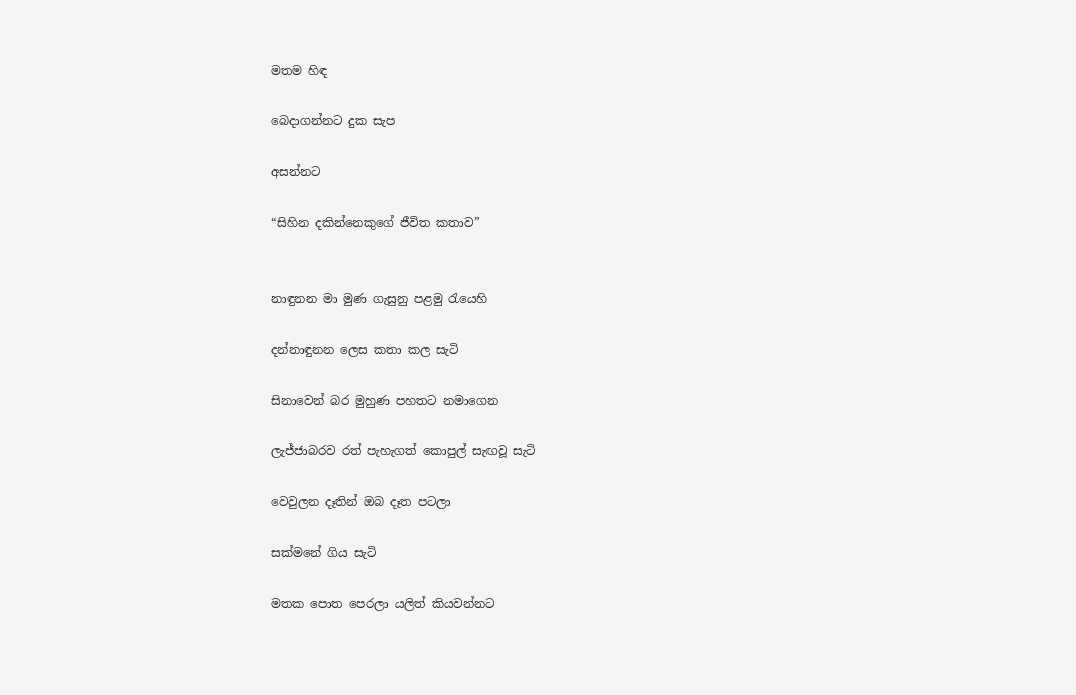මතම හිඳ

බෙදාගන්නට දුක සැප

අසන්නට

“සිහින දකින්නෙකුගේ ජීවිත කතාව”


නාඳුනන මා මුණ ගැසුනු පළමු රැයෙහි

දන්නාඳුනන ලෙස කතා කල සැටි

සිනාවෙන් බර මුහුණ පහතට නමාගෙන

ලැජ්ජාබරව රත් පැහැගත් කොපුල් සැඟවූ සැටි

වෙවුලන දෑතින් ඔබ දෑත පටලා

සක්මනේ ගිය සැටි

මතක පොත පෙරලා යලිත් කියවන්නට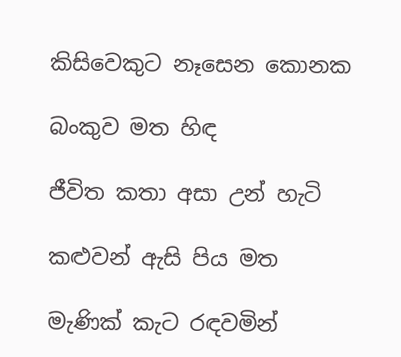කිසිවෙකුට නෑසෙන කොනක

බංකුව මත හිඳ

ජීවිත කතා අසා උන් හැටි

කළුවන් ඇසි පිය මත

මැණික් කැට රඳවමින්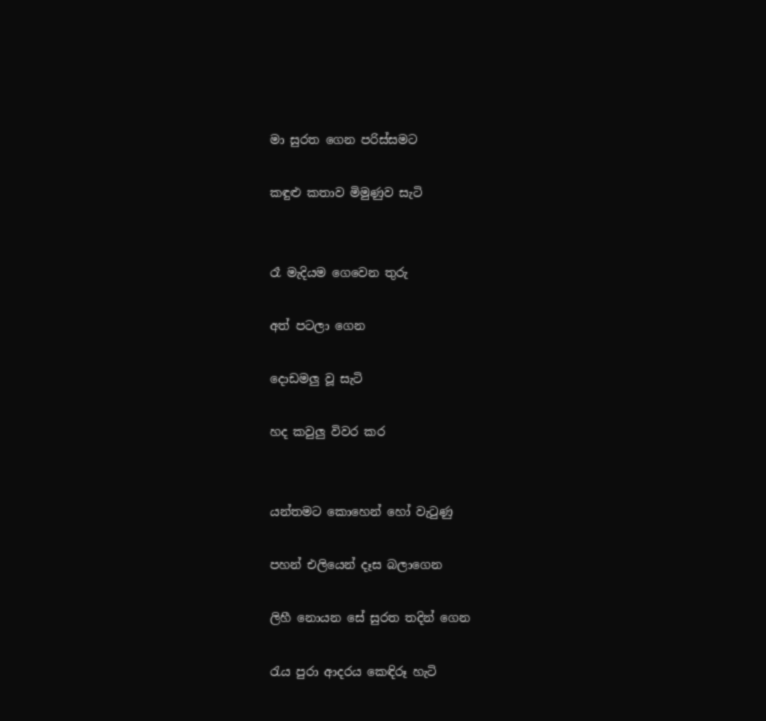මා සුරත ගෙන පරිස්සමට

කඳුළු කතාව මිමුණුව සැටි


රෑ මැදියම ගෙවෙන තුරු

අත් පටලා ගෙන

දොඩමලු වූ සැටි

හද කවුලු විවර කර


යන්තමට කොහෙන් හෝ වැටුණු

පහන් එලියෙන් දෑස බලාගෙන

ලිහී නොයන සේ සුරත තදින් ගෙන

රැය පුරා ආදරය කෙඳිරූ හැටි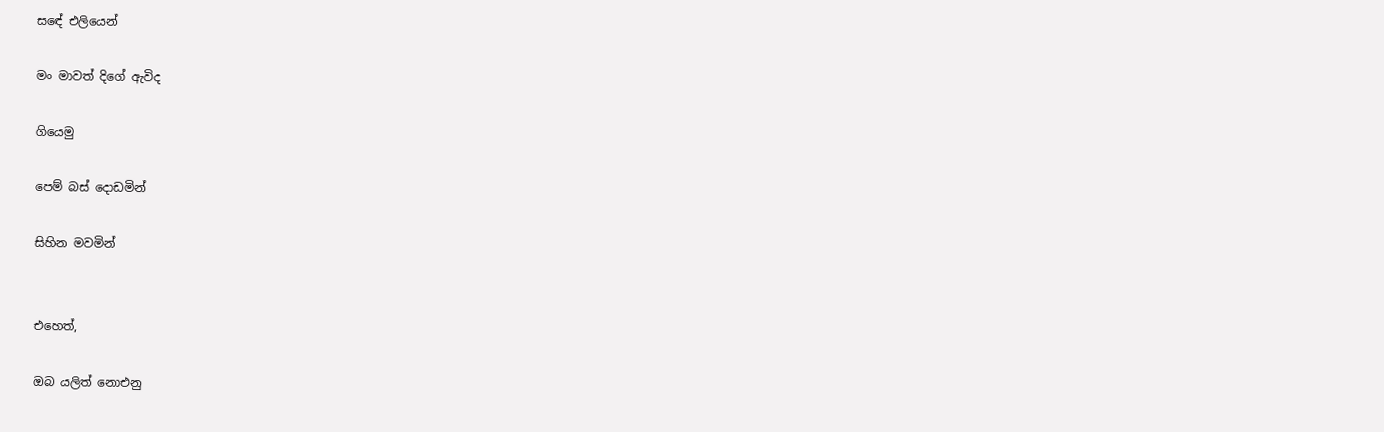සඳේ එලියෙන්

මං මාවත් දිගේ ඇවිද

ගියෙමු

පෙම් බස් දොඩමින්

සිහින මවමින්


එහෙත්,

ඔබ යලිත් නොඑනු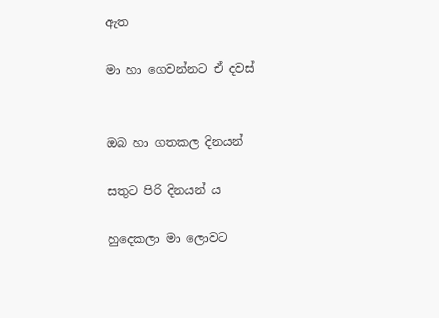ඇත

මා හා ගෙවන්නට ඒ දවස්


ඔබ හා ගතකල දිනයන්

සතුට පිරි දිනයන්‍ ය

හුදෙකලා මා ලොවට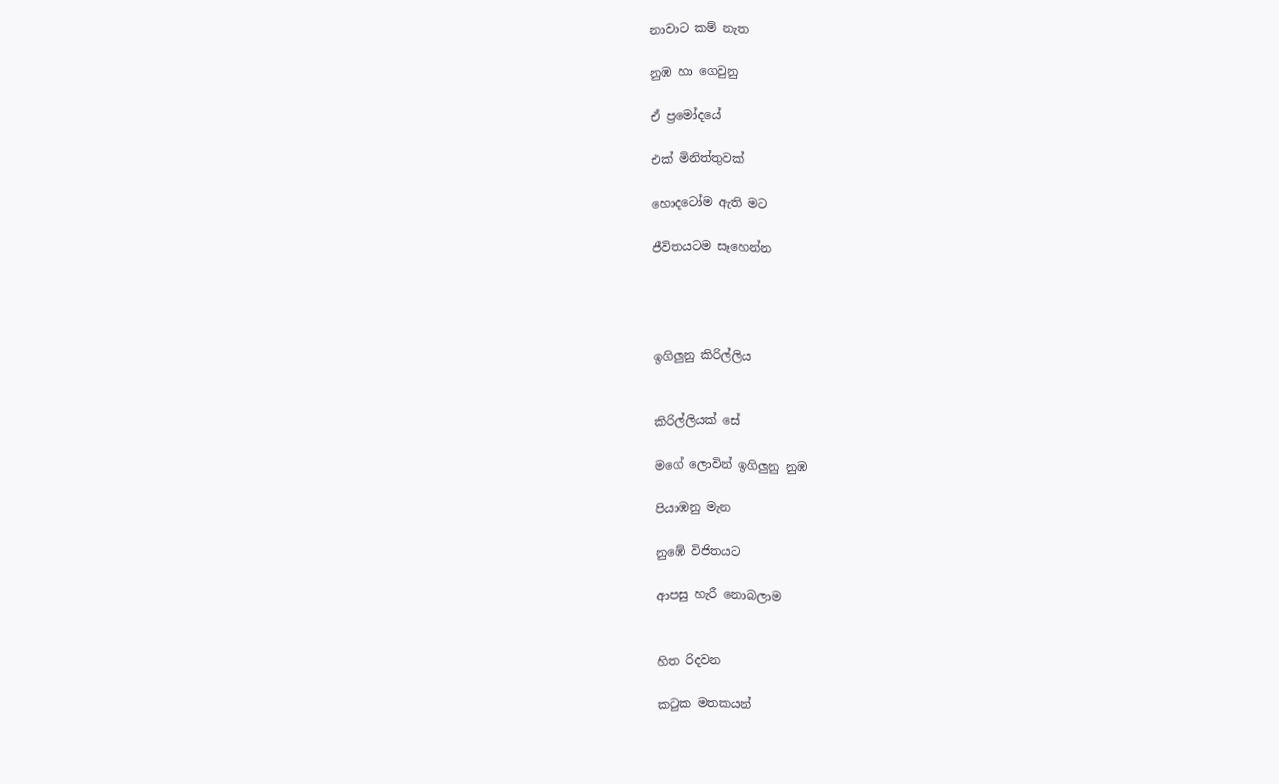නාවාට කම් නැත

නුඹ හා ගෙවුනු

ඒ ප්‍රමෝදයේ

එක් මිනිත්තුවක්

හොදටෝම ඇති මට

ජීවිතයටම සෑහෙන්න




ඉගිලුනු කිරිල්ලිය


කිරිල්ලියක් සේ

මගේ ලොවින් ඉගිලුනු නුඹ

පියාඹනු මැන

නුඹේ විජිතයට

ආපසු හැරී නොබලාම


හිත රිදවන

කටුක මතකයන්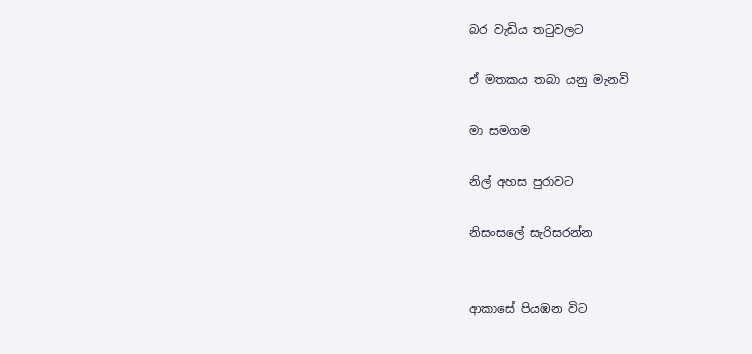බර වැඩිය තටුවලට

ඒ මතකය තබා යනු මැනවි

මා සමගම

නිල් අහස පුරාවට

නිසංසලේ සැරිසරන්න


ආකාසේ පියඹන විට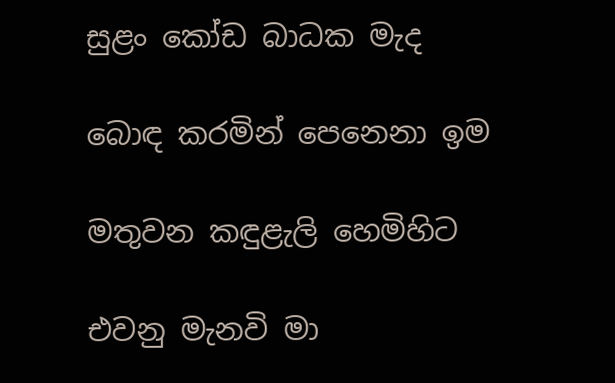සුළං කෝඩ බාධක මැද

බොඳ කරමින් පෙනෙනා ඉම

මතුවන කඳුළැලි හෙමිහිට

එවනු මැනවි මා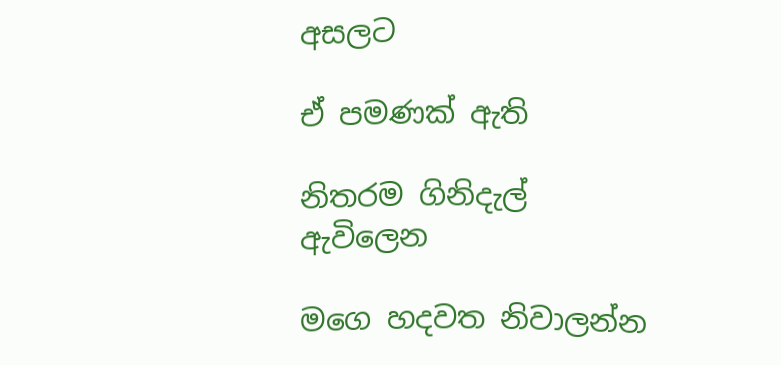අසලට

ඒ පමණක් ඇති

නිතරම ගිනිදැල් ඇවිලෙන

මගෙ හදවත නිවාලන්න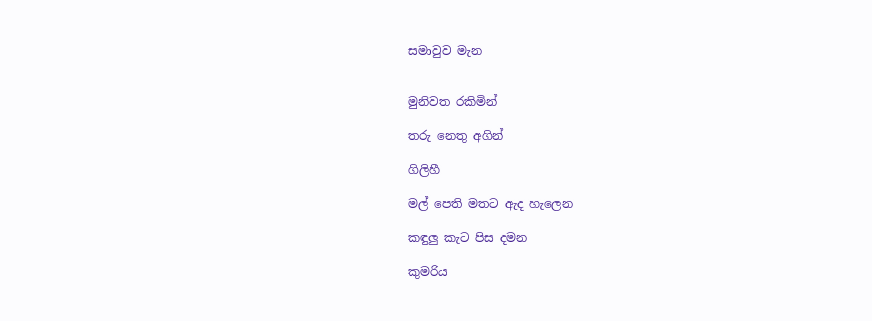සමාවුව මැන


මුනිවත රකිමින්

තරු නෙතු අගින්

ගිලිහී

මල් පෙති මතට ඇද හැලෙන

කඳුලු කැට පිස දමන

කුමරිය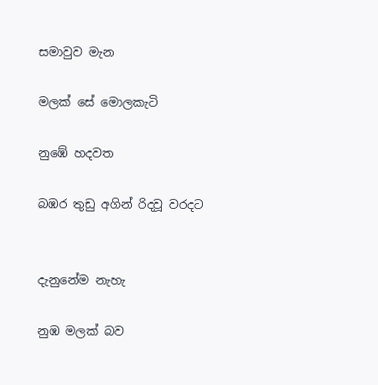සමාවුව මැන

මලක් සේ මොලකැටි

නුඹේ හදවත

බඹර තුඩු අගින් රිදවූ වරදට


දැනුනේම නැහැ

නුඹ මලක් බව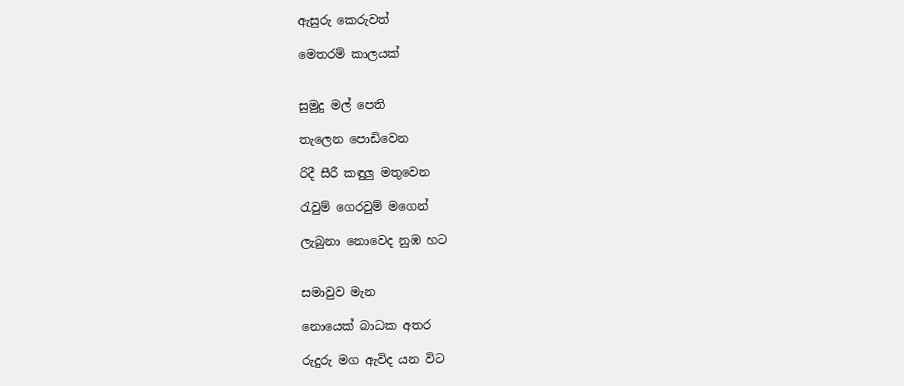ඇසුරු කෙරුවත්

මෙතරම් කාලයක්


සුමුදු මල් පෙති

තැලෙන පොඩිවෙන

රිදී සීරී කඳුලු මතුවෙන

රැවුම් ගෙරවුම් මගෙන්

ලැබුනා නොවෙද නුඹ හට


සමාවුව මැන

නොයෙක් බාධක අතර

රුදුරු මග ඇවිද යන විට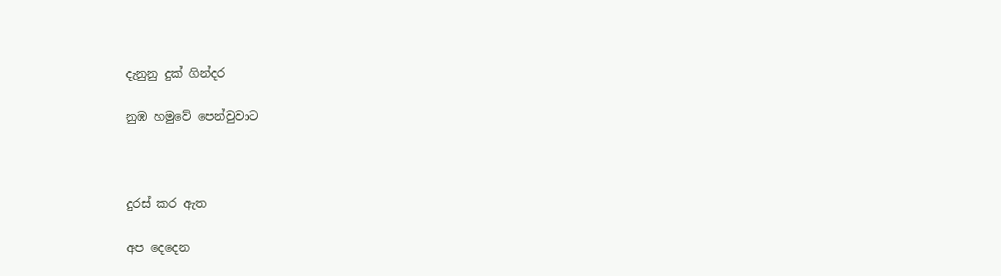දැනුනු දුක් ගින්දර

නුඹ හමුවේ පෙන්වුවාට



දුරස් කර ඇත

අප දෙදෙන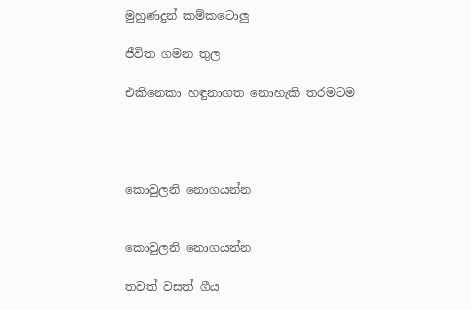මුහුණදුන් කම්කටොලු

ජීවිත ගමන තුල

එකිනෙකා හඳුනාගත නොහැකි තරමටම




කොවුලනි නොගයන්න


කොවුලනි නොගයන්න

තවත් වසත් ගීය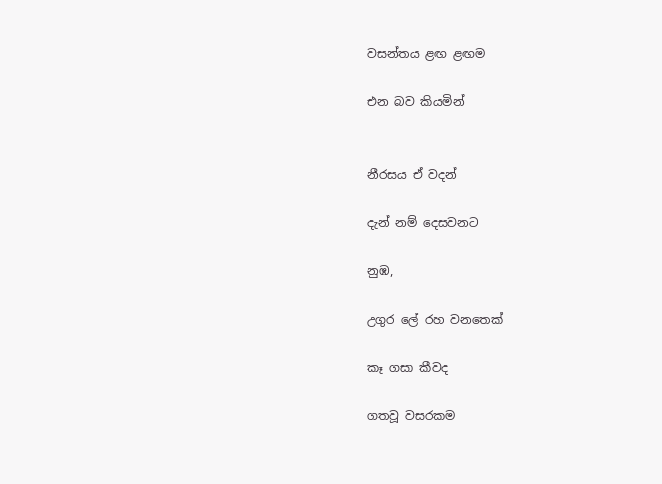වසන්තය ළඟ ළඟම

එන බව කියමින්


නීරසය ඒ වදන්

දැන් නම් දෙසවනට

නුඹ,

උගුර ලේ රහ වනතෙක්

කෑ ගසා කීවද

ගතවූ වසරකම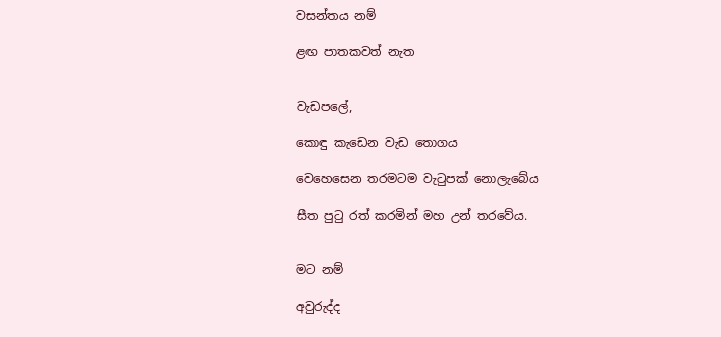වසන්තය නම්

ළඟ පාතකවත් නැත


වැඩපලේ,

කොඳු කැඩෙන වැඩ තොගය

වෙහෙසෙන තරමටම වැටුපක් නොලැබේය

සීත පුටු රත් කරමින් මහ උන් තරවේය.


මට නම්

අවුරුද්ද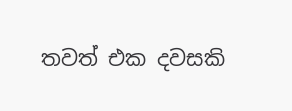තවත් එක දවසකි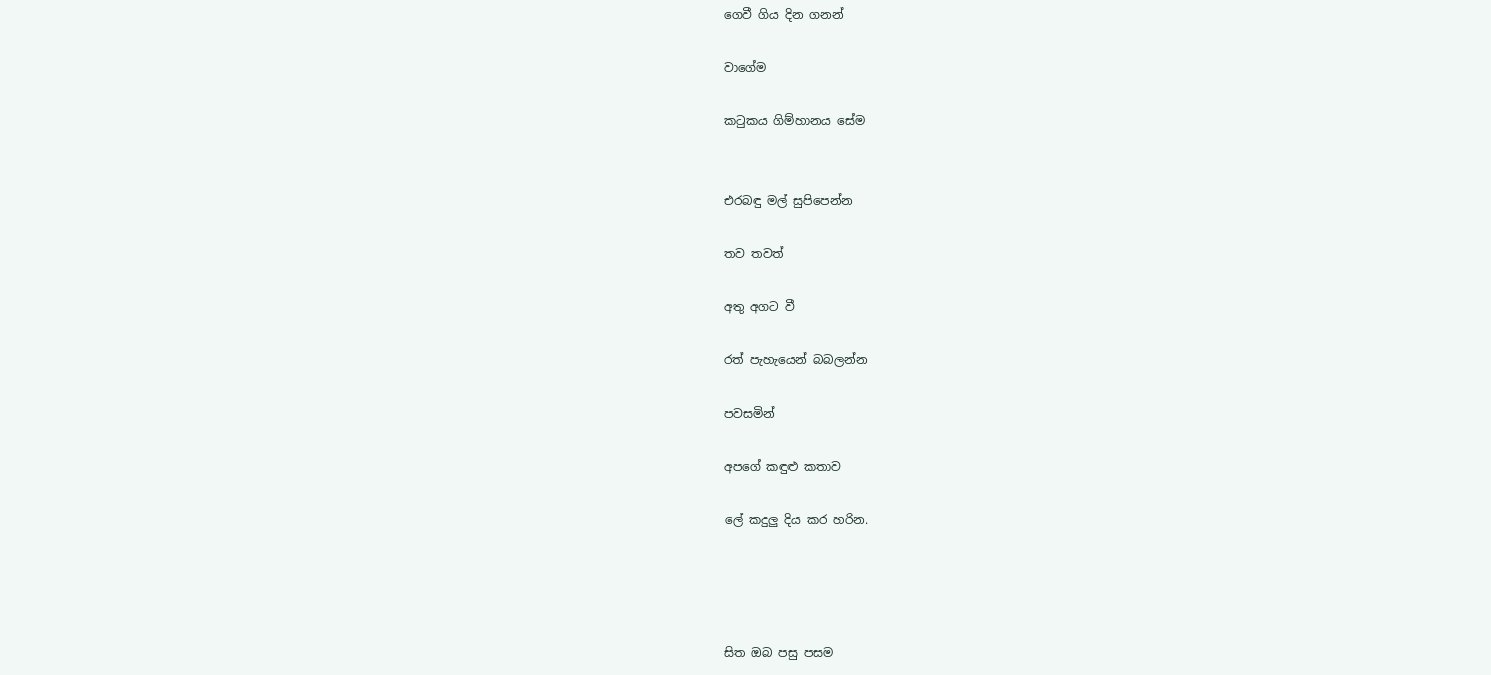ගෙවී ගිය දින ගනන්

වාගේම

කටුකය ගිම්හානය සේම


එරබඳු මල් සුපිපෙන්න

තව තවත්

අතු අගට වී

රත් පැහැයෙන් බබලන්න

පවසමින්

අපගේ කඳුළු කතාව

ලේ කදුලු දිය කර හරින.




සිත ඔබ පසු පසම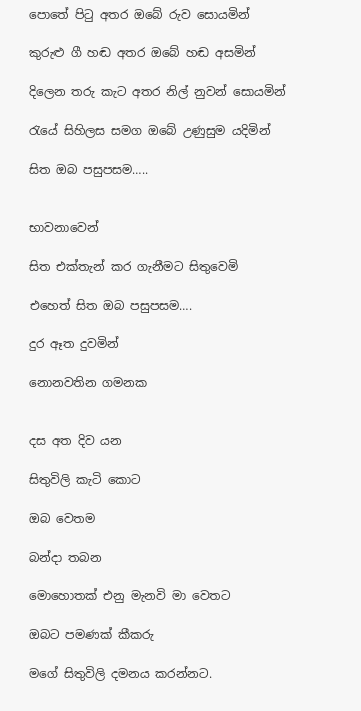පොතේ පිටු අතර ඔබේ රුව සොයමින්

කුරුළු ගී හඬ අතර ඔබේ හඬ අසමින්

දිලෙන තරු කැට අතර නිල් නුවන් සොයමින්

රැයේ සිහිලස සමග ඔබේ උණුසුම යදිමින්

සිත ඔබ පසුපසම…..


භාවනාවෙන්

සිත එක්තැන් කර ගැනීමට සිතුවෙමි

එහෙත් සිත ඔබ පසුපසම….

දුර ඈත දුවමින්

නොනවතින ගමනක


දස අත දිව යන

සිතුවිලි කැටි කොට

ඔබ වෙතම

බන්දා තබන

මොහොතක් එනු මැනවි මා වෙතට

ඔබට පමණක් කීකරු

මගේ සිතුවිලි දමනය කරන්නට.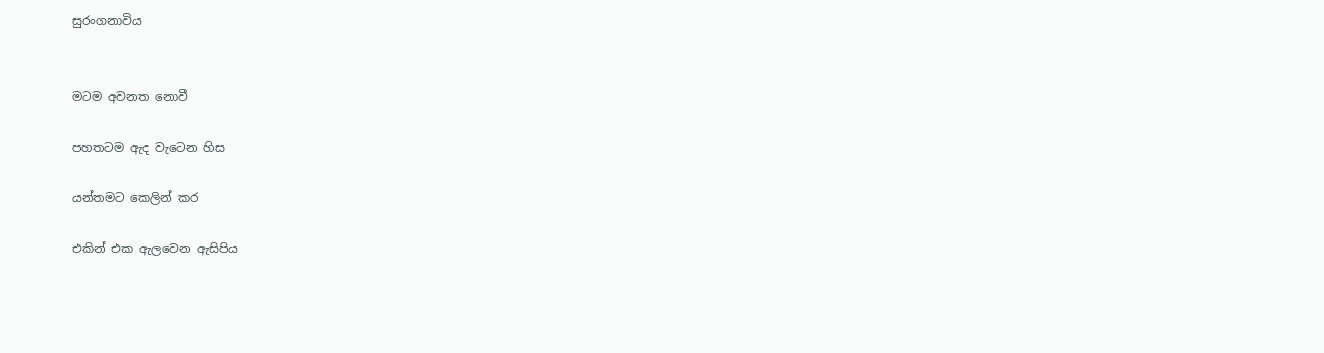සුරංගනාවිය


මටම අවනත නොවී

පහතටම ඇද වැටෙන හිස

යන්තමට කෙලින් කර

එකින් එක ඇලවෙන ඇසිපිය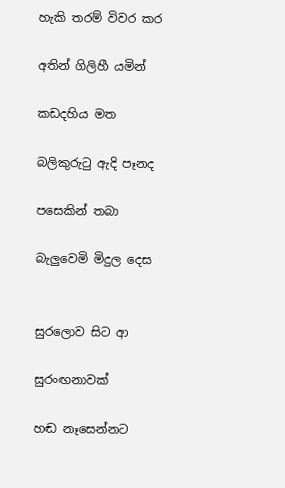හැකි තරම් විවර කර

අතින් ගිලිහී යමින්

කඩදහිය මත

බලිකුරුටු ඇදි පෑනද

පසෙකින් තබා

බැලුවෙමි මිදුල දෙස


සුරලොව සිට ආ

සුරංඟනාවක්

හඬ නෑසෙන්නට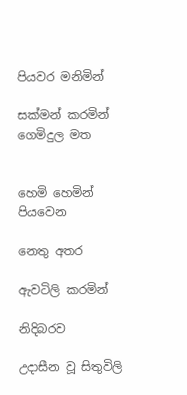පියවර මනිමින්

සක්මන් කරමින් ගෙමිදුල මත


හෙමි හෙමින් පියවෙන

නෙතු අතර

ඇවටිලි කරමින්

නිදිබරව

උදාසීන වූ සිතුවිලි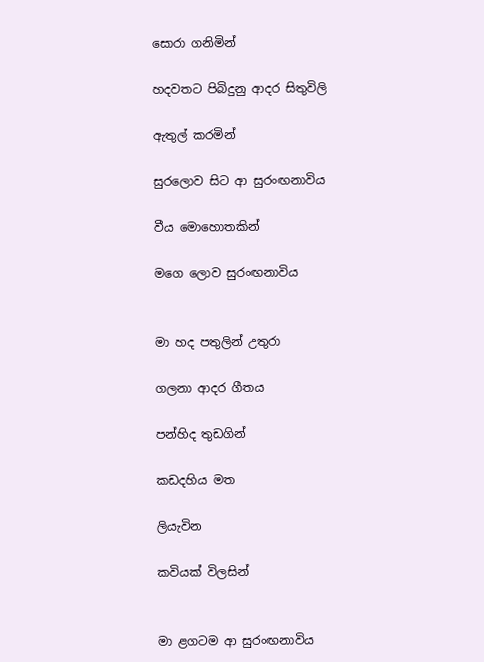සොරා ගනිමින්

හදවතට පිබිදුනු ආදර සිතුවිලි

ඇතුල් කරමින්

සුරලොව සිට ආ සුරංඟනාවිය

වීය මොහොතකින්

මගෙ ලොව සුරංඟනාවිය


මා හද පතුලින් උතුරා

ගලනා ආදර ගීතය

පන්හිද තුඩගින්

කඩදහිය මත

ලියැවින

කවියක් විලසින්


මා ළගටම ආ සුරංඟනාවිය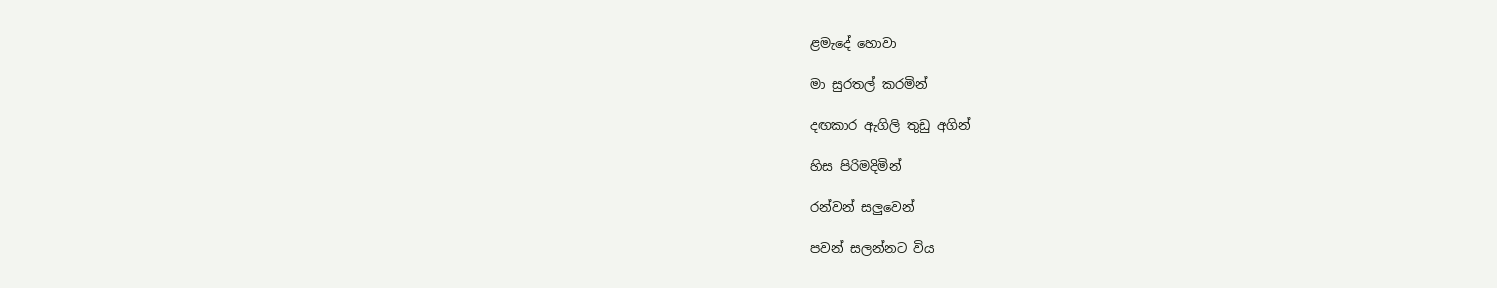ළමැදේ හොවා

මා සුරතල් කරමින්

දඟකාර ඇගිලි තුඩු අගින්

හිස පිරිමදිමින්

රන්වන් සලුවෙන්

පවන් සලන්නට විය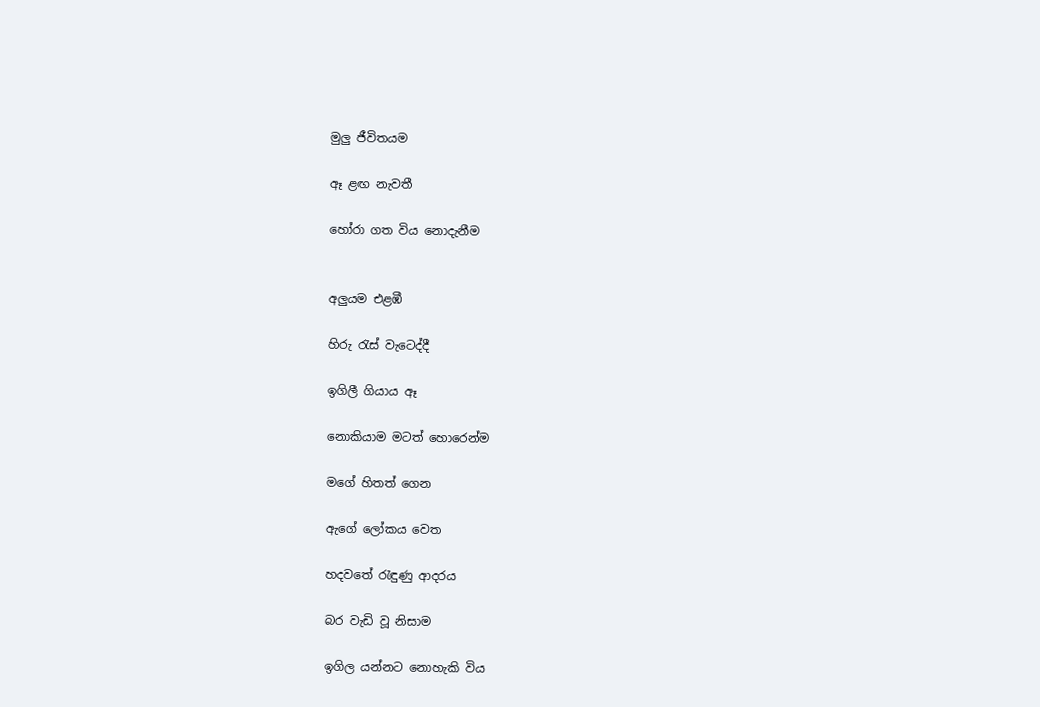මුලු ජීවිතයම

ඈ ළඟ නැවතී

හෝරා ගත විය නොදැනීම


අලුයම එළඹී

හිරු රැස් වැටෙද්දී

ඉගිලී ගියාය ඈ

නොකියාම මටත් හොරෙන්ම

මගේ හිතත් ගෙන

ඇගේ ලෝකය වෙත

හදවතේ රැඳුණු ආදරය

බර වැඩි වූ නිසාම

ඉගිල යන්නට නොහැකි විය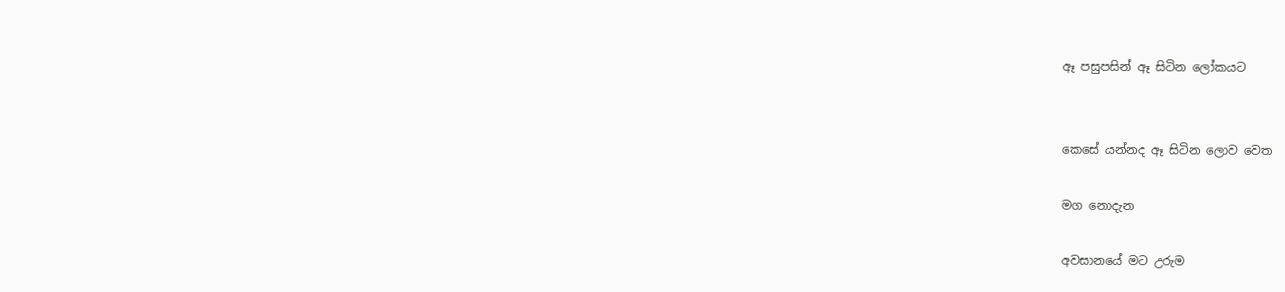ඈ පසුපසින් ඈ සිටින ලෝකයට


කෙසේ යන්නද ඈ සිටින ලොව වෙත

මග නොදැන

අවසානයේ මට උරුම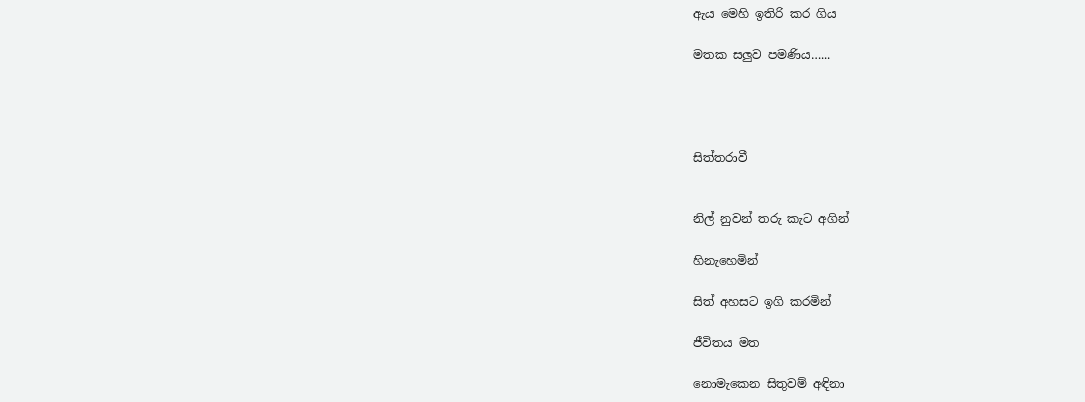ඇය මෙහි ඉතිරි කර ගිය

මතක සලුව පමණිය…...




සිත්තරාවී


නිල් නුවන් තරු කැට අගින්

හිනැහෙමින්

සිත් අහසට ඉගි කරමින්

ජීවිතය මත

නොමැකෙන සිතුවම් අඳිනා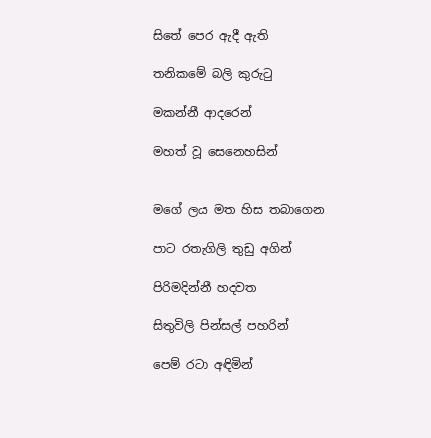සිතේ පෙර ඇදී ඇති

තනිකමේ බලි කුරුටු

මකන්නී ආදරෙන්

මහත් වූ සෙනෙහසින්


මගේ ලය මත හිස තබාගෙන

පාට රතැගිලි තුඩු අගින්

පිරිමදින්නී හදවත

සිතුවිලි පින්සල් පහරින්

පෙම් රටා අඳිමින්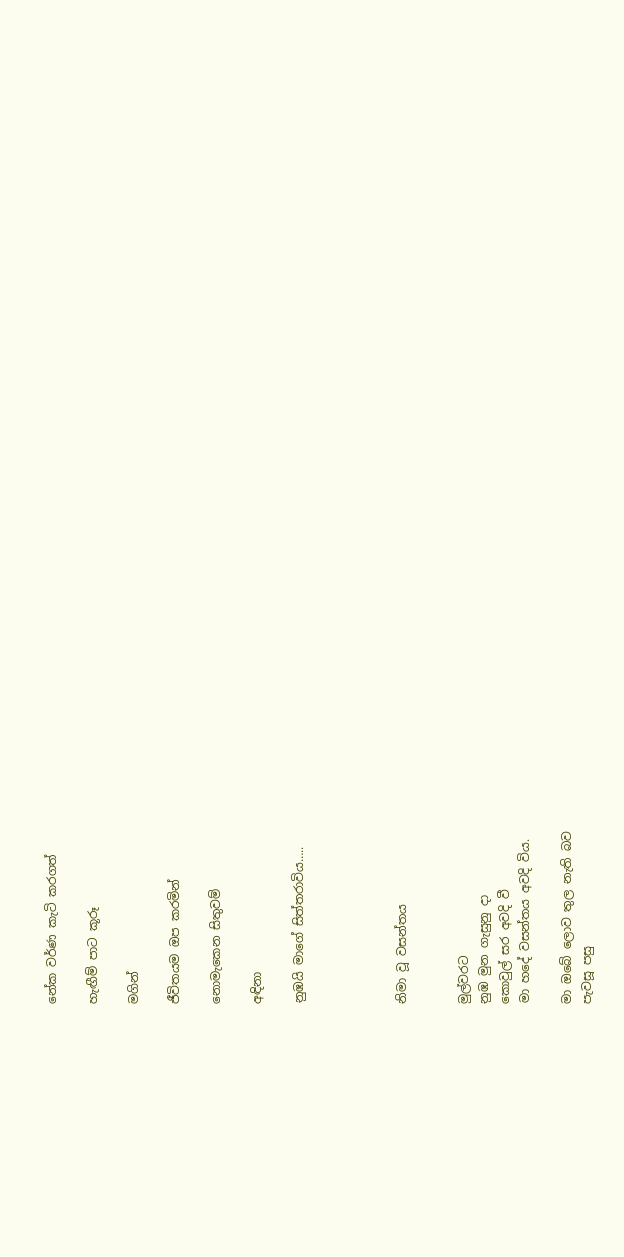නේක වර්ණ කැටි කරගත්

හැඟීම් පාට කූරූ

මගින්

ජීවිතයම ඔප කරමින්

නොමැකෙන සිතුවම්

අඳිනා

නුඹයි මාගේ සිත්තරාවිය…..




නිමා වූ වසන්තය


මුල්වරට
නුඹ මුන ගැසුනු දා
කොවුල් සර අවදි වී
මා හදේ වසන්තය අවදි විය.

මා ඔබේ ලොව තුල නැති බව
පැවසූ පසු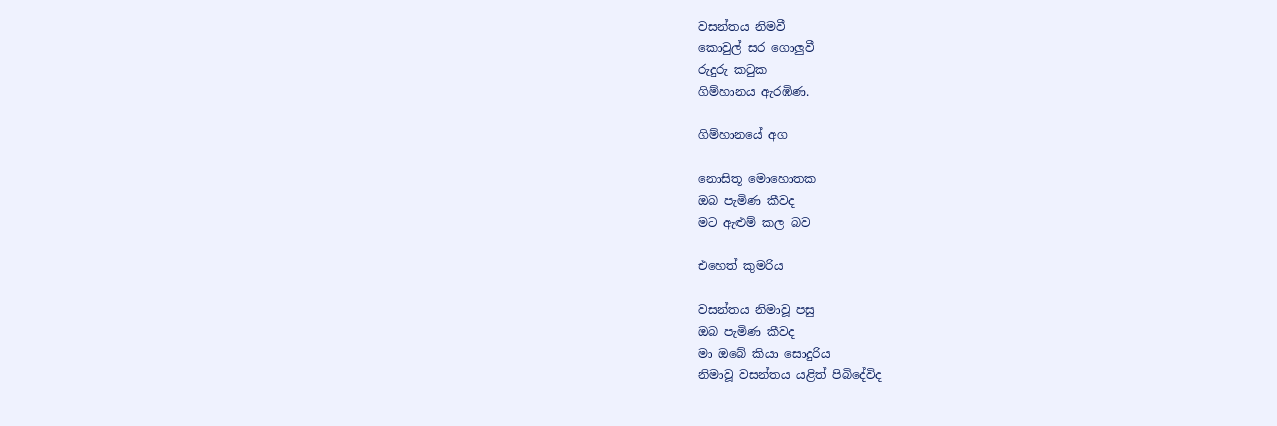වසන්තය නිමවී
කොවුල් සර ගොලුවී
රුදුරු කටුක
ගිම්හානය ඇරඹිණ.

ගිම්හානයේ අග

නොසිතූ මොහොතක
ඔබ පැමිණ කීවද
මට ඇළුම් කල බව

එහෙත් කුමරිය

වසන්තය නිමාවූ පසු
ඔබ පැමිණ කීවද
මා ඔබේ කියා සොදුරිය
නිමාවූ වසන්තය යළිත් පිබිදේවිද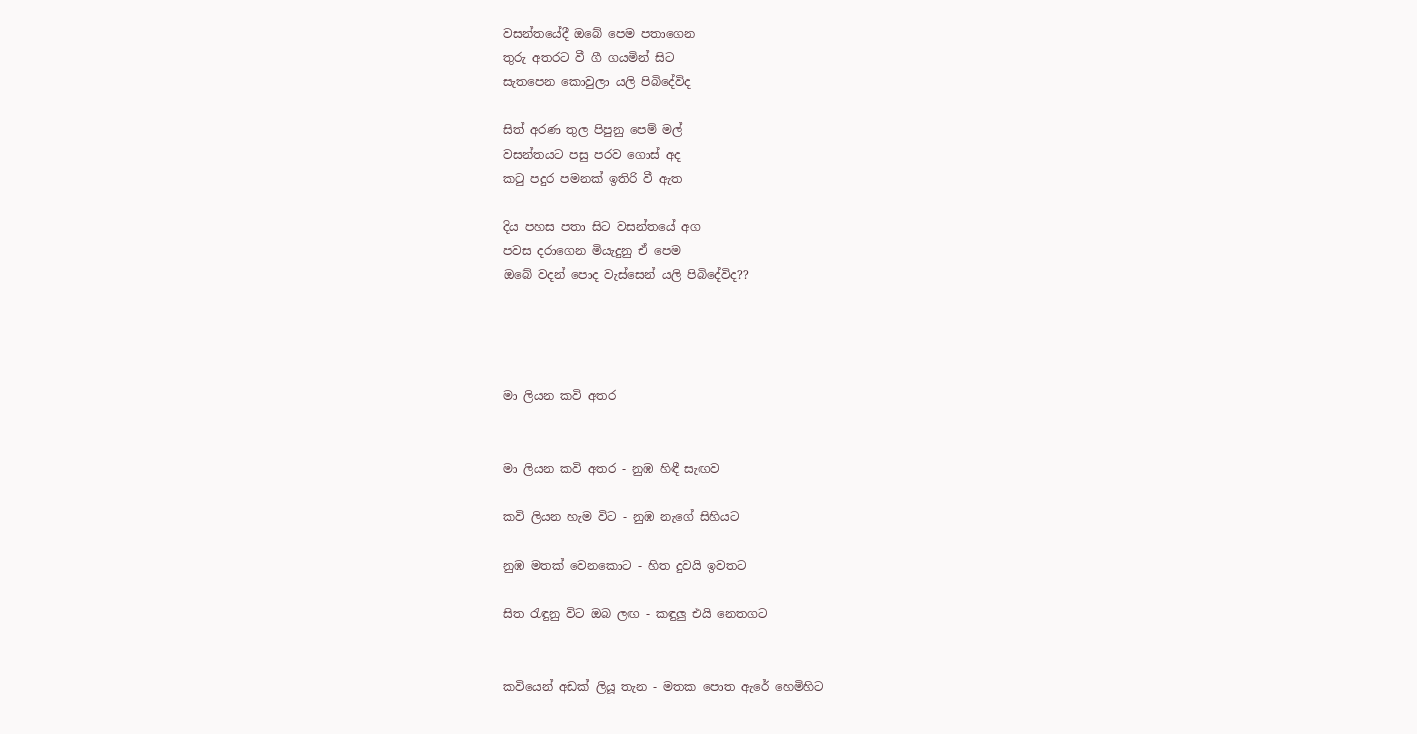වසන්තයේදී ඔබේ පෙම පතාගෙන
තුරු අතරට වී ගී ගයමින් සිට
සැතපෙන කොවුලා යලි පිබිදේවිද

සිත් අරණ තුල පිපුනු පෙම් මල්
වසන්තයට පසු පරව ගොස් අද
කටු පදුර පමනක් ඉතිරි වී ඇත

දිය පහස පතා සිට වසන්තයේ අග
පවස දරාගෙන මියැදුනු ඒ පෙම
ඔබේ වදන් පොද වැස්සෙන් යලි පිබිදේවිද??




මා ලියන කවි අතර


මා ලියන කවි අතර - නුඹ හිඳී සැඟව

කවි ලියන හැම විට - නුඹ නැගේ සිහියට

නුඹ මතක් වෙනකොට - හිත දුවයි ඉවතට

සිත රැඳුනු විට ඔබ ලඟ - කඳුලු එයි නෙතගට


කවියෙන් අඩක් ලියූ තැන - මතක පොත ඇරේ හෙමිහිට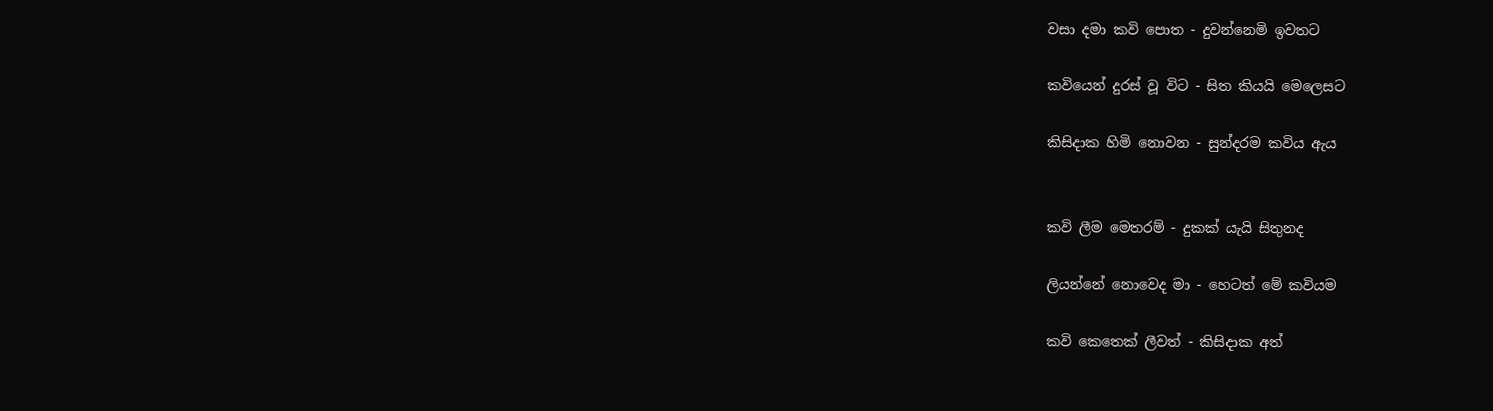වසා දමා කවි පොත - දුවන්නෙමි ඉවතට

කවියෙන් දුරස් වූ විට - සිත කියයි මෙලෙසට

කිසිදාක හිමි නොවන - සුන්දරම කවිය ඇය


කවි ලීම මෙතරම් - දුකක් යැයි සිතුනද

ලියන්නේ නොවෙද මා - හෙටත් මේ කවියම

කවි කෙතෙක් ලීවත් - කිසිදාක අත්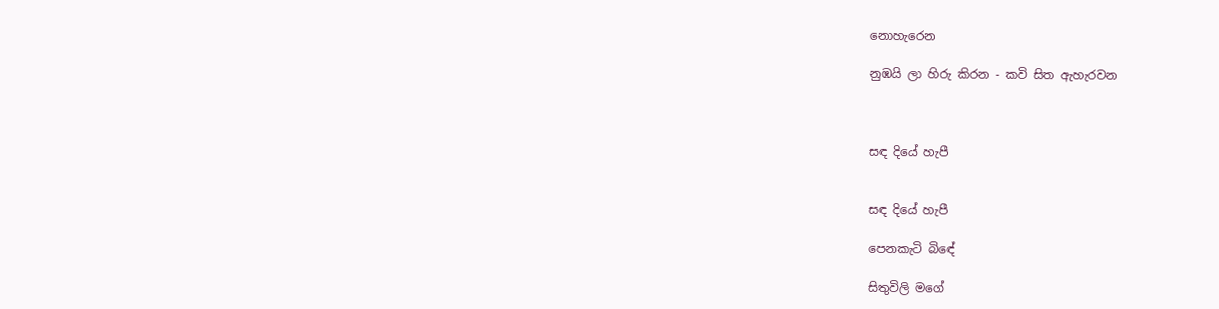නොහැරෙන

නුඹයි ලා හිරු කිරන - කවි සිත ඇහැරවන



සඳ දියේ හැපී


සඳ දියේ හැපී

පෙනකැටි බිඳේ

සිතුවිලි මගේ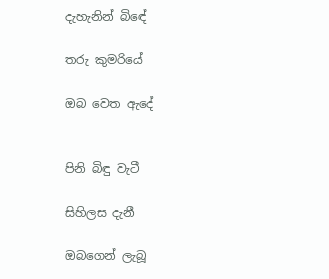දැහැනින් බිඳේ

තරු කුමරියේ

ඔබ වෙත ඇදේ


පිනි බිඳු වැටී

සිහිලස දැනී

ඔබගෙන් ලැබූ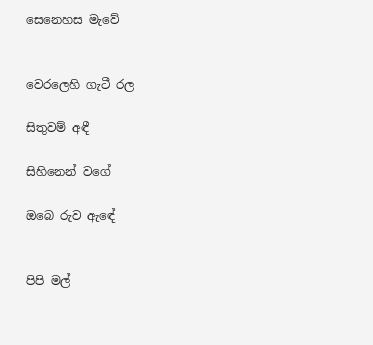සෙනෙහස මැවේ


වෙරලෙහි ගැටී රල

සිතුවම් අඳී

සිහිනෙන් වගේ

ඔබෙ රුව ඇඳේ


පිපි මල්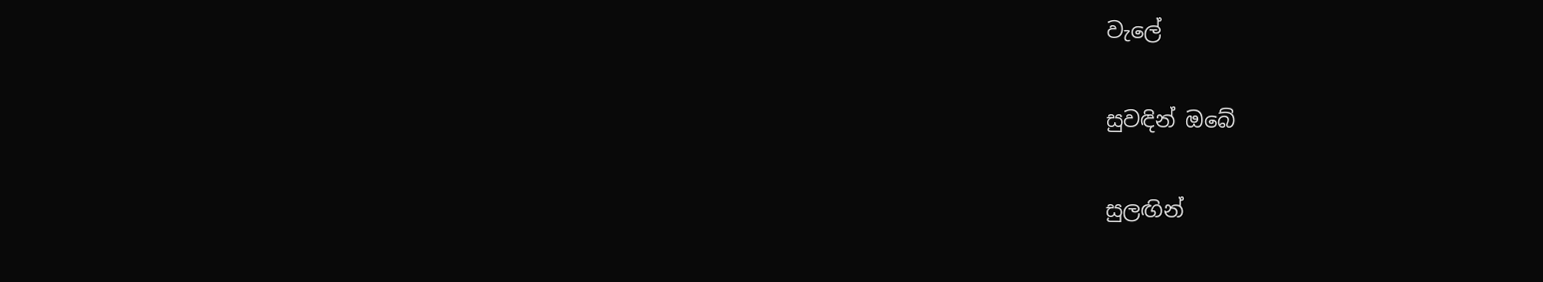වැලේ

සුවඳින් ඔබේ

සුලඟින්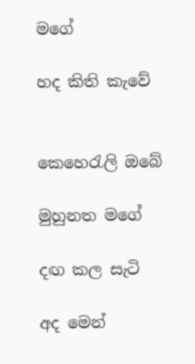මගේ

හද කිති කැවේ


කෙහෙරැලි ඔබේ

මුහුනත මගේ

දඟ කල සැටි

අද මෙන්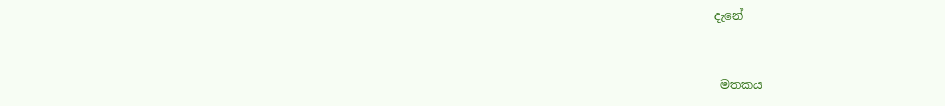දැනේ


 මතකය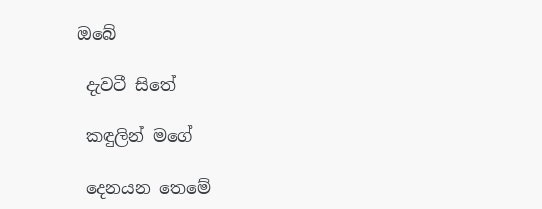ඔබේ

 දැවටී සිතේ

 කඳුලින් මගේ

 දෙනයන තෙමේ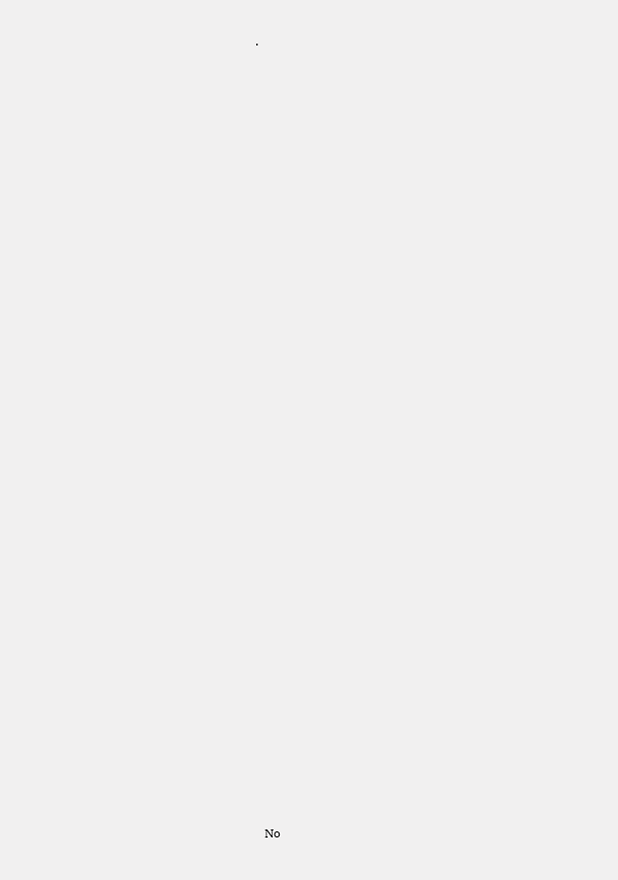.
































No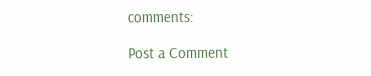comments:

Post a Comment